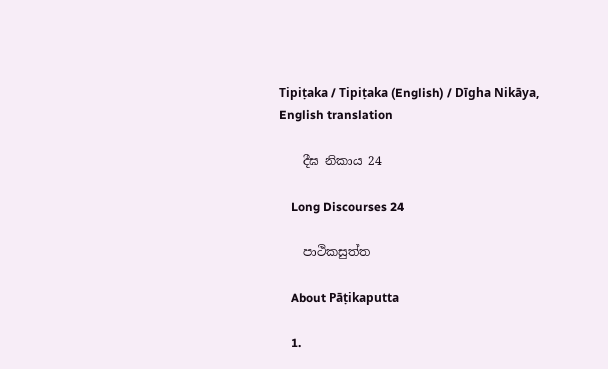Tipiṭaka / Tipiṭaka (English) / Dīgha Nikāya, English translation

    දීඝ නිකාය 24

    Long Discourses 24

    පාථිකසුත්ත

    About Pāṭikaputta

    1.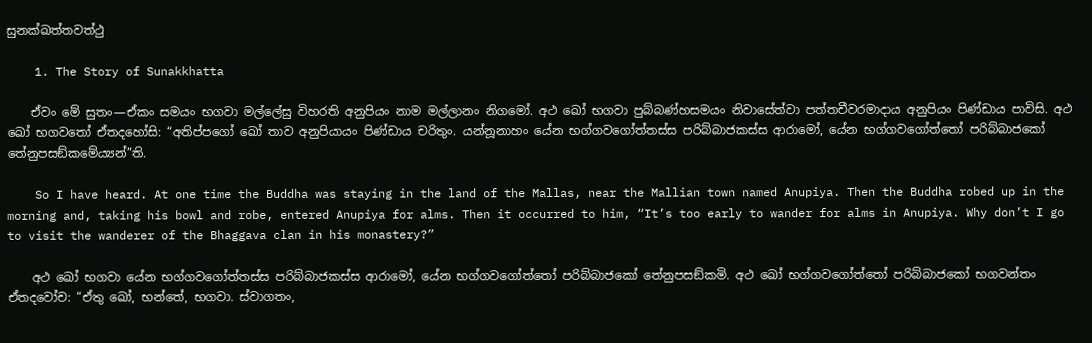සුනක්ඛත්තවත්ථු

    1. The Story of Sunakkhatta

    ඒවං මේ සුතං—ඒකං සමයං භගවා මල්ලේසු විහරති අනුපියං නාම මල්ලානං නිගමෝ. අථ ඛෝ භගවා පුබ්බණ්හසමයං නිවාසේත්වා පත්තචීවරමාදාය අනුපියං පිණ්ඩාය පාවිසි. අථ ඛෝ භගවතෝ ඒතදහෝසි: “අතිප්පගෝ ඛෝ තාව අනුපියායං පිණ්ඩාය චරිතුං. යන්නූනාහං යේන භග්ගවගෝත්තස්ස පරිබ්බාජකස්ස ආරාමෝ, යේන භග්ගවගෝත්තෝ පරිබ්බාජකෝ තේනුපසඞ්කමේය්‍යන්”ති.

    So I have heard. At one time the Buddha was staying in the land of the Mallas, near the Mallian town named Anupiya. Then the Buddha robed up in the morning and, taking his bowl and robe, entered Anupiya for alms. Then it occurred to him, “It’s too early to wander for alms in Anupiya. Why don’t I go to visit the wanderer of the Bhaggava clan in his monastery?”

    අථ ඛෝ භගවා යේන භග්ගවගෝත්තස්ස පරිබ්බාජකස්ස ආරාමෝ, යේන භග්ගවගෝත්තෝ පරිබ්බාජකෝ තේනුපසඞ්කමි. අථ ඛෝ භග්ගවගෝත්තෝ පරිබ්බාජකෝ භගවන්තං ඒතදවෝච: “ඒතු ඛෝ, භන්තේ, භගවා. ස්වාගතං,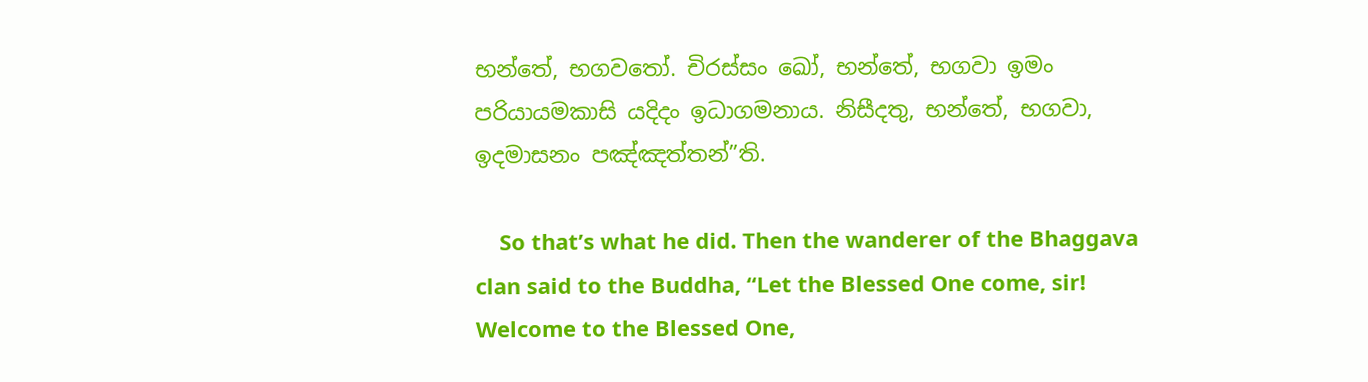භන්තේ, භගවතෝ. චිරස්සං ඛෝ, භන්තේ, භගවා ඉමං පරියායමකාසි යදිදං ඉධාගමනාය. නිසීදතු, භන්තේ, භගවා, ඉදමාසනං පඤ්ඤත්තන්”ති.

    So that’s what he did. Then the wanderer of the Bhaggava clan said to the Buddha, “Let the Blessed One come, sir! Welcome to the Blessed One,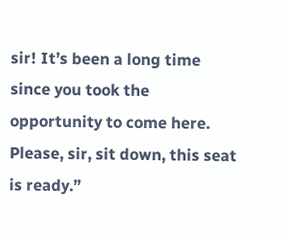sir! It’s been a long time since you took the opportunity to come here. Please, sir, sit down, this seat is ready.”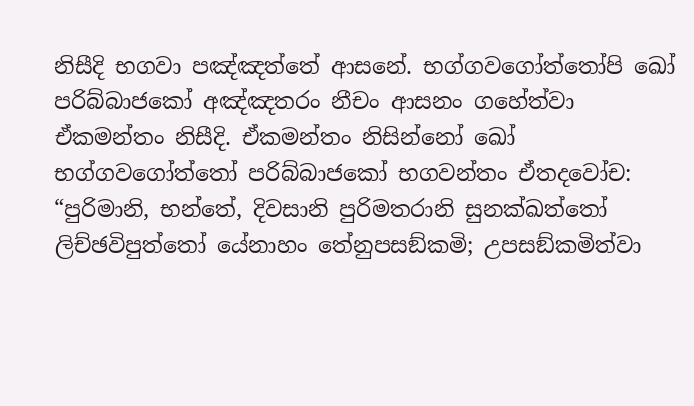නිසීදි භගවා පඤ්ඤත්තේ ආසනේ. භග්ගවගෝත්තෝපි ඛෝ පරිබ්බාජකෝ අඤ්ඤතරං නීචං ආසනං ගහේත්වා ඒකමන්තං නිසීදි. ඒකමන්තං නිසින්නෝ ඛෝ භග්ගවගෝත්තෝ පරිබ්බාජකෝ භගවන්තං ඒතදවෝච: “පුරිමානි, භන්තේ, දිවසානි පුරිමතරානි සුනක්ඛත්තෝ ලිච්ඡවිපුත්තෝ යේනාහං තේනුපසඞ්කමි; උපසඞ්කමිත්වා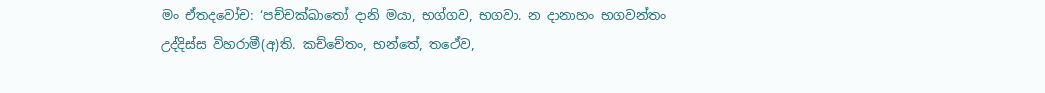මං ඒතදවෝච: ‘පච්චක්ඛාතෝ දානි මයා, භග්ගව, භගවා. න දානාහං භගවන්තං උද්දිස්ස විහරාමී(අ)ති. කච්චේතං, භන්තේ, තථේව,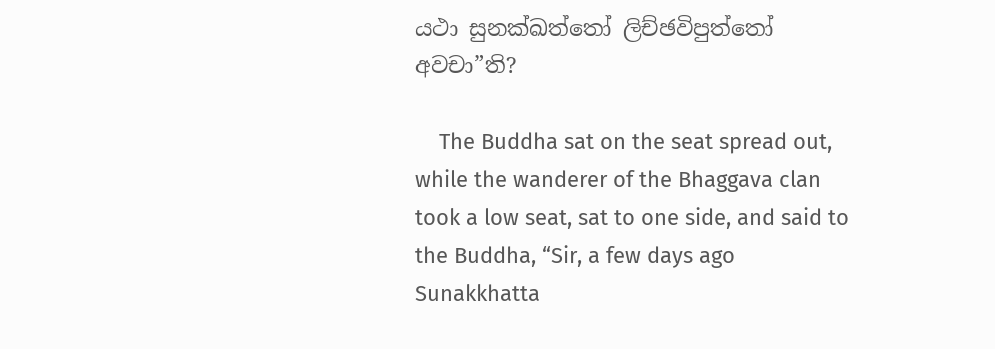යථා සුනක්ඛත්තෝ ලිච්ඡවිපුත්තෝ අවචා”ති?

    The Buddha sat on the seat spread out, while the wanderer of the Bhaggava clan took a low seat, sat to one side, and said to the Buddha, “Sir, a few days ago Sunakkhatta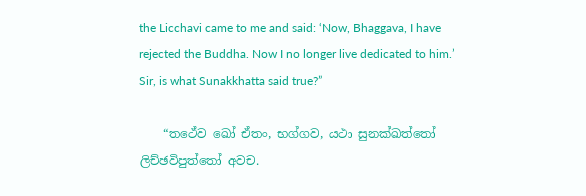the Licchavi came to me and said: ‘Now, Bhaggava, I have rejected the Buddha. Now I no longer live dedicated to him.’ Sir, is what Sunakkhatta said true?”

    “තථේව ඛෝ ඒතං, භග්ගව, යථා සුනක්ඛත්තෝ ලිච්ඡවිපුත්තෝ අවච.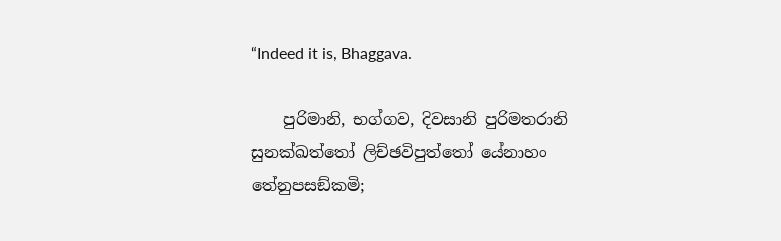“Indeed it is, Bhaggava.

    පුරිමානි, භග්ගව, දිවසානි පුරිමතරානි සුනක්ඛත්තෝ ලිච්ඡවිපුත්තෝ යේනාහං තේනුපසඞ්කමි;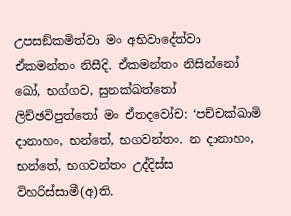උපසඞ්කමිත්වා මං අභිවාදේත්වා ඒකමන්තං නිසීදි. ඒකමන්තං නිසින්නෝ ඛෝ, භග්ගව, සුනක්ඛත්තෝ ලිච්ඡවිපුත්තෝ මං ඒතදවෝච: ‘පච්චක්ඛාමි දානාහං, භන්තේ, භගවන්තං. න දානාහං, භන්තේ, භගවන්තං උද්දිස්ස විහරිස්සාමී(අ)ති.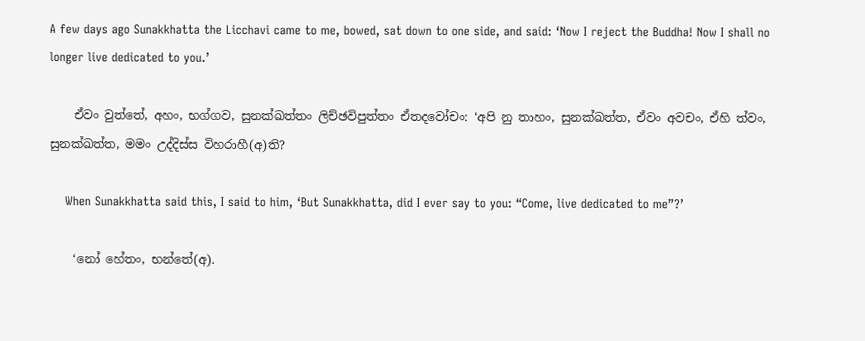A few days ago Sunakkhatta the Licchavi came to me, bowed, sat down to one side, and said: ‘Now I reject the Buddha! Now I shall no longer live dedicated to you.’

    ඒවං වුත්තේ, අහං, භග්ගව, සුනක්ඛත්තං ලිච්ඡවිපුත්තං ඒතදවෝචං: ‘අපි නු තාහං, සුනක්ඛත්ත, ඒවං අවචං, ඒහි ත්වං, සුනක්ඛත්ත, මමං උද්දිස්ස විහරාහී(අ)ති?

    When Sunakkhatta said this, I said to him, ‘But Sunakkhatta, did I ever say to you: “Come, live dedicated to me”?’

    ‘නෝ හේතං, භන්තේ(අ).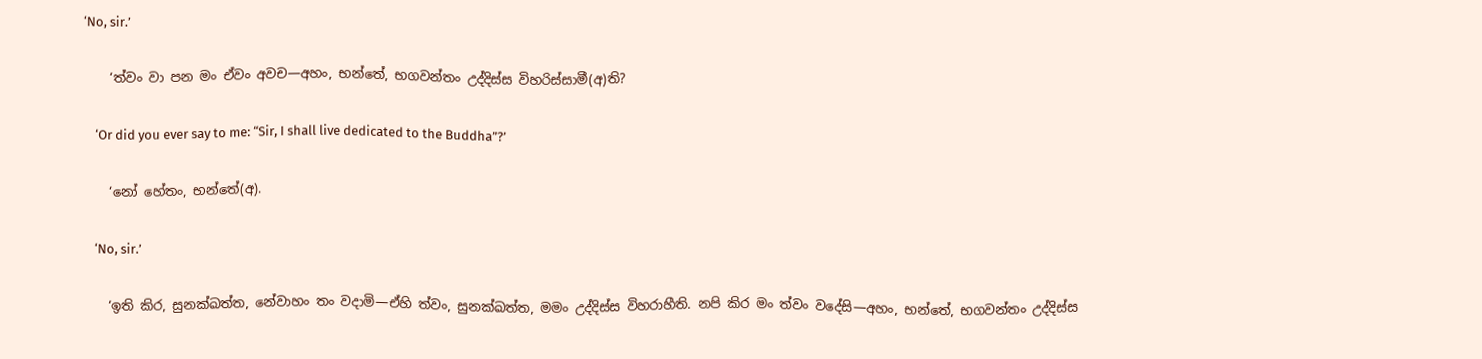‘No, sir.’

    ‘ත්වං වා පන මං ඒවං අවච—අහං, භන්තේ, භගවන්තං උද්දිස්ස විහරිස්සාමී(අ)ති?

    ‘Or did you ever say to me: “Sir, I shall live dedicated to the Buddha”?’

    ‘නෝ හේතං, භන්තේ(අ).

    ‘No, sir.’

    ‘ඉති කිර, සුනක්ඛත්ත, නේවාහං තං වදාමි—ඒහි ත්වං, සුනක්ඛත්ත, මමං උද්දිස්ස විහරාහීති. නපි කිර මං ත්වං වදේසි—අහං, භන්තේ, භගවන්තං උද්දිස්ස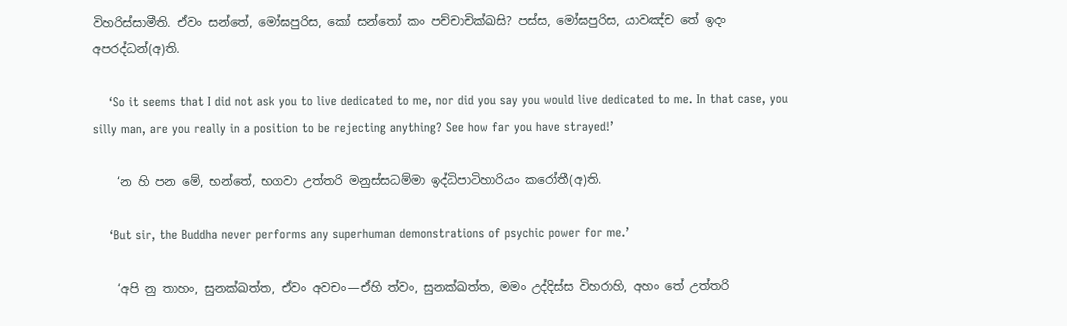විහරිස්සාමීති. ඒවං සන්තේ, මෝඝපුරිස, කෝ සන්තෝ කං පච්චාචික්ඛසි? පස්ස, මෝඝපුරිස, යාවඤ්ච තේ ඉදං අපරද්ධන්(අ)ති.

    ‘So it seems that I did not ask you to live dedicated to me, nor did you say you would live dedicated to me. In that case, you silly man, are you really in a position to be rejecting anything? See how far you have strayed!’

    ‘න හි පන මේ, භන්තේ, භගවා උත්තරි මනුස්සධම්මා ඉද්ධිපාටිහාරියං කරෝතී(අ)ති.

    ‘But sir, the Buddha never performs any superhuman demonstrations of psychic power for me.’

    ‘අපි නු තාහං, සුනක්ඛත්ත, ඒවං අවචං—ඒහි ත්වං, සුනක්ඛත්ත, මමං උද්දිස්ස විහරාහි, අහං තේ උත්තරි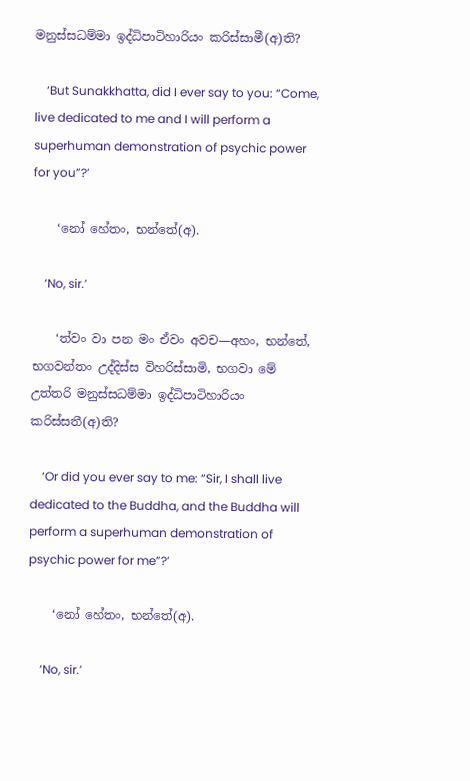මනුස්සධම්මා ඉද්ධිපාටිහාරියං කරිස්සාමී(අ)ති?

    ‘But Sunakkhatta, did I ever say to you: “Come, live dedicated to me and I will perform a superhuman demonstration of psychic power for you”?’

    ‘නෝ හේතං, භන්තේ(අ).

    ‘No, sir.’

    ‘ත්වං වා පන මං ඒවං අවච—අහං, භන්තේ, භගවන්තං උද්දිස්ස විහරිස්සාමි, භගවා මේ උත්තරි මනුස්සධම්මා ඉද්ධිපාටිහාරියං කරිස්සතී(අ)ති?

    ‘Or did you ever say to me: “Sir, I shall live dedicated to the Buddha, and the Buddha will perform a superhuman demonstration of psychic power for me”?’

    ‘නෝ හේතං, භන්තේ(අ).

    ‘No, sir.’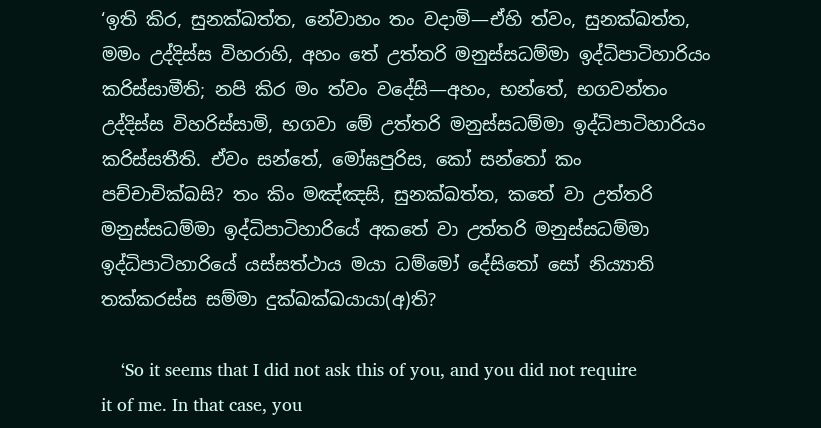‘ඉති කිර, සුනක්ඛත්ත, නේවාහං තං වදාමි—ඒහි ත්වං, සුනක්ඛත්ත, මමං උද්දිස්ස විහරාහි, අහං තේ උත්තරි මනුස්සධම්මා ඉද්ධිපාටිහාරියං කරිස්සාමීති; නපි කිර මං ත්වං වදේසි—අහං, භන්තේ, භගවන්තං උද්දිස්ස විහරිස්සාමි, භගවා මේ උත්තරි මනුස්සධම්මා ඉද්ධිපාටිහාරියං කරිස්සතීති. ඒවං සන්තේ, මෝඝපුරිස, කෝ සන්තෝ කං පච්චාචික්ඛසි? තං කිං මඤ්ඤසි, සුනක්ඛත්ත, කතේ වා උත්තරි මනුස්සධම්මා ඉද්ධිපාටිහාරියේ අකතේ වා උත්තරි මනුස්සධම්මා ඉද්ධිපාටිහාරියේ යස්සත්ථාය මයා ධම්මෝ දේසිතෝ සෝ නිය්‍යාති තක්කරස්ස සම්මා දුක්ඛක්ඛයායා(අ)ති?

    ‘So it seems that I did not ask this of you, and you did not require it of me. In that case, you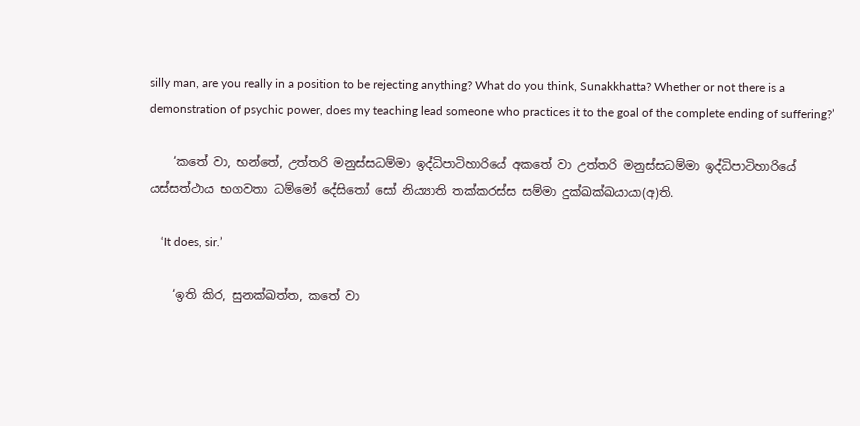silly man, are you really in a position to be rejecting anything? What do you think, Sunakkhatta? Whether or not there is a demonstration of psychic power, does my teaching lead someone who practices it to the goal of the complete ending of suffering?’

    ‘කතේ වා, භන්තේ, උත්තරි මනුස්සධම්මා ඉද්ධිපාටිහාරියේ අකතේ වා උත්තරි මනුස්සධම්මා ඉද්ධිපාටිහාරියේ යස්සත්ථාය භගවතා ධම්මෝ දේසිතෝ සෝ නිය්‍යාති තක්කරස්ස සම්මා දුක්ඛක්ඛයායා(අ)ති.

    ‘It does, sir.’

    ‘ඉති කිර, සුනක්ඛත්ත, කතේ වා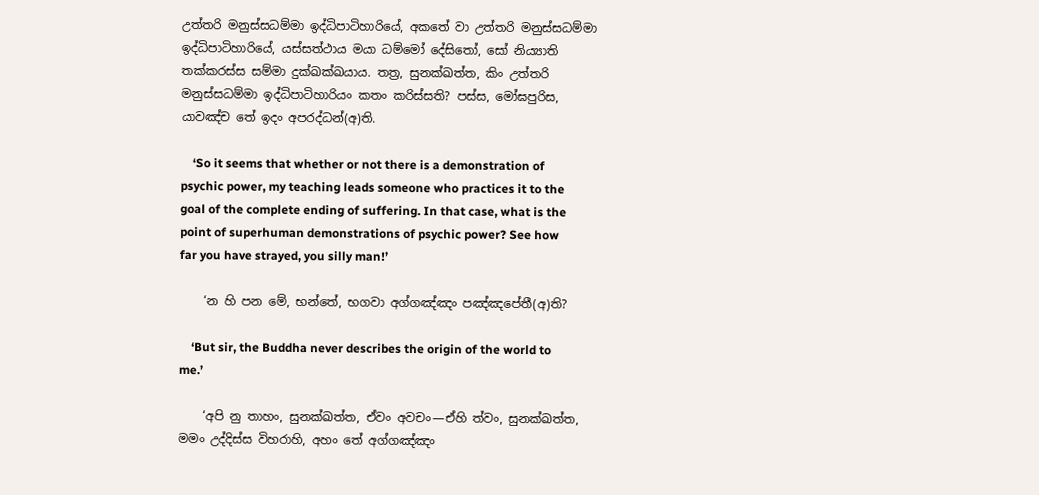උත්තරි මනුස්සධම්මා ඉද්ධිපාටිහාරියේ, අකතේ වා උත්තරි මනුස්සධම්මා ඉද්ධිපාටිහාරියේ, යස්සත්ථාය මයා ධම්මෝ දේසිතෝ, සෝ නිය්‍යාති තක්කරස්ස සම්මා දුක්ඛක්ඛයාය. තත්‍ර, සුනක්ඛත්ත, කිං උත්තරි මනුස්සධම්මා ඉද්ධිපාටිහාරියං කතං කරිස්සති? පස්ස, මෝඝපුරිස, යාවඤ්ච තේ ඉදං අපරද්ධන්(අ)ති.

    ‘So it seems that whether or not there is a demonstration of psychic power, my teaching leads someone who practices it to the goal of the complete ending of suffering. In that case, what is the point of superhuman demonstrations of psychic power? See how far you have strayed, you silly man!’

    ‘න හි පන මේ, භන්තේ, භගවා අග්ගඤ්ඤං පඤ්ඤපේතී(අ)ති?

    ‘But sir, the Buddha never describes the origin of the world to me.’

    ‘අපි නු තාහං, සුනක්ඛත්ත, ඒවං අවචං—ඒහි ත්වං, සුනක්ඛත්ත, මමං උද්දිස්ස විහරාහි, අහං තේ අග්ගඤ්ඤං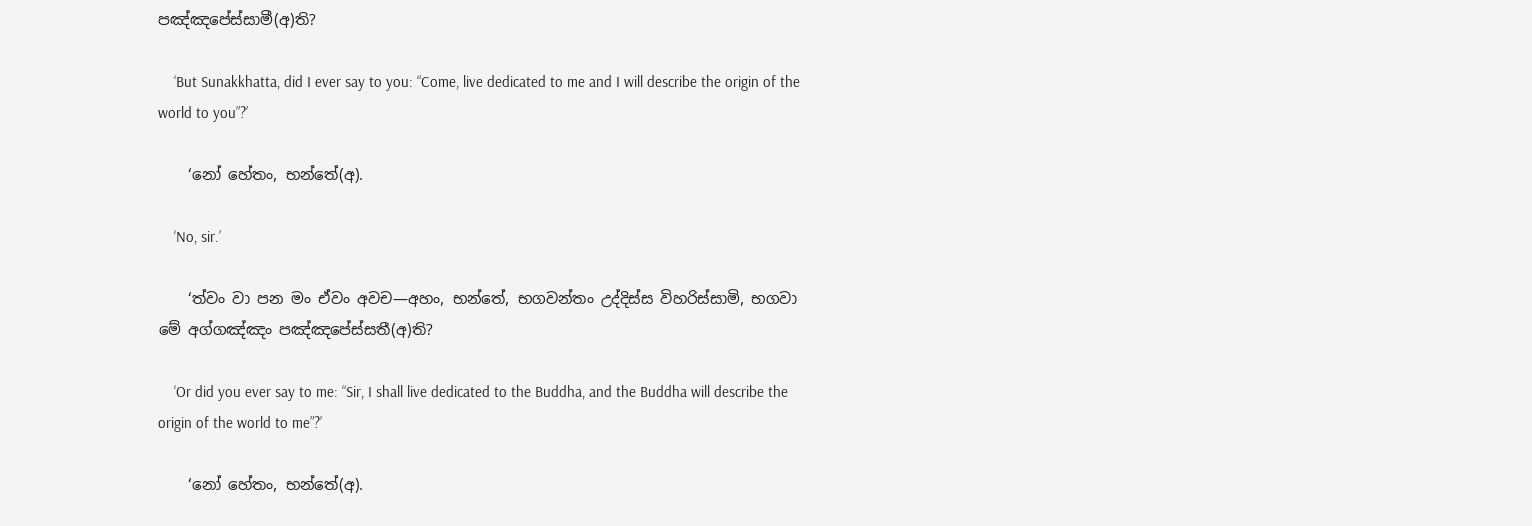පඤ්ඤපේස්සාමී(අ)ති?

    ‘But Sunakkhatta, did I ever say to you: “Come, live dedicated to me and I will describe the origin of the world to you”?’

    ‘නෝ හේතං, භන්තේ(අ).

    ‘No, sir.’

    ‘ත්වං වා පන මං ඒවං අවච—අහං, භන්තේ, භගවන්තං උද්දිස්ස විහරිස්සාමි, භගවා මේ අග්ගඤ්ඤං පඤ්ඤපේස්සතී(අ)ති?

    ‘Or did you ever say to me: “Sir, I shall live dedicated to the Buddha, and the Buddha will describe the origin of the world to me”?’

    ‘නෝ හේතං, භන්තේ(අ).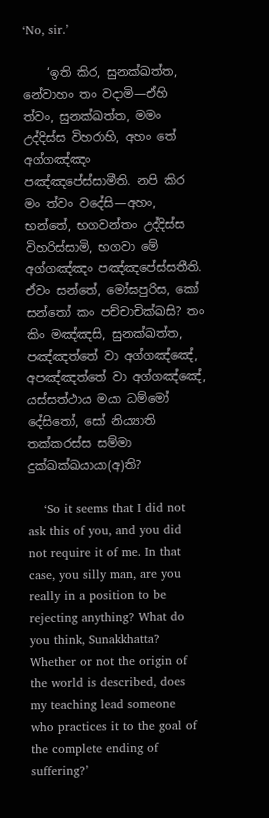‘No, sir.’

    ‘ඉති කිර, සුනක්ඛත්ත, නේවාහං තං වදාමි—ඒහි ත්වං, සුනක්ඛත්ත, මමං උද්දිස්ස විහරාහි, අහං තේ අග්ගඤ්ඤං පඤ්ඤපේස්සාමීති. නපි කිර මං ත්වං වදේසි—අහං, භන්තේ, භගවන්තං උද්දිස්ස විහරිස්සාමි, භගවා මේ අග්ගඤ්ඤං පඤ්ඤපේස්සතීති. ඒවං සන්තේ, මෝඝපුරිස, කෝ සන්තෝ කං පච්චාචික්ඛසි? තං කිං මඤ්ඤසි, සුනක්ඛත්ත, පඤ්ඤත්තේ වා අග්ගඤ්ඤේ, අපඤ්ඤත්තේ වා අග්ගඤ්ඤේ, යස්සත්ථාය මයා ධම්මෝ දේසිතෝ, සෝ නිය්‍යාති තක්කරස්ස සම්මා දුක්ඛක්ඛයායා(අ)ති?

    ‘So it seems that I did not ask this of you, and you did not require it of me. In that case, you silly man, are you really in a position to be rejecting anything? What do you think, Sunakkhatta? Whether or not the origin of the world is described, does my teaching lead someone who practices it to the goal of the complete ending of suffering?’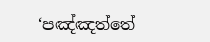‘පඤ්ඤත්තේ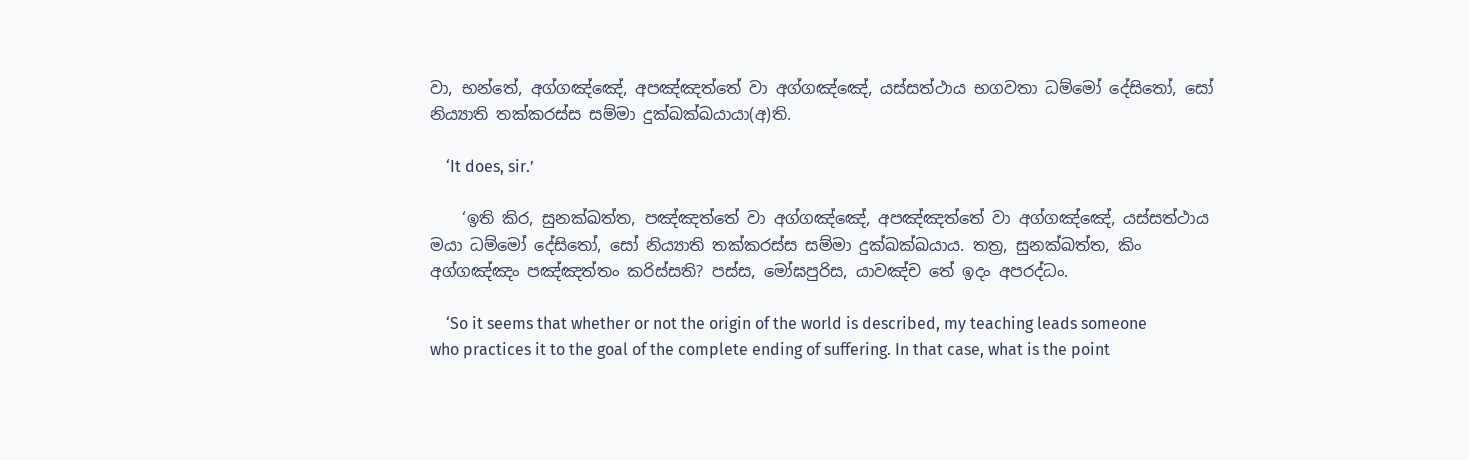වා, භන්තේ, අග්ගඤ්ඤේ, අපඤ්ඤත්තේ වා අග්ගඤ්ඤේ, යස්සත්ථාය භගවතා ධම්මෝ දේසිතෝ, සෝ නිය්‍යාති තක්කරස්ස සම්මා දුක්ඛක්ඛයායා(අ)ති.

    ‘It does, sir.’

    ‘ඉති කිර, සුනක්ඛත්ත, පඤ්ඤත්තේ වා අග්ගඤ්ඤේ, අපඤ්ඤත්තේ වා අග්ගඤ්ඤේ, යස්සත්ථාය මයා ධම්මෝ දේසිතෝ, සෝ නිය්‍යාති තක්කරස්ස සම්මා දුක්ඛක්ඛයාය. තත්‍ර, සුනක්ඛත්ත, කිං අග්ගඤ්ඤං පඤ්ඤත්තං කරිස්සති? පස්ස, මෝඝපුරිස, යාවඤ්ච තේ ඉදං අපරද්ධං.

    ‘So it seems that whether or not the origin of the world is described, my teaching leads someone who practices it to the goal of the complete ending of suffering. In that case, what is the point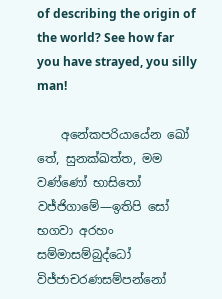of describing the origin of the world? See how far you have strayed, you silly man!

    අනේකපරියායේන ඛෝ තේ, සුනක්ඛත්ත, මම වණ්ණෝ භාසිතෝ වජ්ජිගාමේ—ඉතිපි සෝ භගවා අරහං සම්මාසම්බුද්ධෝ විජ්ජාචරණසම්පන්නෝ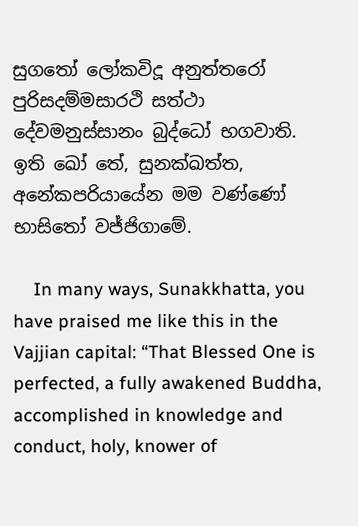සුගතෝ ලෝකවිදූ අනුත්තරෝ පුරිසදම්මසාරථි සත්ථා දේවමනුස්සානං බුද්ධෝ භගවාති. ඉති ඛෝ තේ, සුනක්ඛත්ත, අනේකපරියායේන මම වණ්ණෝ භාසිතෝ වජ්ජිගාමේ.

    In many ways, Sunakkhatta, you have praised me like this in the Vajjian capital: “That Blessed One is perfected, a fully awakened Buddha, accomplished in knowledge and conduct, holy, knower of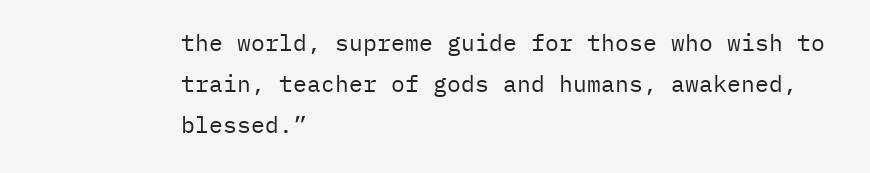the world, supreme guide for those who wish to train, teacher of gods and humans, awakened, blessed.”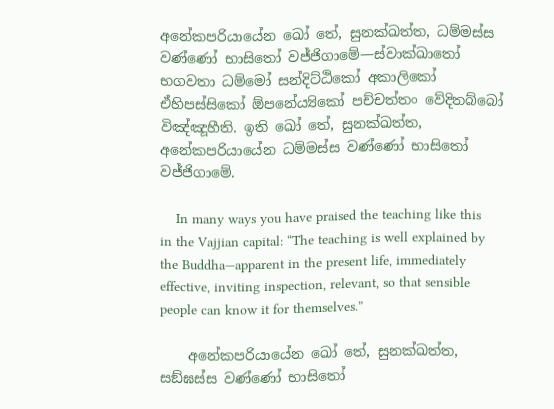අනේකපරියායේන ඛෝ තේ, සුනක්ඛත්ත, ධම්මස්ස වණ්ණෝ භාසිතෝ වජ්ජිගාමේ—ස්වාක්ඛාතෝ භගවතා ධම්මෝ සන්දිට්ඨිකෝ අකාලිකෝ ඒහිපස්සිකෝ ඕපනේය්‍යිකෝ පච්චත්තං වේදිතබ්බෝ විඤ්ඤූහීති. ඉති ඛෝ තේ, සුනක්ඛත්ත, අනේකපරියායේන ධම්මස්ස වණ්ණෝ භාසිතෝ වජ්ජිගාමේ.

    In many ways you have praised the teaching like this in the Vajjian capital: “The teaching is well explained by the Buddha—apparent in the present life, immediately effective, inviting inspection, relevant, so that sensible people can know it for themselves.”

    අනේකපරියායේන ඛෝ තේ, සුනක්ඛත්ත, සඞ්ඝස්ස වණ්ණෝ භාසිතෝ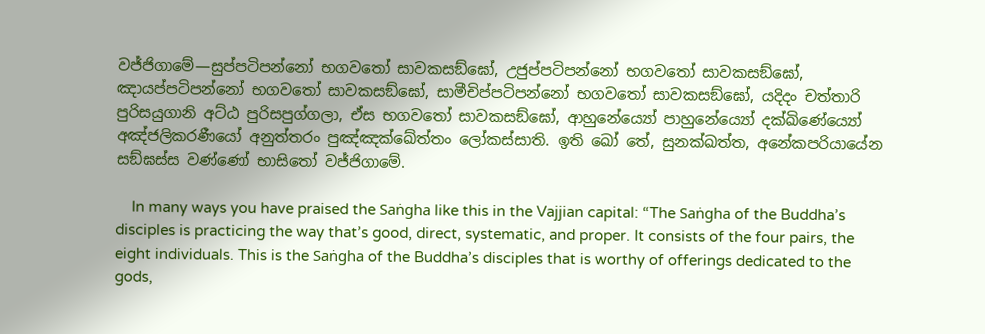වජ්ජිගාමේ—සුප්පටිපන්නෝ භගවතෝ සාවකසඞ්ඝෝ, උජුප්පටිපන්නෝ භගවතෝ සාවකසඞ්ඝෝ, ඤායප්පටිපන්නෝ භගවතෝ සාවකසඞ්ඝෝ, සාමීචිප්පටිපන්නෝ භගවතෝ සාවකසඞ්ඝෝ, යදිදං චත්තාරි පුරිසයුගානි අට්ඨ පුරිසපුග්ගලා, ඒස භගවතෝ සාවකසඞ්ඝෝ, ආහුනේය්‍යෝ පාහුනේය්‍යෝ දක්ඛිණේය්‍යෝ අඤ්ජලිකරණීයෝ අනුත්තරං පුඤ්ඤක්ඛේත්තං ලෝකස්සාති. ඉති ඛෝ තේ, සුනක්ඛත්ත, අනේකපරියායේන සඞ්ඝස්ස වණ්ණෝ භාසිතෝ වජ්ජිගාමේ.

    In many ways you have praised the Saṅgha like this in the Vajjian capital: “The Saṅgha of the Buddha’s disciples is practicing the way that’s good, direct, systematic, and proper. It consists of the four pairs, the eight individuals. This is the Saṅgha of the Buddha’s disciples that is worthy of offerings dedicated to the gods,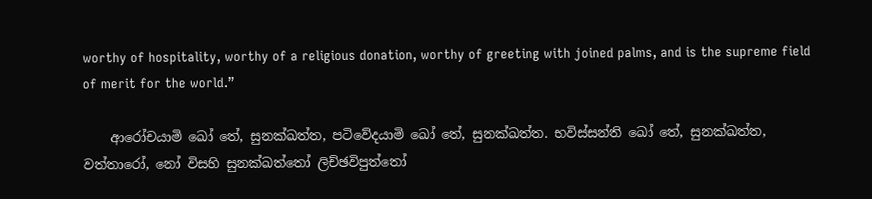worthy of hospitality, worthy of a religious donation, worthy of greeting with joined palms, and is the supreme field of merit for the world.”

    ආරෝචයාමි ඛෝ තේ, සුනක්ඛත්ත, පටිවේදයාමි ඛෝ තේ, සුනක්ඛත්ත. භවිස්සන්ති ඛෝ තේ, සුනක්ඛත්ත, වත්තාරෝ, නෝ විසහි සුනක්ඛත්තෝ ලිච්ඡවිපුත්තෝ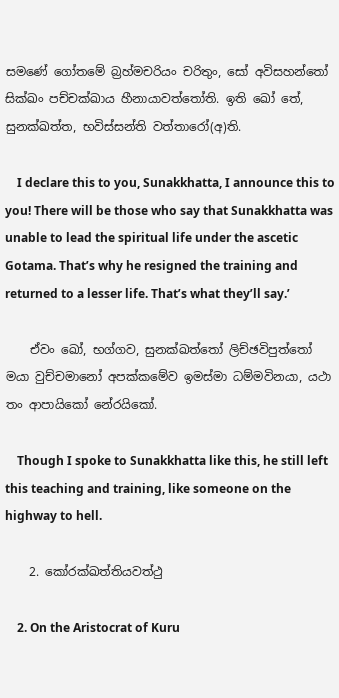සමණේ ගෝතමේ බ්‍රහ්මචරියං චරිතුං, සෝ අවිසහන්තෝ සික්ඛං පච්චක්ඛාය හීනායාවත්තෝති. ඉති ඛෝ තේ, සුනක්ඛත්ත, භවිස්සන්ති වත්තාරෝ(අ)ති.

    I declare this to you, Sunakkhatta, I announce this to you! There will be those who say that Sunakkhatta was unable to lead the spiritual life under the ascetic Gotama. That’s why he resigned the training and returned to a lesser life. That’s what they’ll say.’

    ඒවං ඛෝ, භග්ගව, සුනක්ඛත්තෝ ලිච්ඡවිපුත්තෝ මයා වුච්චමානෝ අපක්කමේව ඉමස්මා ධම්මවිනයා, යථා තං ආපායිකෝ නේරයිකෝ.

    Though I spoke to Sunakkhatta like this, he still left this teaching and training, like someone on the highway to hell.

    2. කෝරක්ඛත්තියවත්ථු

    2. On the Aristocrat of Kuru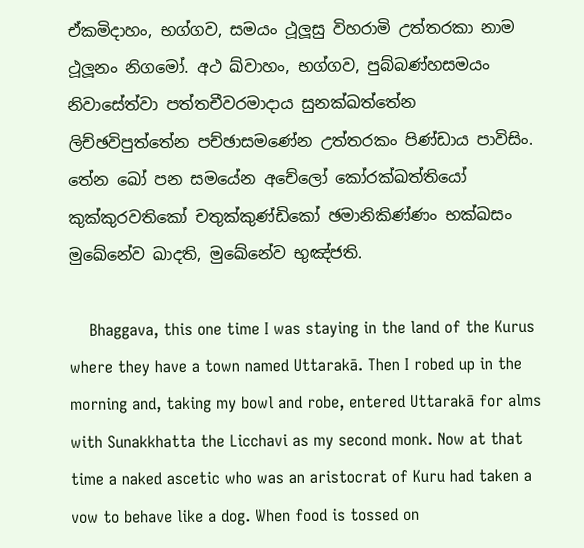ඒකමිදාහං, භග්ගව, සමයං ථූලූසු විහරාමි උත්තරකා නාම ථූලූනං නිගමෝ. අථ ඛ්වාහං, භග්ගව, පුබ්බණ්හසමයං නිවාසේත්වා පත්තචීවරමාදාය සුනක්ඛත්තේන ලිච්ඡවිපුත්තේන පච්ඡාසමණේන උත්තරකං පිණ්ඩාය පාවිසිං. තේන ඛෝ පන සමයේන අචේලෝ කෝරක්ඛත්තියෝ කුක්කුරවතිකෝ චතුක්කුණ්ඩිකෝ ඡමානිකිණ්ණං භක්ඛසං මුඛේනේව ඛාදති, මුඛේනේව භුඤ්ජති.

    Bhaggava, this one time I was staying in the land of the Kurus where they have a town named Uttarakā. Then I robed up in the morning and, taking my bowl and robe, entered Uttarakā for alms with Sunakkhatta the Licchavi as my second monk. Now at that time a naked ascetic who was an aristocrat of Kuru had taken a vow to behave like a dog. When food is tossed on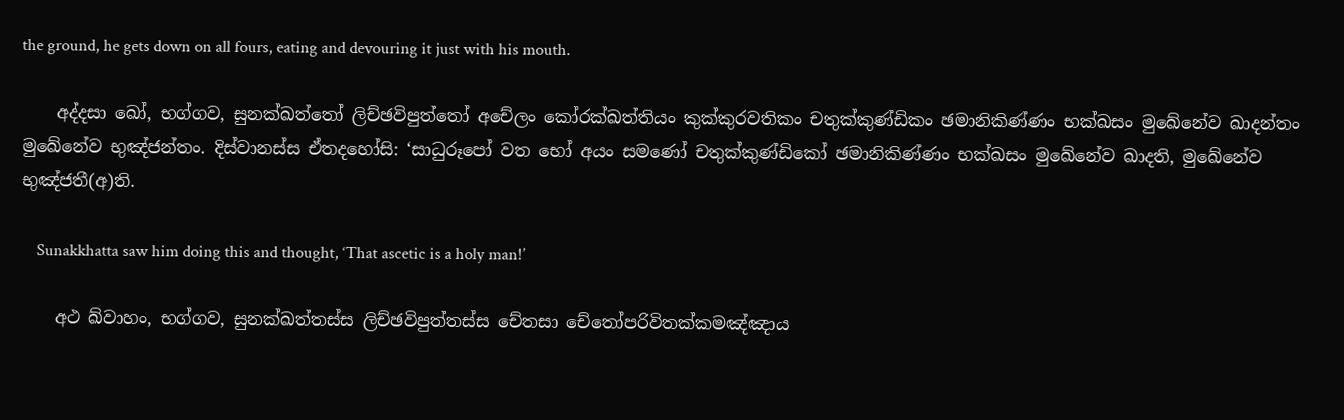the ground, he gets down on all fours, eating and devouring it just with his mouth.

    අද්දසා ඛෝ, භග්ගව, සුනක්ඛත්තෝ ලිච්ඡවිපුත්තෝ අචේලං කෝරක්ඛත්තියං කුක්කුරවතිකං චතුක්කුණ්ඩිකං ඡමානිකිණ්ණං භක්ඛසං මුඛේනේව ඛාදන්තං මුඛේනේව භුඤ්ජන්තං. දිස්වානස්ස ඒතදහෝසි: ‘සාධුරූපෝ වත භෝ අයං සමණෝ චතුක්කුණ්ඩිකෝ ඡමානිකිණ්ණං භක්ඛසං මුඛේනේව ඛාදති, මුඛේනේව භුඤ්ජතී(අ)ති.

    Sunakkhatta saw him doing this and thought, ‘That ascetic is a holy man!’

    අථ ඛ්වාහං, භග්ගව, සුනක්ඛත්තස්ස ලිච්ඡවිපුත්තස්ස චේතසා චේතෝපරිවිතක්කමඤ්ඤාය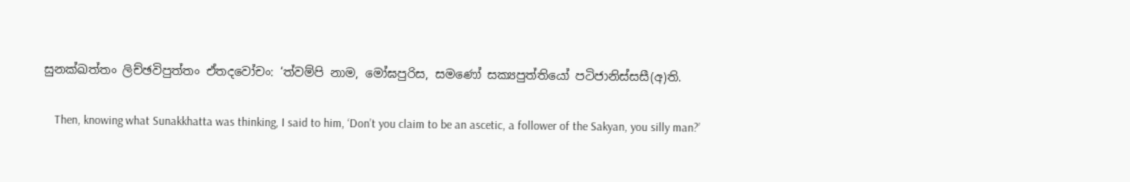සුනක්ඛත්තං ලිච්ඡවිපුත්තං ඒතදවෝචං: ‘ත්වම්පි නාම, මෝඝපුරිස, සමණෝ සක්‍යපුත්තියෝ පටිජානිස්සසී(අ)ති.

    Then, knowing what Sunakkhatta was thinking, I said to him, ‘Don’t you claim to be an ascetic, a follower of the Sakyan, you silly man?’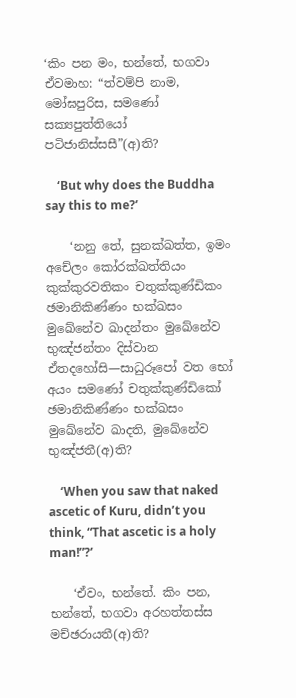‘කිං පන මං, භන්තේ, භගවා ඒවමාහ: “ත්වම්පි නාම, මෝඝපුරිස, සමණෝ සක්‍යපුත්තියෝ පටිජානිස්සසී”(අ)ති?

    ‘But why does the Buddha say this to me?’

    ‘නනු තේ, සුනක්ඛත්ත, ඉමං අචේලං කෝරක්ඛත්තියං කුක්කුරවතිකං චතුක්කුණ්ඩිකං ඡමානිකිණ්ණං භක්ඛසං මුඛේනේව ඛාදන්තං මුඛේනේව භුඤ්ජන්තං දිස්වාන ඒතදහෝසි—සාධුරූපෝ වත භෝ අයං සමණෝ චතුක්කුණ්ඩිකෝ ඡමානිකිණ්ණං භක්ඛසං මුඛේනේව ඛාදති, මුඛේනේව භුඤ්ජතී(අ)ති?

    ‘When you saw that naked ascetic of Kuru, didn’t you think, “That ascetic is a holy man!”?’

    ‘ඒවං, භන්තේ. කිං පන, භන්තේ, භගවා අරහත්තස්ස මච්ඡරායතී(අ)ති?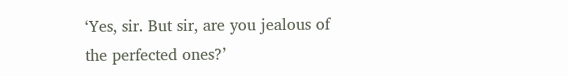‘Yes, sir. But sir, are you jealous of the perfected ones?’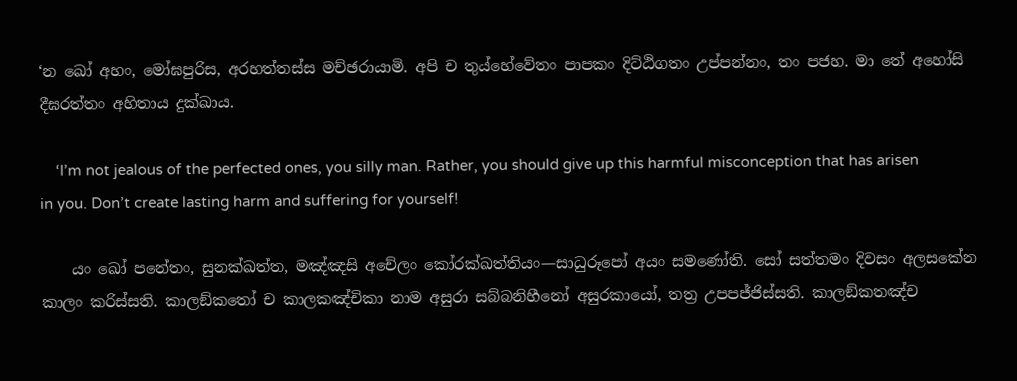‘න ඛෝ අහං, මෝඝපුරිස, අරහත්තස්ස මච්ඡරායාමි. අපි ච තුය්හේවේතං පාපකං දිට්ඨිගතං උප්පන්නං, තං පජහ. මා තේ අහෝසි දීඝරත්තං අහිතාය දුක්ඛාය.

    ‘I’m not jealous of the perfected ones, you silly man. Rather, you should give up this harmful misconception that has arisen in you. Don’t create lasting harm and suffering for yourself!

    යං ඛෝ පනේතං, සුනක්ඛත්ත, මඤ්ඤසි අචේලං කෝරක්ඛත්තියං—සාධුරූපෝ අයං සමණෝති. සෝ සත්තමං දිවසං අලසකේන කාලං කරිස්සති. කාලඞ්කතෝ ච කාලකඤ්චිකා නාම අසුරා සබ්බනිහීනෝ අසුරකායෝ, තත්‍ර උපපජ්ජිස්සති. කාලඞ්කතඤ්ච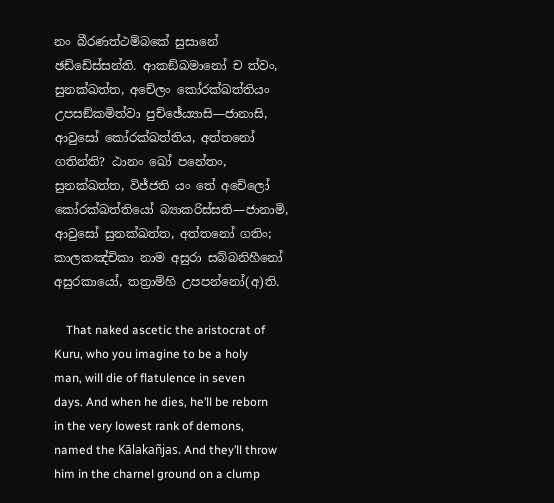නං බීරණත්ථම්බකේ සුසානේ ඡඩ්ඩේස්සන්ති. ආකඞ්ඛමානෝ ච ත්වං, සුනක්ඛත්ත, අචේලං කෝරක්ඛත්තියං උපසඞ්කමිත්වා පුච්ඡේය්‍යාසි—ජානාසි, ආවුසෝ කෝරක්ඛත්තිය, අත්තනෝ ගතින්ති? ඨානං ඛෝ පනේතං, සුනක්ඛත්ත, විජ්ජති යං තේ අචේලෝ කෝරක්ඛත්තියෝ බ්‍යාකරිස්සති—ජානාමි, ආවුසෝ සුනක්ඛත්ත, අත්තනෝ ගතිං; කාලකඤ්චිකා නාම අසුරා සබ්බනිහීනෝ අසුරකායෝ, තත්‍රාම්හි උපපන්නෝ(අ)ති.

    That naked ascetic the aristocrat of Kuru, who you imagine to be a holy man, will die of flatulence in seven days. And when he dies, he’ll be reborn in the very lowest rank of demons, named the Kālakañjas. And they’ll throw him in the charnel ground on a clump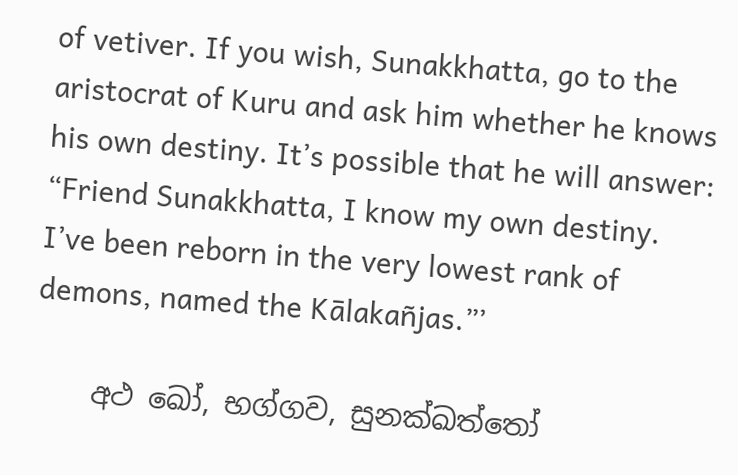of vetiver. If you wish, Sunakkhatta, go to the aristocrat of Kuru and ask him whether he knows his own destiny. It’s possible that he will answer: “Friend Sunakkhatta, I know my own destiny. I’ve been reborn in the very lowest rank of demons, named the Kālakañjas.”’

    අථ ඛෝ, භග්ගව, සුනක්ඛත්තෝ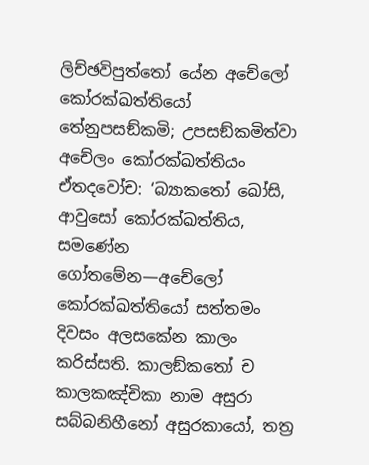ලිච්ඡවිපුත්තෝ යේන අචේලෝ කෝරක්ඛත්තියෝ තේනුපසඞ්කමි; උපසඞ්කමිත්වා අචේලං කෝරක්ඛත්තියං ඒතදවෝච: ‘බ්‍යාකතෝ ඛෝසි, ආවුසෝ කෝරක්ඛත්තිය, සමණේන ගෝතමේන—අචේලෝ කෝරක්ඛත්තියෝ සත්තමං දිවසං අලසකේන කාලං කරිස්සති. කාලඞ්කතෝ ච කාලකඤ්චිකා නාම අසුරා සබ්බනිහීනෝ අසුරකායෝ, තත්‍ර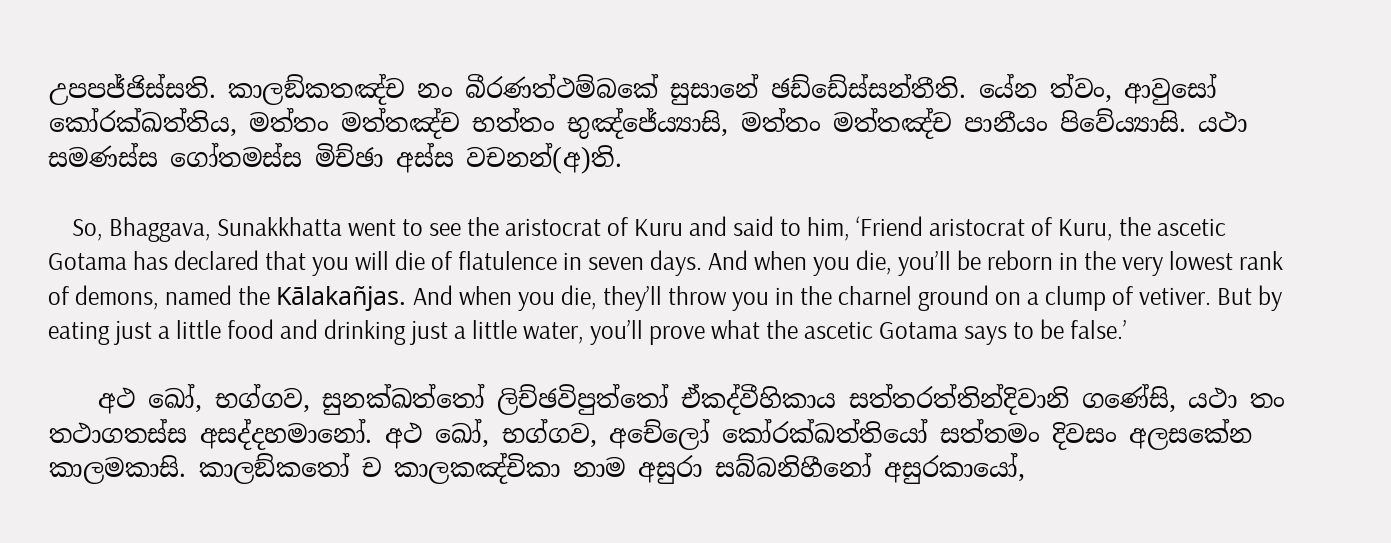උපපජ්ජිස්සති. කාලඞ්කතඤ්ච නං බීරණත්ථම්බකේ සුසානේ ඡඩ්ඩේස්සන්තීති. යේන ත්වං, ආවුසෝ කෝරක්ඛත්තිය, මත්තං මත්තඤ්ච භත්තං භුඤ්ජේය්‍යාසි, මත්තං මත්තඤ්ච පානීයං පිවේය්‍යාසි. යථා සමණස්ස ගෝතමස්ස මිච්ඡා අස්ස වචනන්(අ)ති.

    So, Bhaggava, Sunakkhatta went to see the aristocrat of Kuru and said to him, ‘Friend aristocrat of Kuru, the ascetic Gotama has declared that you will die of flatulence in seven days. And when you die, you’ll be reborn in the very lowest rank of demons, named the Kālakañjas. And when you die, they’ll throw you in the charnel ground on a clump of vetiver. But by eating just a little food and drinking just a little water, you’ll prove what the ascetic Gotama says to be false.’

    අථ ඛෝ, භග්ගව, සුනක්ඛත්තෝ ලිච්ඡවිපුත්තෝ ඒකද්වීහිකාය සත්තරත්තින්දිවානි ගණේසි, යථා තං තථාගතස්ස අසද්දහමානෝ. අථ ඛෝ, භග්ගව, අචේලෝ කෝරක්ඛත්තියෝ සත්තමං දිවසං අලසකේන කාලමකාසි. කාලඞ්කතෝ ච කාලකඤ්චිකා නාම අසුරා සබ්බනිහීනෝ අසුරකායෝ,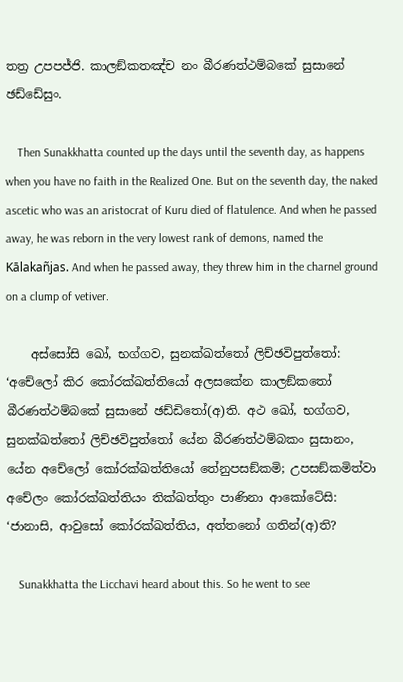තත්‍ර උපපජ්ජි. කාලඞ්කතඤ්ච නං බීරණත්ථම්බකේ සුසානේ ඡඩ්ඩේසුං.

    Then Sunakkhatta counted up the days until the seventh day, as happens when you have no faith in the Realized One. But on the seventh day, the naked ascetic who was an aristocrat of Kuru died of flatulence. And when he passed away, he was reborn in the very lowest rank of demons, named the Kālakañjas. And when he passed away, they threw him in the charnel ground on a clump of vetiver.

    අස්සෝසි ඛෝ, භග්ගව, සුනක්ඛත්තෝ ලිච්ඡවිපුත්තෝ: ‘අචේලෝ කිර කෝරක්ඛත්තියෝ අලසකේන කාලඞ්කතෝ බීරණත්ථම්බකේ සුසානේ ඡඩ්ඩිතෝ(අ)ති. අථ ඛෝ, භග්ගව, සුනක්ඛත්තෝ ලිච්ඡවිපුත්තෝ යේන බීරණත්ථම්බකං සුසානං, යේන අචේලෝ කෝරක්ඛත්තියෝ තේනුපසඞ්කමි; උපසඞ්කමිත්වා අචේලං කෝරක්ඛත්තියං තික්ඛත්තුං පාණිනා ආකෝටේසි: ‘ජානාසි, ආවුසෝ කෝරක්ඛත්තිය, අත්තනෝ ගතින්(අ)ති?

    Sunakkhatta the Licchavi heard about this. So he went to see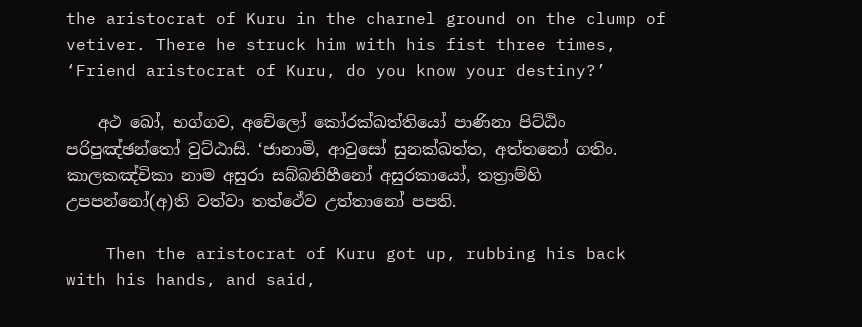the aristocrat of Kuru in the charnel ground on the clump of vetiver. There he struck him with his fist three times, ‘Friend aristocrat of Kuru, do you know your destiny?’

    අථ ඛෝ, භග්ගව, අචේලෝ කෝරක්ඛත්තියෝ පාණිනා පිට්ඨිං පරිපුඤ්ඡන්තෝ වුට්ඨාසි. ‘ජානාමි, ආවුසෝ සුනක්ඛත්ත, අත්තනෝ ගතිං. කාලකඤ්චිකා නාම අසුරා සබ්බනිහීනෝ අසුරකායෝ, තත්‍රාම්හි උපපන්නෝ(අ)ති වත්වා තත්ථේව උත්තානෝ පපති.

    Then the aristocrat of Kuru got up, rubbing his back with his hands, and said,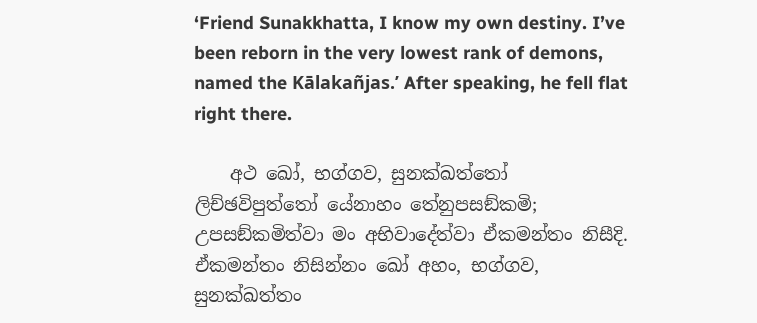‘Friend Sunakkhatta, I know my own destiny. I’ve been reborn in the very lowest rank of demons, named the Kālakañjas.’ After speaking, he fell flat right there.

    අථ ඛෝ, භග්ගව, සුනක්ඛත්තෝ ලිච්ඡවිපුත්තෝ යේනාහං තේනුපසඞ්කමි; උපසඞ්කමිත්වා මං අභිවාදේත්වා ඒකමන්තං නිසීදි. ඒකමන්තං නිසින්නං ඛෝ අහං, භග්ගව, සුනක්ඛත්තං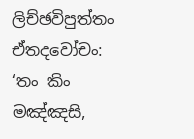ලිච්ඡවිපුත්තං ඒතදවෝචං: ‘තං කිං මඤ්ඤසි,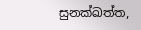සුනක්ඛත්ත,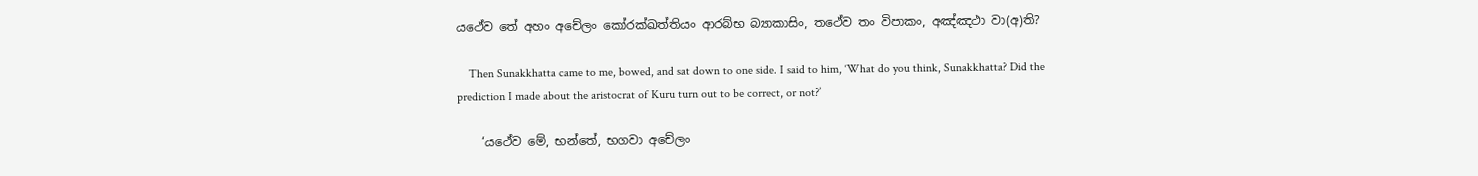යථේව තේ අහං අචේලං කෝරක්ඛත්තියං ආරබ්භ බ්‍යාකාසිං, තථේව තං විපාකං, අඤ්ඤථා වා(අ)ති?

    Then Sunakkhatta came to me, bowed, and sat down to one side. I said to him, ‘What do you think, Sunakkhatta? Did the prediction I made about the aristocrat of Kuru turn out to be correct, or not?’

    ‘යථේව මේ, භන්තේ, භගවා අචේලං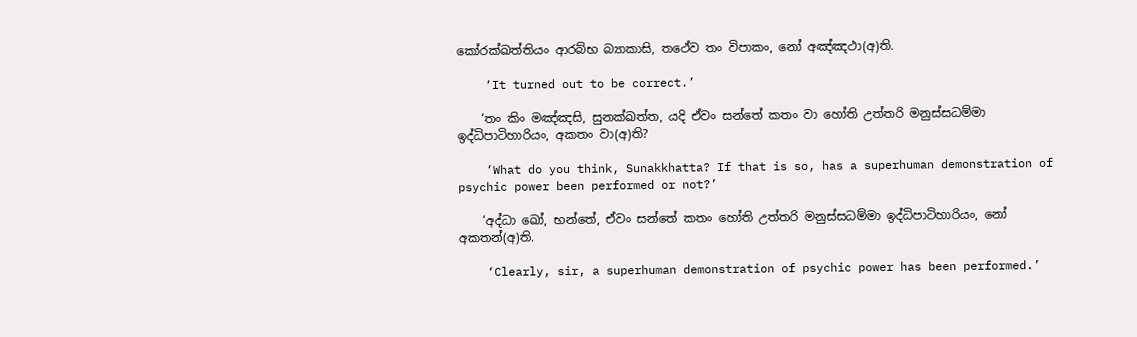කෝරක්ඛත්තියං ආරබ්භ බ්‍යාකාසි, තථේව තං විපාකං, නෝ අඤ්ඤථා(අ)ති.

    ‘It turned out to be correct.’

    ‘තං කිං මඤ්ඤසි, සුනක්ඛත්ත, යදි ඒවං සන්තේ කතං වා හෝති උත්තරි මනුස්සධම්මා ඉද්ධිපාටිහාරියං, අකතං වා(අ)ති?

    ‘What do you think, Sunakkhatta? If that is so, has a superhuman demonstration of psychic power been performed or not?’

    ‘අද්ධා ඛෝ, භන්තේ, ඒවං සන්තේ කතං හෝති උත්තරි මනුස්සධම්මා ඉද්ධිපාටිහාරියං, නෝ අකතන්(අ)ති.

    ‘Clearly, sir, a superhuman demonstration of psychic power has been performed.’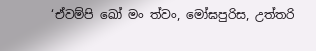‘ඒවම්පි ඛෝ මං ත්වං, මෝඝපුරිස, උත්තරි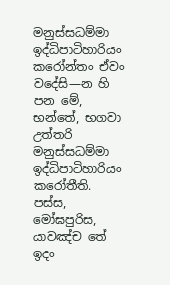මනුස්සධම්මා ඉද්ධිපාටිහාරියං කරෝන්තං ඒවං වදේසි—න හි පන මේ, භන්තේ, භගවා උත්තරි මනුස්සධම්මා ඉද්ධිපාටිහාරියං කරෝතීති. පස්ස, මෝඝපුරිස, යාවඤ්ච තේ ඉදං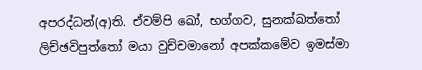අපරද්ධන්(අ)ති. ඒවම්පි ඛෝ, භග්ගව, සුනක්ඛත්තෝ ලිච්ඡවිපුත්තෝ මයා වුච්චමානෝ අපක්කමේව ඉමස්මා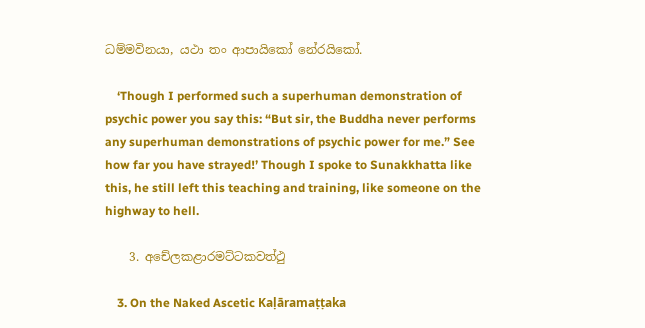ධම්මවිනයා, යථා තං ආපායිකෝ නේරයිකෝ.

    ‘Though I performed such a superhuman demonstration of psychic power you say this: “But sir, the Buddha never performs any superhuman demonstrations of psychic power for me.” See how far you have strayed!’ Though I spoke to Sunakkhatta like this, he still left this teaching and training, like someone on the highway to hell.

    3. අචේලකළාරමට්ටකවත්ථු

    3. On the Naked Ascetic Kaḷāramaṭṭaka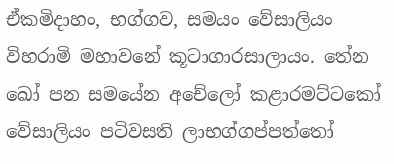ඒකමිදාහං, භග්ගව, සමයං වේසාලියං විහරාමි මහාවනේ කූටාගාරසාලායං. තේන ඛෝ පන සමයේන අචේලෝ කළාරමට්ටකෝ වේසාලියං පටිවසති ලාභග්ගප්පත්තෝ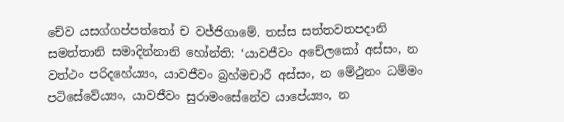චේව යසග්ගප්පත්තෝ ච වජ්ජිගාමේ. තස්ස සත්තවතපදානි සමත්තානි සමාදින්නානි හෝන්ති: ‘යාවජීවං අචේලකෝ අස්සං, න වත්ථං පරිදහේය්‍යං, යාවජීවං බ්‍රහ්මචාරී අස්සං, න මේථුනං ධම්මං පටිසේවේය්‍යං, යාවජීවං සුරාමංසේනේව යාපේය්‍යං, න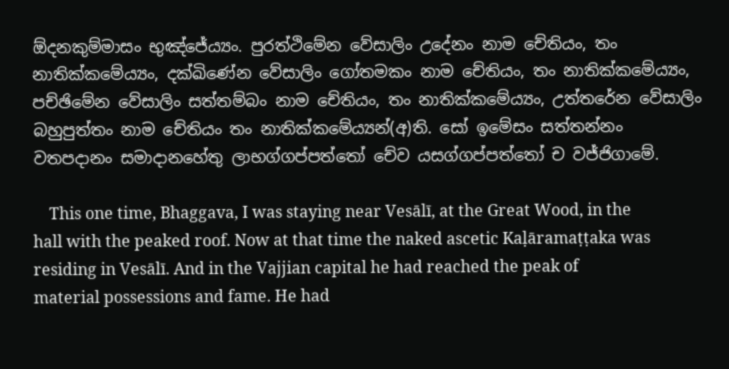ඕදනකුම්මාසං භුඤ්ජේය්‍යං. පුරත්ථිමේන වේසාලිං උදේනං නාම චේතියං, තං නාතික්කමේය්‍යං, දක්ඛිණේන වේසාලිං ගෝතමකං නාම චේතියං, තං නාතික්කමේය්‍යං, පච්ඡිමේන වේසාලිං සත්තම්බං නාම චේතියං, තං නාතික්කමේය්‍යං, උත්තරේන වේසාලිං බහුපුත්තං නාම චේතියං තං නාතික්කමේය්‍යන්(අ)ති. සෝ ඉමේසං සත්තන්නං වතපදානං සමාදානහේතු ලාභග්ගප්පත්තෝ චේව යසග්ගප්පත්තෝ ච වජ්ජිගාමේ.

    This one time, Bhaggava, I was staying near Vesālī, at the Great Wood, in the hall with the peaked roof. Now at that time the naked ascetic Kaḷāramaṭṭaka was residing in Vesālī. And in the Vajjian capital he had reached the peak of material possessions and fame. He had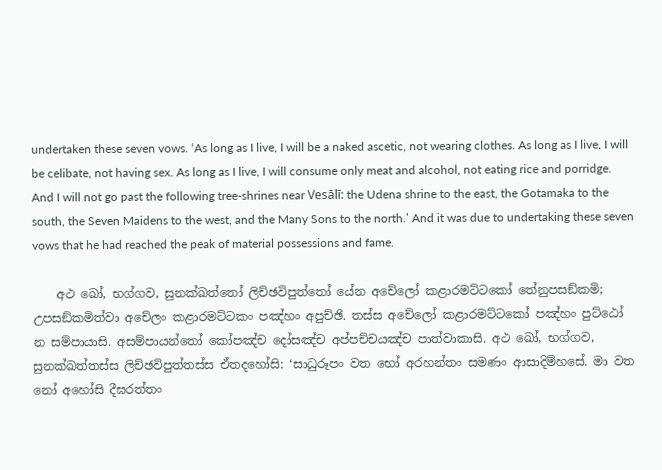undertaken these seven vows. ‘As long as I live, I will be a naked ascetic, not wearing clothes. As long as I live, I will be celibate, not having sex. As long as I live, I will consume only meat and alcohol, not eating rice and porridge. And I will not go past the following tree-shrines near Vesālī: the Udena shrine to the east, the Gotamaka to the south, the Seven Maidens to the west, and the Many Sons to the north.’ And it was due to undertaking these seven vows that he had reached the peak of material possessions and fame.

    අථ ඛෝ, භග්ගව, සුනක්ඛත්තෝ ලිච්ඡවිපුත්තෝ යේන අචේලෝ කළාරමට්ටකෝ තේනුපසඞ්කමි; උපසඞ්කමිත්වා අචේලං කළාරමට්ටකං පඤ්හං අපුච්ඡි. තස්ස අචේලෝ කළාරමට්ටකෝ පඤ්හං පුට්ඨෝ න සම්පායාසි. අසම්පායන්තෝ කෝපඤ්ච දෝසඤ්ච අප්පච්චයඤ්ච පාත්වාකාසි. අථ ඛෝ, භග්ගව, සුනක්ඛත්තස්ස ලිච්ඡවිපුත්තස්ස ඒතදහෝසි: ‘සාධුරූපං වත භෝ අරහන්තං සමණං ආසාදිම්හසේ. මා වත නෝ අහෝසි දීඝරත්තං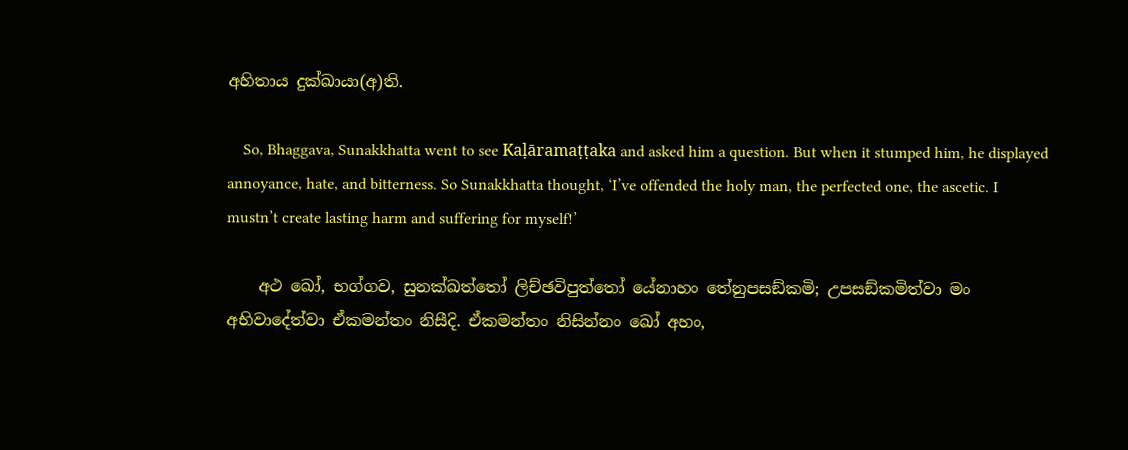අහිතාය දුක්ඛායා(අ)ති.

    So, Bhaggava, Sunakkhatta went to see Kaḷāramaṭṭaka and asked him a question. But when it stumped him, he displayed annoyance, hate, and bitterness. So Sunakkhatta thought, ‘I’ve offended the holy man, the perfected one, the ascetic. I mustn’t create lasting harm and suffering for myself!’

    අථ ඛෝ, භග්ගව, සුනක්ඛත්තෝ ලිච්ඡවිපුත්තෝ යේනාහං තේනුපසඞ්කමි; උපසඞ්කමිත්වා මං අභිවාදේත්වා ඒකමන්තං නිසීදි. ඒකමන්තං නිසින්නං ඛෝ අහං,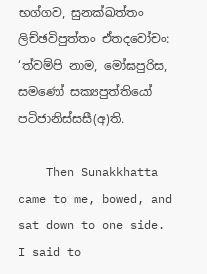භග්ගව, සුනක්ඛත්තං ලිච්ඡවිපුත්තං ඒතදවෝචං: ‘ත්වම්පි නාම, මෝඝපුරිස, සමණෝ සක්‍යපුත්තියෝ පටිජානිස්සසී(අ)ති.

    Then Sunakkhatta came to me, bowed, and sat down to one side. I said to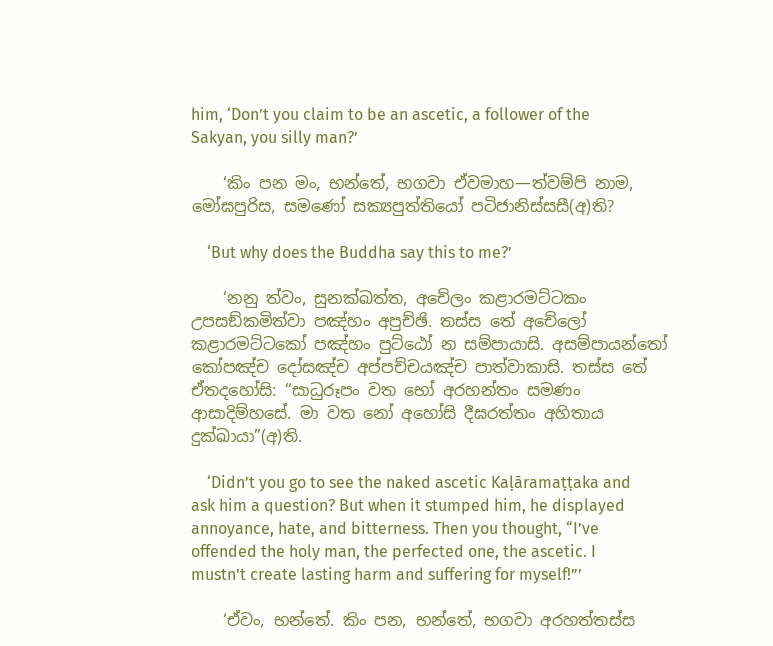him, ‘Don’t you claim to be an ascetic, a follower of the Sakyan, you silly man?’

    ‘කිං පන මං, භන්තේ, භගවා ඒවමාහ—ත්වම්පි නාම, මෝඝපුරිස, සමණෝ සක්‍යපුත්තියෝ පටිජානිස්සසී(අ)ති?

    ‘But why does the Buddha say this to me?’

    ‘නනු ත්වං, සුනක්ඛත්ත, අචේලං කළාරමට්ටකං උපසඞ්කමිත්වා පඤ්හං අපුච්ඡි. තස්ස තේ අචේලෝ කළාරමට්ටකෝ පඤ්හං පුට්ඨෝ න සම්පායාසි. අසම්පායන්තෝ කෝපඤ්ච දෝසඤ්ච අප්පච්චයඤ්ච පාත්වාකාසි. තස්ස තේ ඒතදහෝසි: “සාධුරූපං වත භෝ අරහන්තං සමණං ආසාදිම්හසේ. මා වත නෝ අහෝසි දීඝරත්තං අහිතාය දුක්ඛායා”(අ)ති.

    ‘Didn’t you go to see the naked ascetic Kaḷāramaṭṭaka and ask him a question? But when it stumped him, he displayed annoyance, hate, and bitterness. Then you thought, “I’ve offended the holy man, the perfected one, the ascetic. I mustn’t create lasting harm and suffering for myself!”’

    ‘ඒවං, භන්තේ. කිං පන, භන්තේ, භගවා අරහත්තස්ස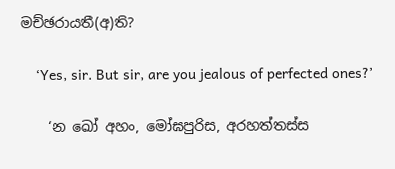මච්ඡරායතී(අ)ති?

    ‘Yes, sir. But sir, are you jealous of perfected ones?’

    ‘න ඛෝ අහං, මෝඝපුරිස, අරහත්තස්ස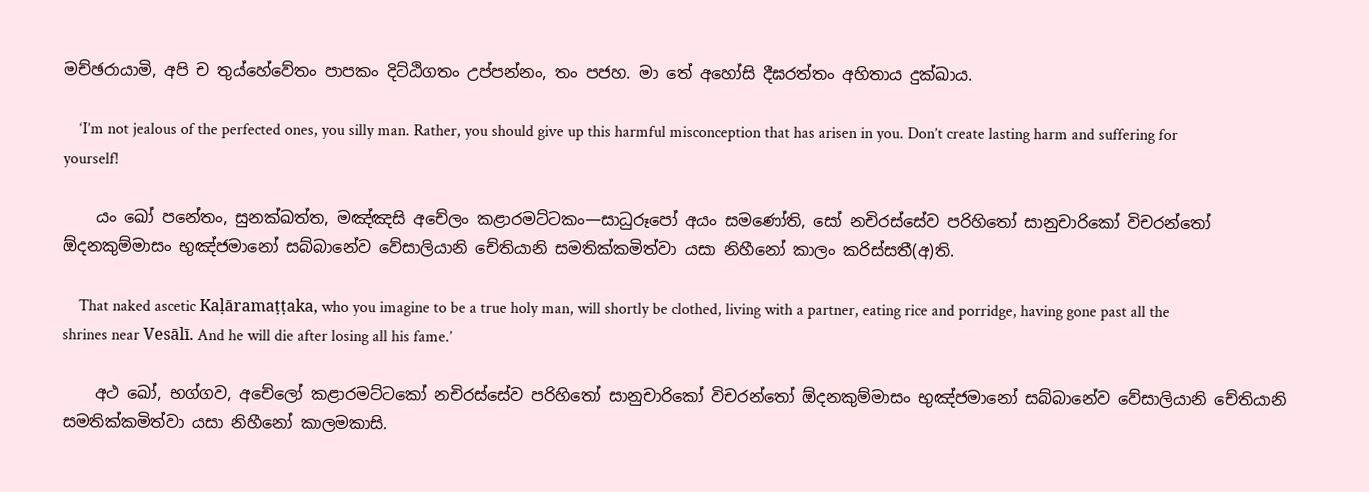මච්ඡරායාමි, අපි ච තුය්හේවේතං පාපකං දිට්ඨිගතං උප්පන්නං, තං පජහ. මා තේ අහෝසි දීඝරත්තං අහිතාය දුක්ඛාය.

    ‘I’m not jealous of the perfected ones, you silly man. Rather, you should give up this harmful misconception that has arisen in you. Don’t create lasting harm and suffering for yourself!

    යං ඛෝ පනේතං, සුනක්ඛත්ත, මඤ්ඤසි අචේලං කළාරමට්ටකං—සාධුරූපෝ අයං සමණෝති, සෝ නචිරස්සේව පරිහිතෝ සානුචාරිකෝ විචරන්තෝ ඕදනකුම්මාසං භුඤ්ජමානෝ සබ්බානේව වේසාලියානි චේතියානි සමතික්කමිත්වා යසා නිහීනෝ කාලං කරිස්සතී(අ)ති.

    That naked ascetic Kaḷāramaṭṭaka, who you imagine to be a true holy man, will shortly be clothed, living with a partner, eating rice and porridge, having gone past all the shrines near Vesālī. And he will die after losing all his fame.’

    අථ ඛෝ, භග්ගව, අචේලෝ කළාරමට්ටකෝ නචිරස්සේව පරිහිතෝ සානුචාරිකෝ විචරන්තෝ ඕදනකුම්මාසං භුඤ්ජමානෝ සබ්බානේව වේසාලියානි චේතියානි සමතික්කමිත්වා යසා නිහීනෝ කාලමකාසි.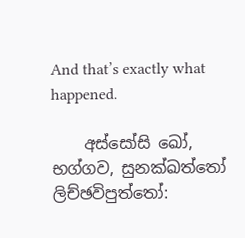And that’s exactly what happened.

    අස්සෝසි ඛෝ, භග්ගව, සුනක්ඛත්තෝ ලිච්ඡවිපුත්තෝ: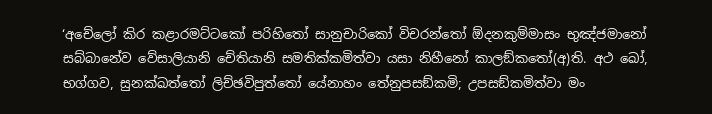‘අචේලෝ කිර කළාරමට්ටකෝ පරිහිතෝ සානුචාරිකෝ විචරන්තෝ ඕදනකුම්මාසං භුඤ්ජමානෝ සබ්බානේව වේසාලියානි චේතියානි සමතික්කමිත්වා යසා නිහීනෝ කාලඞ්කතෝ(අ)ති. අථ ඛෝ, භග්ගව, සුනක්ඛත්තෝ ලිච්ඡවිපුත්තෝ යේනාහං තේනුපසඞ්කමි; උපසඞ්කමිත්වා මං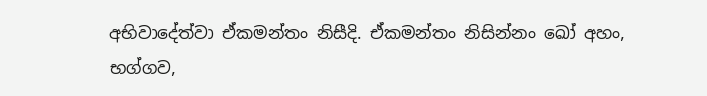අභිවාදේත්වා ඒකමන්තං නිසීදි. ඒකමන්තං නිසින්නං ඛෝ අහං, භග්ගව,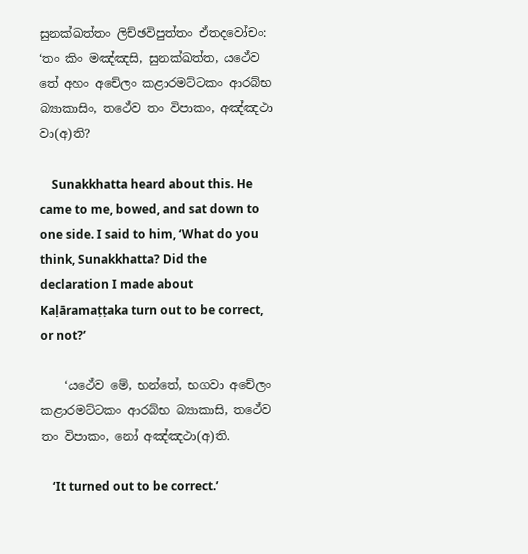සුනක්ඛත්තං ලිච්ඡවිපුත්තං ඒතදවෝචං: ‘තං කිං මඤ්ඤසි, සුනක්ඛත්ත, යථේව තේ අහං අචේලං කළාරමට්ටකං ආරබ්භ බ්‍යාකාසිං, තථේව තං විපාකං, අඤ්ඤථා වා(අ)ති?

    Sunakkhatta heard about this. He came to me, bowed, and sat down to one side. I said to him, ‘What do you think, Sunakkhatta? Did the declaration I made about Kaḷāramaṭṭaka turn out to be correct, or not?’

    ‘යථේව මේ, භන්තේ, භගවා අචේලං කළාරමට්ටකං ආරබ්භ බ්‍යාකාසි, තථේව තං විපාකං, නෝ අඤ්ඤථා(අ)ති.

    ‘It turned out to be correct.’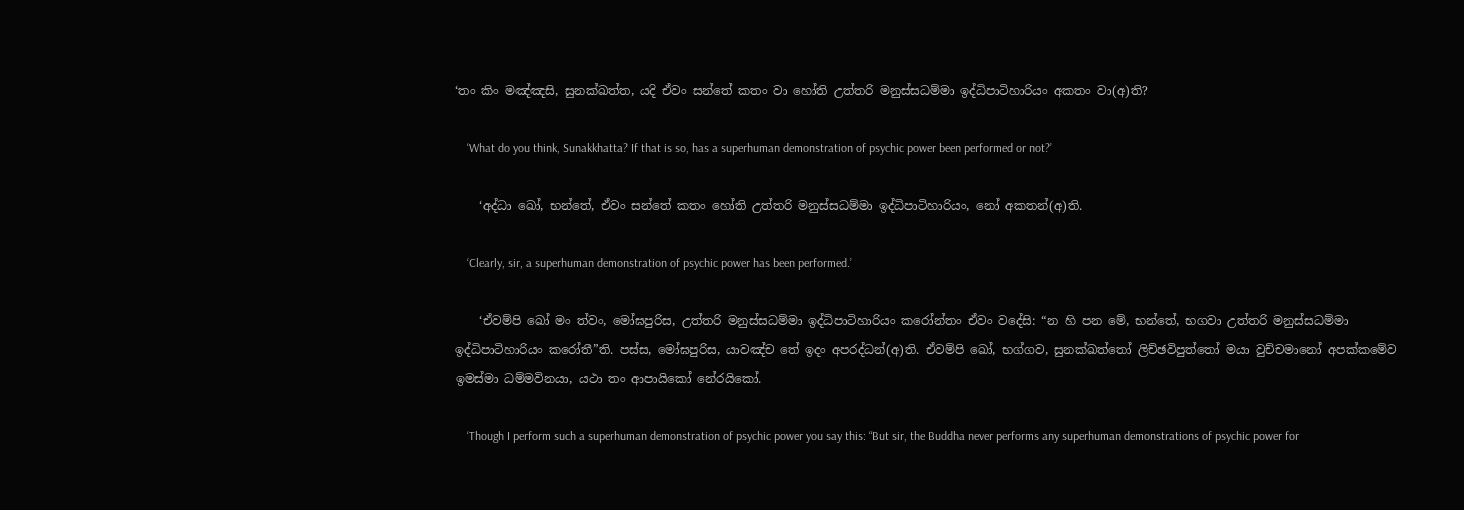‘තං කිං මඤ්ඤසි, සුනක්ඛත්ත, යදි ඒවං සන්තේ කතං වා හෝති උත්තරි මනුස්සධම්මා ඉද්ධිපාටිහාරියං අකතං වා(අ)ති?

    ‘What do you think, Sunakkhatta? If that is so, has a superhuman demonstration of psychic power been performed or not?’

    ‘අද්ධා ඛෝ, භන්තේ, ඒවං සන්තේ කතං හෝති උත්තරි මනුස්සධම්මා ඉද්ධිපාටිහාරියං, නෝ අකතන්(අ)ති.

    ‘Clearly, sir, a superhuman demonstration of psychic power has been performed.’

    ‘ඒවම්පි ඛෝ මං ත්වං, මෝඝපුරිස, උත්තරි මනුස්සධම්මා ඉද්ධිපාටිහාරියං කරෝන්තං ඒවං වදේසි: “න හි පන මේ, භන්තේ, භගවා උත්තරි මනුස්සධම්මා ඉද්ධිපාටිහාරියං කරෝතී”ති. පස්ස, මෝඝපුරිස, යාවඤ්ච තේ ඉදං අපරද්ධන්(අ)ති. ඒවම්පි ඛෝ, භග්ගව, සුනක්ඛත්තෝ ලිච්ඡවිපුත්තෝ මයා වුච්චමානෝ අපක්කමේව ඉමස්මා ධම්මවිනයා, යථා තං ආපායිකෝ නේරයිකෝ.

    ‘Though I perform such a superhuman demonstration of psychic power you say this: “But sir, the Buddha never performs any superhuman demonstrations of psychic power for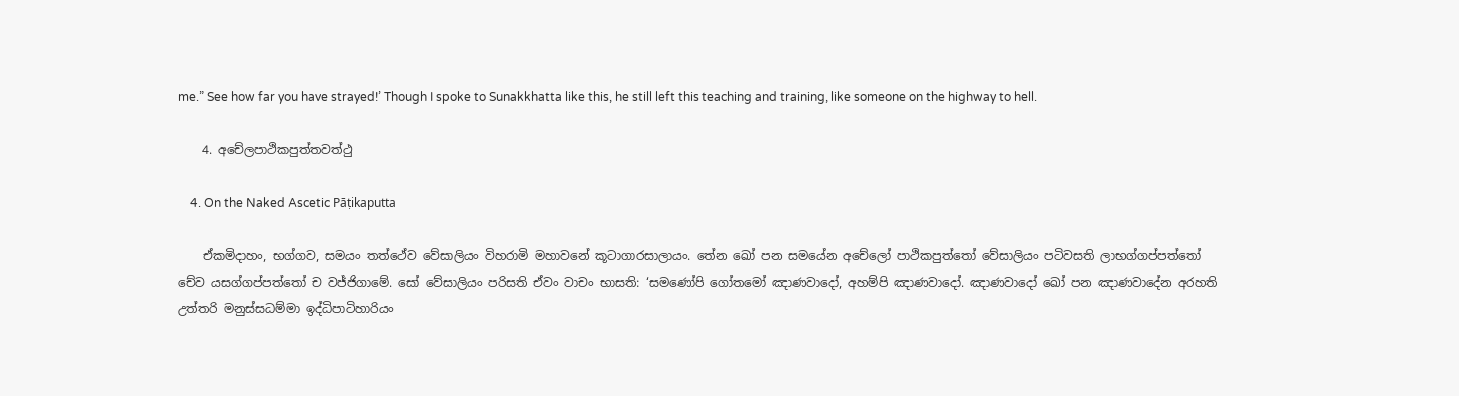me.” See how far you have strayed!’ Though I spoke to Sunakkhatta like this, he still left this teaching and training, like someone on the highway to hell.

    4. අචේලපාථිකපුත්තවත්ථු

    4. On the Naked Ascetic Pāṭikaputta

    ඒකමිදාහං, භග්ගව, සමයං තත්ථේව වේසාලියං විහරාමි මහාවනේ කූටාගාරසාලායං. තේන ඛෝ පන සමයේන අචේලෝ පාථිකපුත්තෝ වේසාලියං පටිවසති ලාභග්ගප්පත්තෝ චේව යසග්ගප්පත්තෝ ච වජ්ජිගාමේ. සෝ වේසාලියං පරිසති ඒවං වාචං භාසති: ‘සමණෝපි ගෝතමෝ ඤාණවාදෝ, අහම්පි ඤාණවාදෝ. ඤාණවාදෝ ඛෝ පන ඤාණවාදේන අරහති උත්තරි මනුස්සධම්මා ඉද්ධිපාටිහාරියං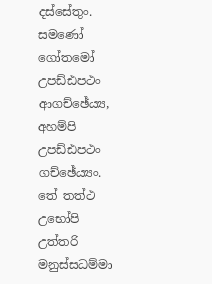දස්සේතුං. සමණෝ ගෝතමෝ උපඩ්ඪපථං ආගච්ඡේය්‍ය, අහම්පි උපඩ්ඪපථං ගච්ඡේය්‍යං. තේ තත්ථ උභෝපි උත්තරි මනුස්සධම්මා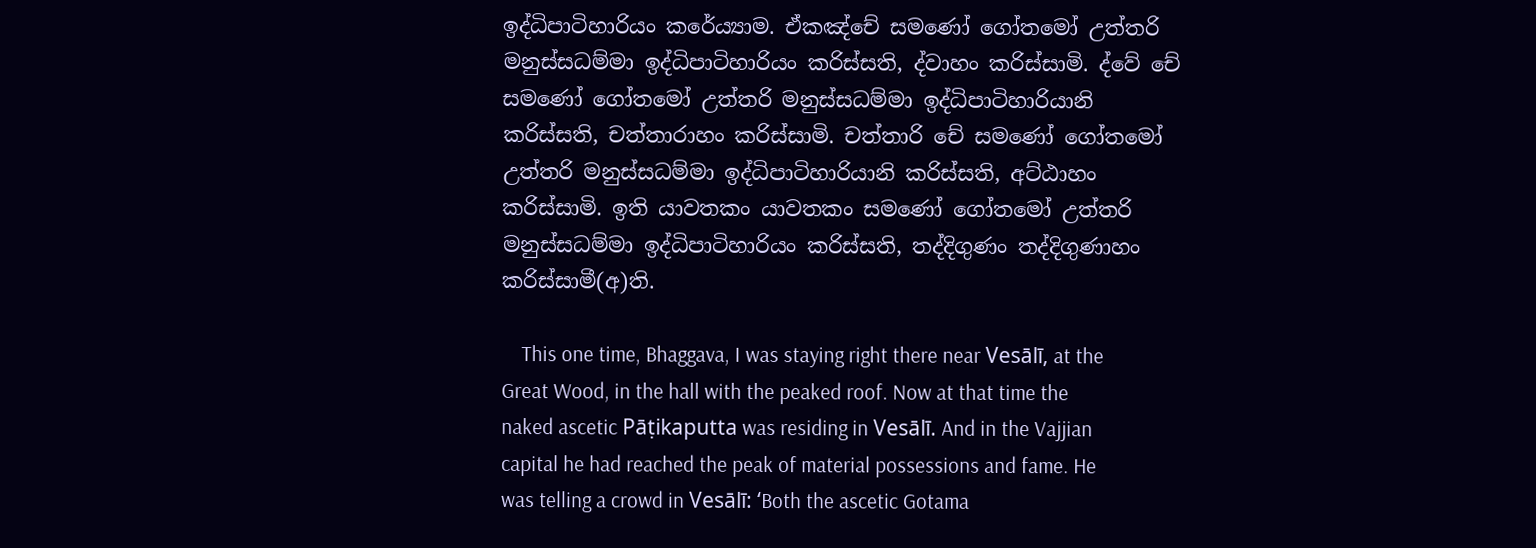ඉද්ධිපාටිහාරියං කරේය්‍යාම. ඒකඤ්චේ සමණෝ ගෝතමෝ උත්තරි මනුස්සධම්මා ඉද්ධිපාටිහාරියං කරිස්සති, ද්වාහං කරිස්සාමි. ද්වේ චේ සමණෝ ගෝතමෝ උත්තරි මනුස්සධම්මා ඉද්ධිපාටිහාරියානි කරිස්සති, චත්තාරාහං කරිස්සාමි. චත්තාරි චේ සමණෝ ගෝතමෝ උත්තරි මනුස්සධම්මා ඉද්ධිපාටිහාරියානි කරිස්සති, අට්ඨාහං කරිස්සාමි. ඉති යාවතකං යාවතකං සමණෝ ගෝතමෝ උත්තරි මනුස්සධම්මා ඉද්ධිපාටිහාරියං කරිස්සති, තද්දිගුණං තද්දිගුණාහං කරිස්සාමී(අ)ති.

    This one time, Bhaggava, I was staying right there near Vesālī, at the Great Wood, in the hall with the peaked roof. Now at that time the naked ascetic Pāṭikaputta was residing in Vesālī. And in the Vajjian capital he had reached the peak of material possessions and fame. He was telling a crowd in Vesālī: ‘Both the ascetic Gotama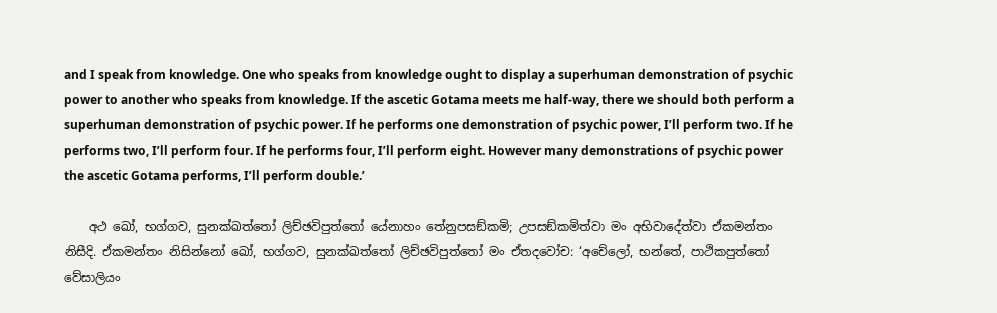and I speak from knowledge. One who speaks from knowledge ought to display a superhuman demonstration of psychic power to another who speaks from knowledge. If the ascetic Gotama meets me half-way, there we should both perform a superhuman demonstration of psychic power. If he performs one demonstration of psychic power, I’ll perform two. If he performs two, I’ll perform four. If he performs four, I’ll perform eight. However many demonstrations of psychic power the ascetic Gotama performs, I’ll perform double.’

    අථ ඛෝ, භග්ගව, සුනක්ඛත්තෝ ලිච්ඡවිපුත්තෝ යේනාහං තේනුපසඞ්කමි; උපසඞ්කමිත්වා මං අභිවාදේත්වා ඒකමන්තං නිසීදි. ඒකමන්තං නිසින්නෝ ඛෝ, භග්ගව, සුනක්ඛත්තෝ ලිච්ඡවිපුත්තෝ මං ඒතදවෝච: ‘අචේලෝ, භන්තේ, පාථිකපුත්තෝ වේසාලියං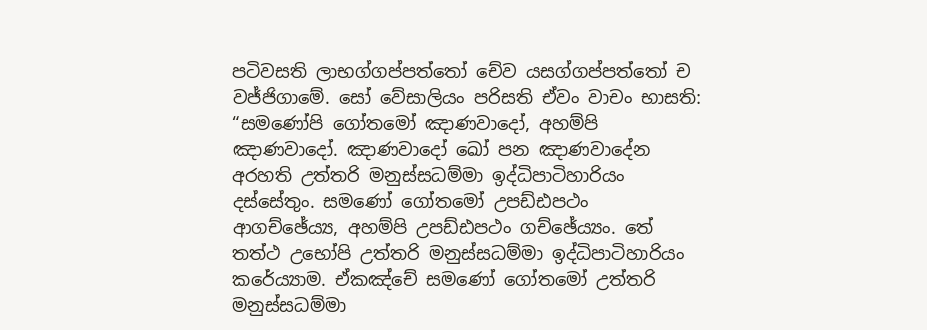පටිවසති ලාභග්ගප්පත්තෝ චේව යසග්ගප්පත්තෝ ච වජ්ජිගාමේ. සෝ වේසාලියං පරිසති ඒවං වාචං භාසති: “සමණෝපි ගෝතමෝ ඤාණවාදෝ, අහම්පි ඤාණවාදෝ. ඤාණවාදෝ ඛෝ පන ඤාණවාදේන අරහති උත්තරි මනුස්සධම්මා ඉද්ධිපාටිහාරියං දස්සේතුං. සමණෝ ගෝතමෝ උපඩ්ඪපථං ආගච්ඡේය්‍ය, අහම්පි උපඩ්ඪපථං ගච්ඡේය්‍යං. තේ තත්ථ උභෝපි උත්තරි මනුස්සධම්මා ඉද්ධිපාටිහාරියං කරේය්‍යාම. ඒකඤ්චේ සමණෝ ගෝතමෝ උත්තරි මනුස්සධම්මා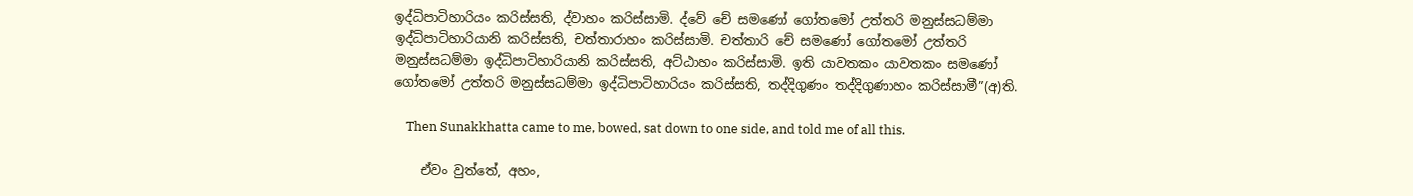ඉද්ධිපාටිහාරියං කරිස්සති, ද්වාහං කරිස්සාමි. ද්වේ චේ සමණෝ ගෝතමෝ උත්තරි මනුස්සධම්මා ඉද්ධිපාටිහාරියානි කරිස්සති, චත්තාරාහං කරිස්සාමි. චත්තාරි චේ සමණෝ ගෝතමෝ උත්තරි මනුස්සධම්මා ඉද්ධිපාටිහාරියානි කරිස්සති, අට්ඨාහං කරිස්සාමි. ඉති යාවතකං යාවතකං සමණෝ ගෝතමෝ උත්තරි මනුස්සධම්මා ඉද්ධිපාටිහාරියං කරිස්සති, තද්දිගුණං තද්දිගුණාහං කරිස්සාමී”(අ)ති.

    Then Sunakkhatta came to me, bowed, sat down to one side, and told me of all this.

    ඒවං වුත්තේ, අහං,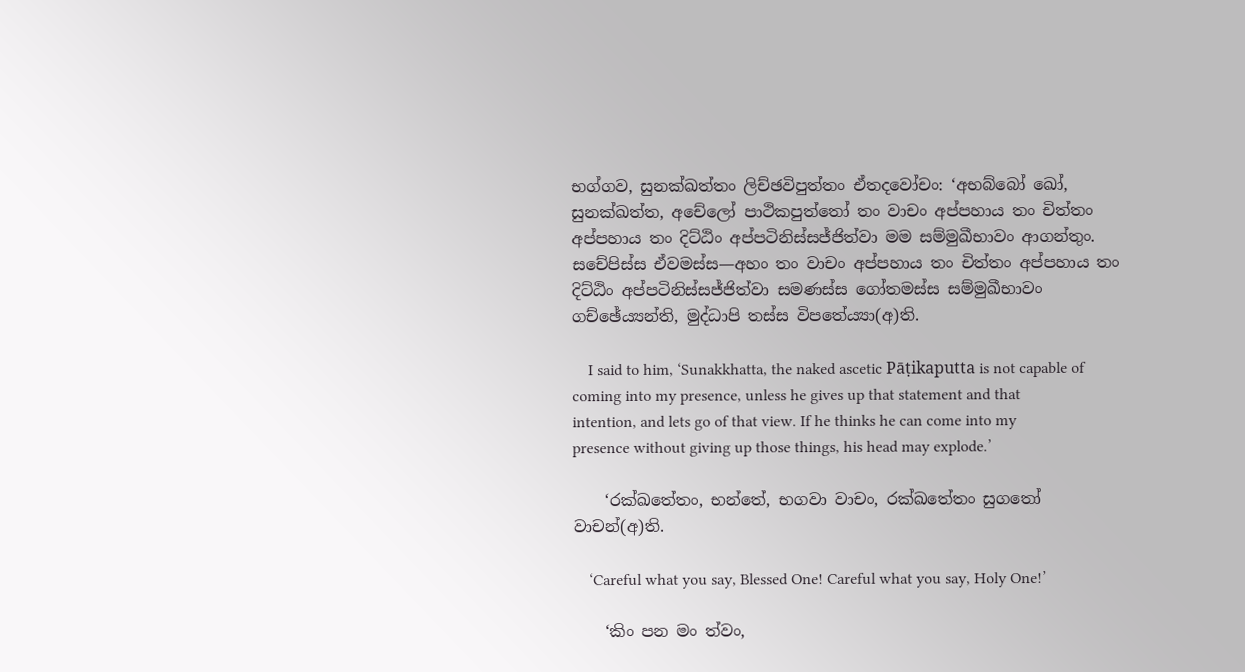භග්ගව, සුනක්ඛත්තං ලිච්ඡවිපුත්තං ඒතදවෝචං: ‘අභබ්බෝ ඛෝ, සුනක්ඛත්ත, අචේලෝ පාථිකපුත්තෝ තං වාචං අප්පහාය තං චිත්තං අප්පහාය තං දිට්ඨිං අප්පටිනිස්සජ්ජිත්වා මම සම්මුඛීභාවං ආගන්තුං. සචේපිස්ස ඒවමස්ස—අහං තං වාචං අප්පහාය තං චිත්තං අප්පහාය තං දිට්ඨිං අප්පටිනිස්සජ්ජිත්වා සමණස්ස ගෝතමස්ස සම්මුඛීභාවං ගච්ඡේය්‍යන්ති, මුද්ධාපි තස්ස විපතේය්‍යා(අ)ති.

    I said to him, ‘Sunakkhatta, the naked ascetic Pāṭikaputta is not capable of coming into my presence, unless he gives up that statement and that intention, and lets go of that view. If he thinks he can come into my presence without giving up those things, his head may explode.’

    ‘රක්ඛතේතං, භන්තේ, භගවා වාචං, රක්ඛතේතං සුගතෝ වාචන්(අ)ති.

    ‘Careful what you say, Blessed One! Careful what you say, Holy One!’

    ‘කිං පන මං ත්වං,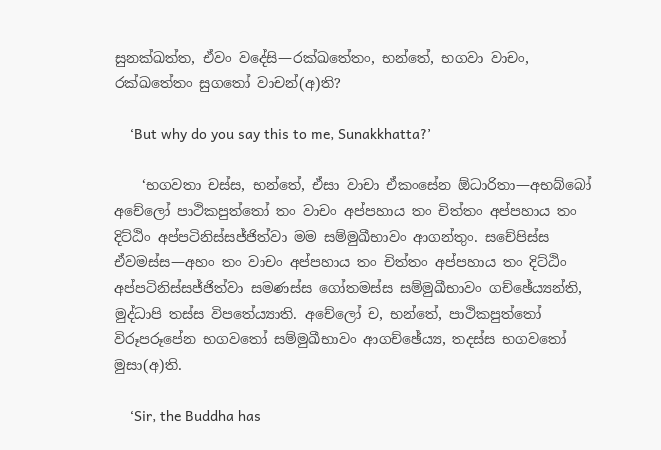සුනක්ඛත්ත, ඒවං වදේසි—රක්ඛතේතං, භන්තේ, භගවා වාචං, රක්ඛතේතං සුගතෝ වාචන්(අ)ති?

    ‘But why do you say this to me, Sunakkhatta?’

    ‘භගවතා චස්ස, භන්තේ, ඒසා වාචා ඒකංසේන ඕධාරිතා—අභබ්බෝ අචේලෝ පාථිකපුත්තෝ තං වාචං අප්පහාය තං චිත්තං අප්පහාය තං දිට්ඨිං අප්පටිනිස්සජ්ජිත්වා මම සම්මුඛීභාවං ආගන්තුං. සචේපිස්ස ඒවමස්ස—අහං තං වාචං අප්පහාය තං චිත්තං අප්පහාය තං දිට්ඨිං අප්පටිනිස්සජ්ජිත්වා සමණස්ස ගෝතමස්ස සම්මුඛීභාවං ගච්ඡේය්‍යන්ති, මුද්ධාපි තස්ස විපතේය්‍යාති. අචේලෝ ච, භන්තේ, පාථිකපුත්තෝ විරූපරූපේන භගවතෝ සම්මුඛීභාවං ආගච්ඡේය්‍ය, තදස්ස භගවතෝ මුසා(අ)ති.

    ‘Sir, the Buddha has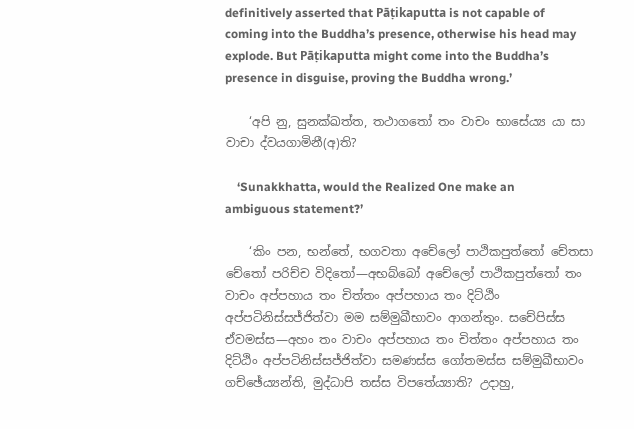definitively asserted that Pāṭikaputta is not capable of coming into the Buddha’s presence, otherwise his head may explode. But Pāṭikaputta might come into the Buddha’s presence in disguise, proving the Buddha wrong.’

    ‘අපි නු, සුනක්ඛත්ත, තථාගතෝ තං වාචං භාසේය්‍ය යා සා වාචා ද්වයගාමිනී(අ)ති?

    ‘Sunakkhatta, would the Realized One make an ambiguous statement?’

    ‘කිං පන, භන්තේ, භගවතා අචේලෝ පාථිකපුත්තෝ චේතසා චේතෝ පරිච්ච විදිතෝ—අභබ්බෝ අචේලෝ පාථිකපුත්තෝ තං වාචං අප්පහාය තං චිත්තං අප්පහාය තං දිට්ඨිං අප්පටිනිස්සජ්ජිත්වා මම සම්මුඛීභාවං ආගන්තුං. සචේපිස්ස ඒවමස්ස—අහං තං වාචං අප්පහාය තං චිත්තං අප්පහාය තං දිට්ඨිං අප්පටිනිස්සජ්ජිත්වා සමණස්ස ගෝතමස්ස සම්මුඛීභාවං ගච්ඡේය්‍යන්ති, මුද්ධාපි තස්ස විපතේය්‍යාති? උදාහු,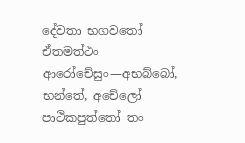දේවතා භගවතෝ ඒතමත්ථං ආරෝචේසුං—අභබ්බෝ, භන්තේ, අචේලෝ පාථිකපුත්තෝ තං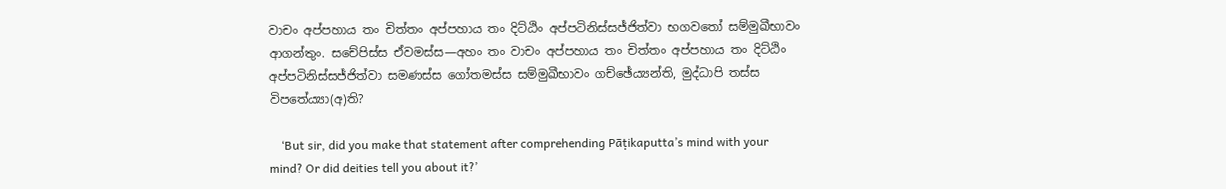වාචං අප්පහාය තං චිත්තං අප්පහාය තං දිට්ඨිං අප්පටිනිස්සජ්ජිත්වා භගවතෝ සම්මුඛීභාවං ආගන්තුං. සචේපිස්ස ඒවමස්ස—අහං තං වාචං අප්පහාය තං චිත්තං අප්පහාය තං දිට්ඨිං අප්පටිනිස්සජ්ජිත්වා සමණස්ස ගෝතමස්ස සම්මුඛීභාවං ගච්ඡේය්‍යන්ති, මුද්ධාපි තස්ස විපතේය්‍යා(අ)ති?

    ‘But sir, did you make that statement after comprehending Pāṭikaputta’s mind with your mind? Or did deities tell you about it?’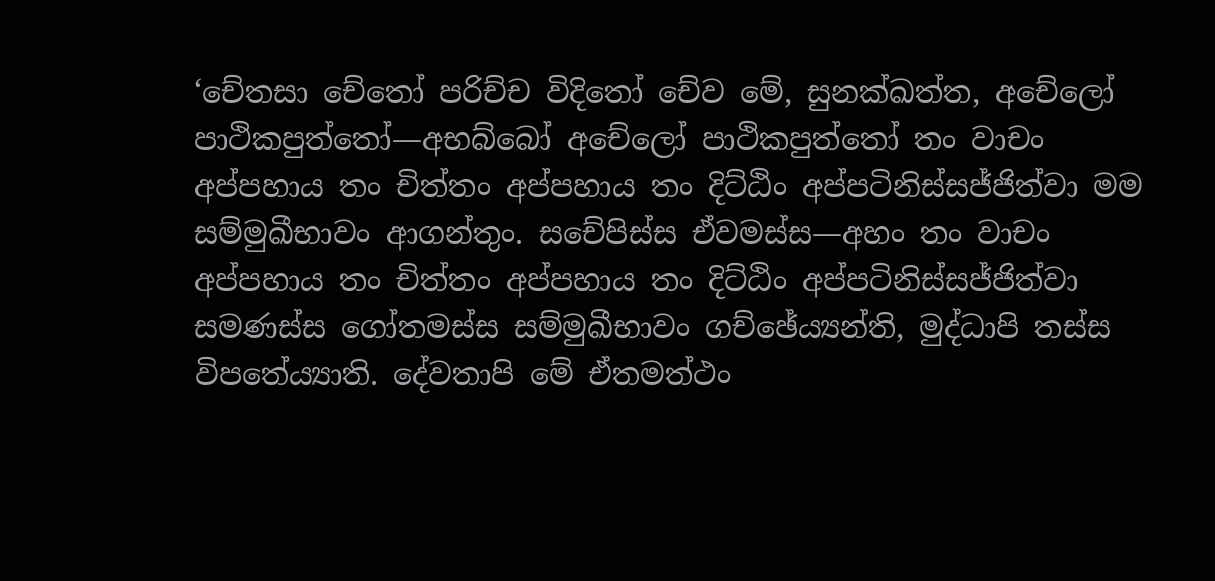‘චේතසා චේතෝ පරිච්ච විදිතෝ චේව මේ, සුනක්ඛත්ත, අචේලෝ පාථිකපුත්තෝ—අභබ්බෝ අචේලෝ පාථිකපුත්තෝ තං වාචං අප්පහාය තං චිත්තං අප්පහාය තං දිට්ඨිං අප්පටිනිස්සජ්ජිත්වා මම සම්මුඛීභාවං ආගන්තුං. සචේපිස්ස ඒවමස්ස—අහං තං වාචං අප්පහාය තං චිත්තං අප්පහාය තං දිට්ඨිං අප්පටිනිස්සජ්ජිත්වා සමණස්ස ගෝතමස්ස සම්මුඛීභාවං ගච්ඡේය්‍යන්ති, මුද්ධාපි තස්ස විපතේය්‍යාති. දේවතාපි මේ ඒතමත්ථං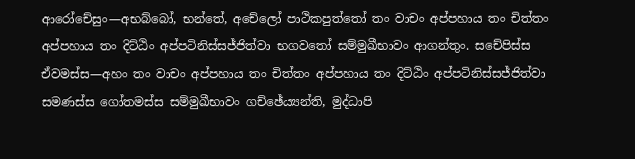ආරෝචේසුං—අභබ්බෝ, භන්තේ, අචේලෝ පාථිකපුත්තෝ තං වාචං අප්පහාය තං චිත්තං අප්පහාය තං දිට්ඨිං අප්පටිනිස්සජ්ජිත්වා භගවතෝ සම්මුඛීභාවං ආගන්තුං. සචේපිස්ස ඒවමස්ස—අහං තං වාචං අප්පහාය තං චිත්තං අප්පහාය තං දිට්ඨිං අප්පටිනිස්සජ්ජිත්වා සමණස්ස ගෝතමස්ස සම්මුඛීභාවං ගච්ඡේය්‍යන්ති, මුද්ධාපි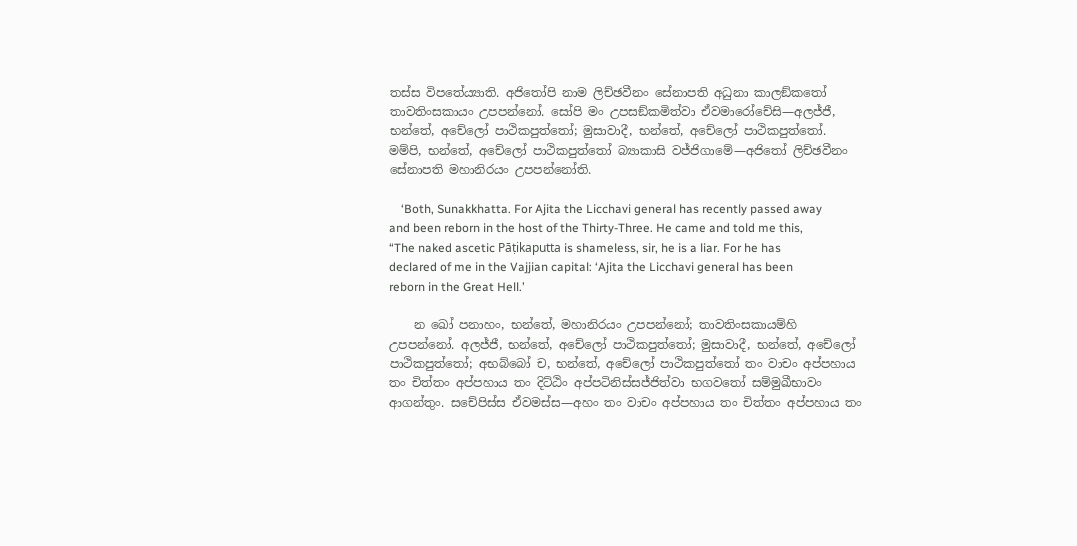තස්ස විපතේය්‍යාති. අජිතෝපි නාම ලිච්ඡවීනං සේනාපති අධුනා කාලඞ්කතෝ තාවතිංසකායං උපපන්නෝ. සෝපි මං උපසඞ්කමිත්වා ඒවමාරෝචේසි—අලජ්ජී, භන්තේ, අචේලෝ පාථිකපුත්තෝ; මුසාවාදී, භන්තේ, අචේලෝ පාථිකපුත්තෝ. මම්පි, භන්තේ, අචේලෝ පාථිකපුත්තෝ බ්‍යාකාසි වජ්ජිගාමේ—අජිතෝ ලිච්ඡවීනං සේනාපති මහානිරයං උපපන්නෝති.

    ‘Both, Sunakkhatta. For Ajita the Licchavi general has recently passed away and been reborn in the host of the Thirty-Three. He came and told me this, “The naked ascetic Pāṭikaputta is shameless, sir, he is a liar. For he has declared of me in the Vajjian capital: ‘Ajita the Licchavi general has been reborn in the Great Hell.’

    න ඛෝ පනාහං, භන්තේ, මහානිරයං උපපන්නෝ; තාවතිංසකායම්හි උපපන්නෝ. අලජ්ජී, භන්තේ, අචේලෝ පාථිකපුත්තෝ; මුසාවාදී, භන්තේ, අචේලෝ පාථිකපුත්තෝ; අභබ්බෝ ච, භන්තේ, අචේලෝ පාථිකපුත්තෝ තං වාචං අප්පහාය තං චිත්තං අප්පහාය තං දිට්ඨිං අප්පටිනිස්සජ්ජිත්වා භගවතෝ සම්මුඛීභාවං ආගන්තුං. සචේපිස්ස ඒවමස්ස—අහං තං වාචං අප්පහාය තං චිත්තං අප්පහාය තං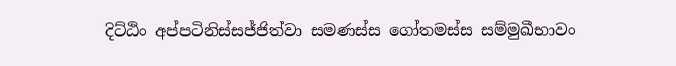දිට්ඨිං අප්පටිනිස්සජ්ජිත්වා සමණස්ස ගෝතමස්ස සම්මුඛීභාවං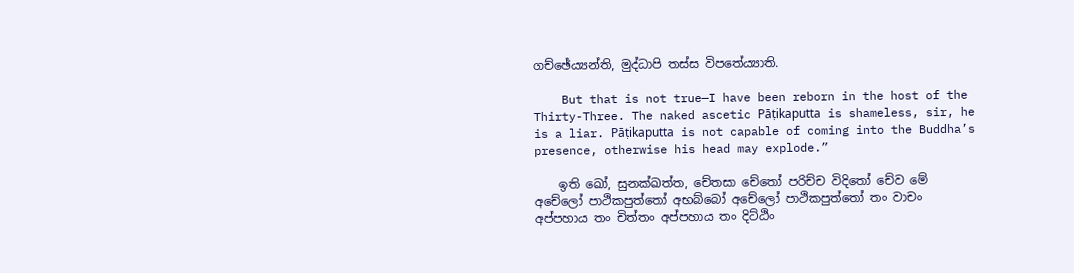ගච්ඡේය්‍යන්ති, මුද්ධාපි තස්ස විපතේය්‍යාති.

    But that is not true—I have been reborn in the host of the Thirty-Three. The naked ascetic Pāṭikaputta is shameless, sir, he is a liar. Pāṭikaputta is not capable of coming into the Buddha’s presence, otherwise his head may explode.”

    ඉති ඛෝ, සුනක්ඛත්ත, චේතසා චේතෝ පරිච්ච විදිතෝ චේව මේ අචේලෝ පාථිකපුත්තෝ අභබ්බෝ අචේලෝ පාථිකපුත්තෝ තං වාචං අප්පහාය තං චිත්තං අප්පහාය තං දිට්ඨිං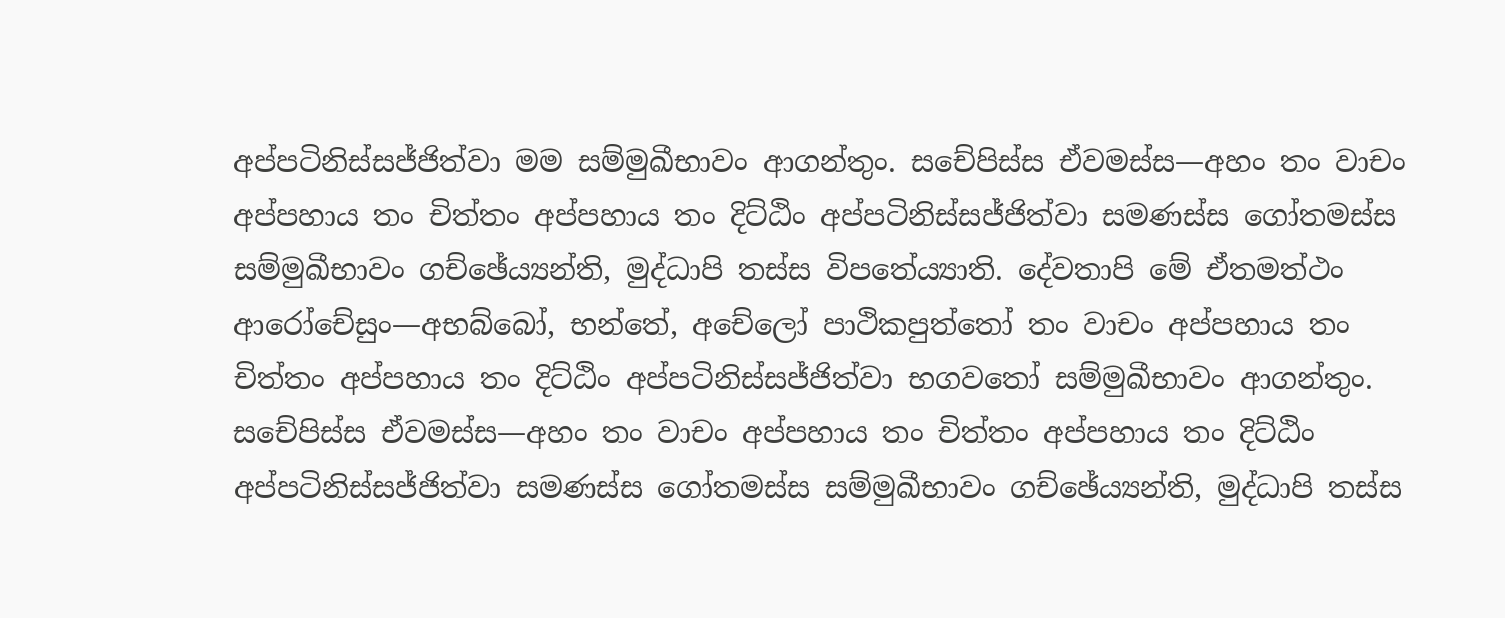අප්පටිනිස්සජ්ජිත්වා මම සම්මුඛීභාවං ආගන්තුං. සචේපිස්ස ඒවමස්ස—අහං තං වාචං අප්පහාය තං චිත්තං අප්පහාය තං දිට්ඨිං අප්පටිනිස්සජ්ජිත්වා සමණස්ස ගෝතමස්ස සම්මුඛීභාවං ගච්ඡේය්‍යන්ති, මුද්ධාපි තස්ස විපතේය්‍යාති. දේවතාපි මේ ඒතමත්ථං ආරෝචේසුං—අභබ්බෝ, භන්තේ, අචේලෝ පාථිකපුත්තෝ තං වාචං අප්පහාය තං චිත්තං අප්පහාය තං දිට්ඨිං අප්පටිනිස්සජ්ජිත්වා භගවතෝ සම්මුඛීභාවං ආගන්තුං. සචේපිස්ස ඒවමස්ස—අහං තං වාචං අප්පහාය තං චිත්තං අප්පහාය තං දිට්ඨිං අප්පටිනිස්සජ්ජිත්වා සමණස්ස ගෝතමස්ස සම්මුඛීභාවං ගච්ඡේය්‍යන්ති, මුද්ධාපි තස්ස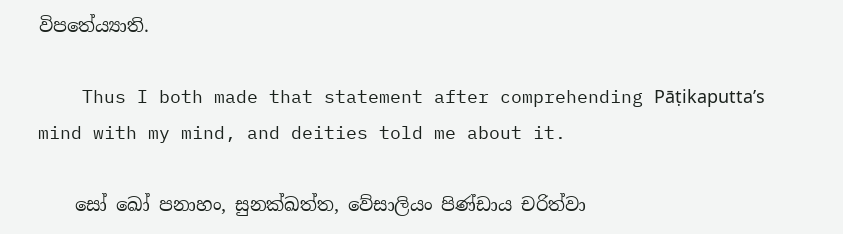විපතේය්‍යාති.

    Thus I both made that statement after comprehending Pāṭikaputta’s mind with my mind, and deities told me about it.

    සෝ ඛෝ පනාහං, සුනක්ඛත්ත, වේසාලියං පිණ්ඩාය චරිත්වා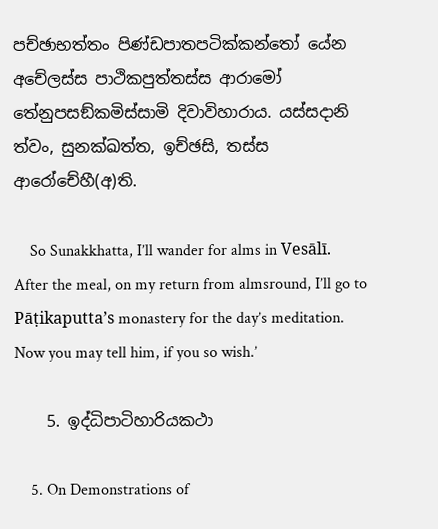පච්ඡාභත්තං පිණ්ඩපාතපටික්කන්තෝ යේන අචේලස්ස පාථිකපුත්තස්ස ආරාමෝ තේනුපසඞ්කමිස්සාමි දිවාවිහාරාය. යස්සදානි ත්වං, සුනක්ඛත්ත, ඉච්ඡසි, තස්ස ආරෝචේහී(අ)ති.

    So Sunakkhatta, I’ll wander for alms in Vesālī. After the meal, on my return from almsround, I’ll go to Pāṭikaputta’s monastery for the day’s meditation. Now you may tell him, if you so wish.’

    5. ඉද්ධිපාටිහාරියකථා

    5. On Demonstrations of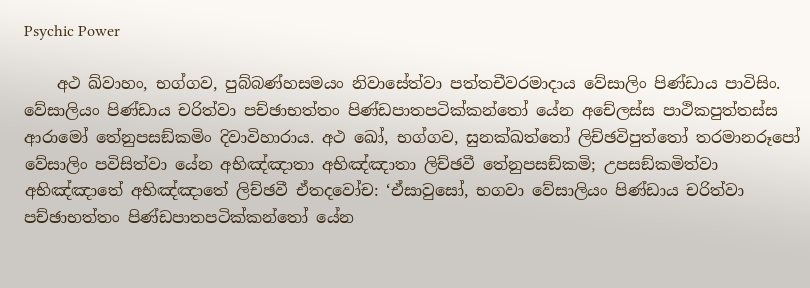Psychic Power

    අථ ඛ්වාහං, භග්ගව, පුබ්බණ්හසමයං නිවාසේත්වා පත්තචීවරමාදාය වේසාලිං පිණ්ඩාය පාවිසිං. වේසාලියං පිණ්ඩාය චරිත්වා පච්ඡාභත්තං පිණ්ඩපාතපටික්කන්තෝ යේන අචේලස්ස පාථිකපුත්තස්ස ආරාමෝ තේනුපසඞ්කමිං දිවාවිහාරාය. අථ ඛෝ, භග්ගව, සුනක්ඛත්තෝ ලිච්ඡවිපුත්තෝ තරමානරූපෝ වේසාලිං පවිසිත්වා යේන අභිඤ්ඤාතා අභිඤ්ඤාතා ලිච්ඡවී තේනුපසඞ්කමි; උපසඞ්කමිත්වා අභිඤ්ඤාතේ අභිඤ්ඤාතේ ලිච්ඡවී ඒතදවෝච: ‘ඒසාවුසෝ, භගවා වේසාලියං පිණ්ඩාය චරිත්වා පච්ඡාභත්තං පිණ්ඩපාතපටික්කන්තෝ යේන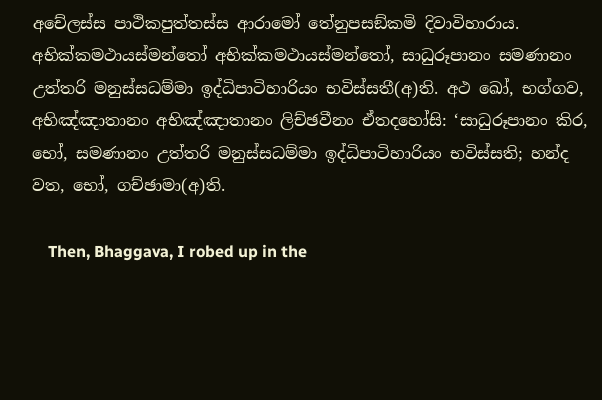අචේලස්ස පාථිකපුත්තස්ස ආරාමෝ තේනුපසඞ්කමි දිවාවිහාරාය. අභික්කමථායස්මන්තෝ අභික්කමථායස්මන්තෝ, සාධුරූපානං සමණානං උත්තරි මනුස්සධම්මා ඉද්ධිපාටිහාරියං භවිස්සතී(අ)ති. අථ ඛෝ, භග්ගව, අභිඤ්ඤාතානං අභිඤ්ඤාතානං ලිච්ඡවීනං ඒතදහෝසි: ‘සාධුරූපානං කිර, භෝ, සමණානං උත්තරි මනුස්සධම්මා ඉද්ධිපාටිහාරියං භවිස්සති; හන්ද වත, භෝ, ගච්ඡාමා(අ)ති.

    Then, Bhaggava, I robed up in the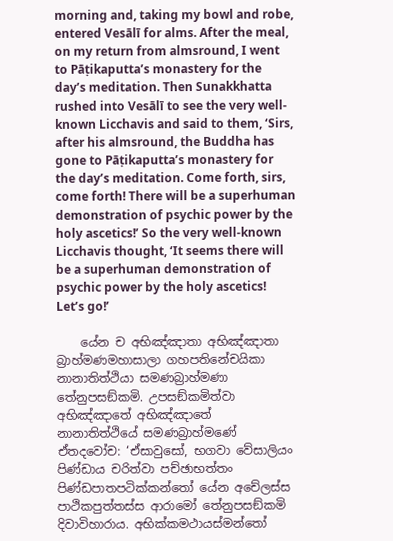morning and, taking my bowl and robe, entered Vesālī for alms. After the meal, on my return from almsround, I went to Pāṭikaputta’s monastery for the day’s meditation. Then Sunakkhatta rushed into Vesālī to see the very well-known Licchavis and said to them, ‘Sirs, after his almsround, the Buddha has gone to Pāṭikaputta’s monastery for the day’s meditation. Come forth, sirs, come forth! There will be a superhuman demonstration of psychic power by the holy ascetics!’ So the very well-known Licchavis thought, ‘It seems there will be a superhuman demonstration of psychic power by the holy ascetics! Let’s go!’

    යේන ච අභිඤ්ඤාතා අභිඤ්ඤාතා බ්‍රාහ්මණමහාසාලා ගහපතිනේචයිකා නානාතිත්ථියා සමණබ්‍රාහ්මණා තේනුපසඞ්කමි. උපසඞ්කමිත්වා අභිඤ්ඤාතේ අභිඤ්ඤාතේ නානාතිත්ථියේ සමණබ්‍රාහ්මණේ ඒතදවෝච: ‘ඒසාවුසෝ, භගවා වේසාලියං පිණ්ඩාය චරිත්වා පච්ඡාභත්තං පිණ්ඩපාතපටික්කන්තෝ යේන අචේලස්ස පාථිකපුත්තස්ස ආරාමෝ තේනුපසඞ්කමි දිවාවිහාරාය. අභික්කමථායස්මන්තෝ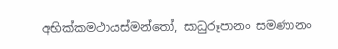අභික්කමථායස්මන්තෝ, සාධුරූපානං සමණානං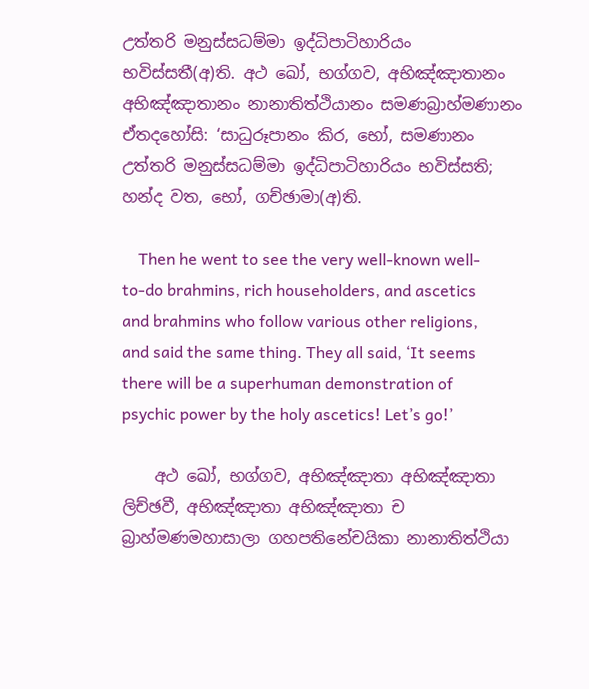උත්තරි මනුස්සධම්මා ඉද්ධිපාටිහාරියං භවිස්සතී(අ)ති. අථ ඛෝ, භග්ගව, අභිඤ්ඤාතානං අභිඤ්ඤාතානං නානාතිත්ථියානං සමණබ්‍රාහ්මණානං ඒතදහෝසි: ‘සාධුරූපානං කිර, භෝ, සමණානං උත්තරි මනුස්සධම්මා ඉද්ධිපාටිහාරියං භවිස්සති; හන්ද වත, භෝ, ගච්ඡාමා(අ)ති.

    Then he went to see the very well-known well-to-do brahmins, rich householders, and ascetics and brahmins who follow various other religions, and said the same thing. They all said, ‘It seems there will be a superhuman demonstration of psychic power by the holy ascetics! Let’s go!’

    අථ ඛෝ, භග්ගව, අභිඤ්ඤාතා අභිඤ්ඤාතා ලිච්ඡවී, අභිඤ්ඤාතා අභිඤ්ඤාතා ච බ්‍රාහ්මණමහාසාලා ගහපතිනේචයිකා නානාතිත්ථියා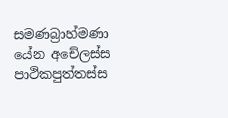සමණබ්‍රාහ්මණා යේන අචේලස්ස පාථිකපුත්තස්ස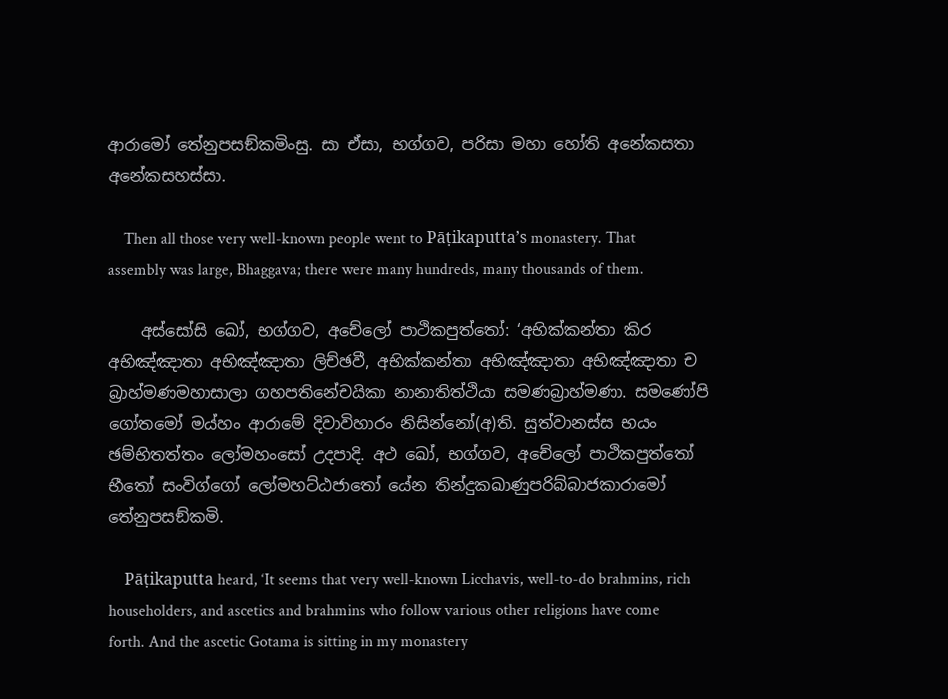ආරාමෝ තේනුපසඞ්කමිංසු. සා ඒසා, භග්ගව, පරිසා මහා හෝති අනේකසතා අනේකසහස්සා.

    Then all those very well-known people went to Pāṭikaputta’s monastery. That assembly was large, Bhaggava; there were many hundreds, many thousands of them.

    අස්සෝසි ඛෝ, භග්ගව, අචේලෝ පාථිකපුත්තෝ: ‘අභික්කන්තා කිර අභිඤ්ඤාතා අභිඤ්ඤාතා ලිච්ඡවී, අභික්කන්තා අභිඤ්ඤාතා අභිඤ්ඤාතා ච බ්‍රාහ්මණමහාසාලා ගහපතිනේචයිකා නානාතිත්ථියා සමණබ්‍රාහ්මණා. සමණෝපි ගෝතමෝ මය්හං ආරාමේ දිවාවිහාරං නිසින්නෝ(අ)ති. සුත්වානස්ස භයං ඡම්භිතත්තං ලෝමහංසෝ උදපාදි. අථ ඛෝ, භග්ගව, අචේලෝ පාථිකපුත්තෝ භීතෝ සංවිග්ගෝ ලෝමහට්ඨජාතෝ යේන තින්දුකඛාණුපරිබ්බාජකාරාමෝ තේනුපසඞ්කමි.

    Pāṭikaputta heard, ‘It seems that very well-known Licchavis, well-to-do brahmins, rich householders, and ascetics and brahmins who follow various other religions have come forth. And the ascetic Gotama is sitting in my monastery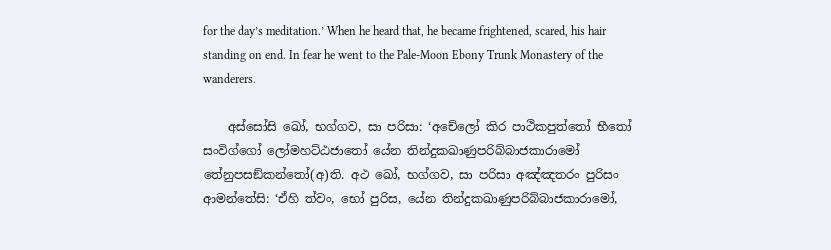for the day’s meditation.’ When he heard that, he became frightened, scared, his hair standing on end. In fear he went to the Pale-Moon Ebony Trunk Monastery of the wanderers.

    අස්සෝසි ඛෝ, භග්ගව, සා පරිසා: ‘අචේලෝ කිර පාථිකපුත්තෝ භීතෝ සංවිග්ගෝ ලෝමහට්ඨජාතෝ යේන තින්දුකඛාණුපරිබ්බාජකාරාමෝ තේනුපසඞ්කන්තෝ(අ)ති. අථ ඛෝ, භග්ගව, සා පරිසා අඤ්ඤතරං පුරිසං ආමන්තේසි: ‘ඒහි ත්වං, භෝ පුරිස, යේන තින්දුකඛාණුපරිබ්බාජකාරාමෝ,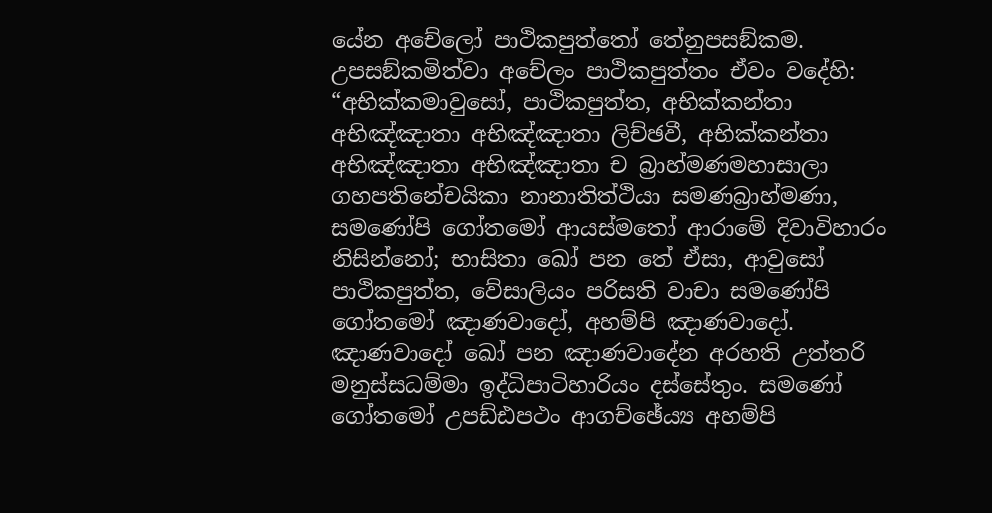යේන අචේලෝ පාථිකපුත්තෝ තේනුපසඞ්කම. උපසඞ්කමිත්වා අචේලං පාථිකපුත්තං ඒවං වදේහි: “අභික්කමාවුසෝ, පාථිකපුත්ත, අභික්කන්තා අභිඤ්ඤාතා අභිඤ්ඤාතා ලිච්ඡවී, අභික්කන්තා අභිඤ්ඤාතා අභිඤ්ඤාතා ච බ්‍රාහ්මණමහාසාලා ගහපතිනේචයිකා නානාතිත්ථියා සමණබ්‍රාහ්මණා, සමණෝපි ගෝතමෝ ආයස්මතෝ ආරාමේ දිවාවිහාරං නිසින්නෝ; භාසිතා ඛෝ පන තේ ඒසා, ආවුසෝ පාථිකපුත්ත, වේසාලියං පරිසති වාචා සමණෝපි ගෝතමෝ ඤාණවාදෝ, අහම්පි ඤාණවාදෝ. ඤාණවාදෝ ඛෝ පන ඤාණවාදේන අරහති උත්තරි මනුස්සධම්මා ඉද්ධිපාටිහාරියං දස්සේතුං. සමණෝ ගෝතමෝ උපඩ්ඪපථං ආගච්ඡේය්‍ය අහම්පි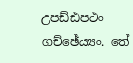උපඩ්ඪපථං ගච්ඡේය්‍යං. තේ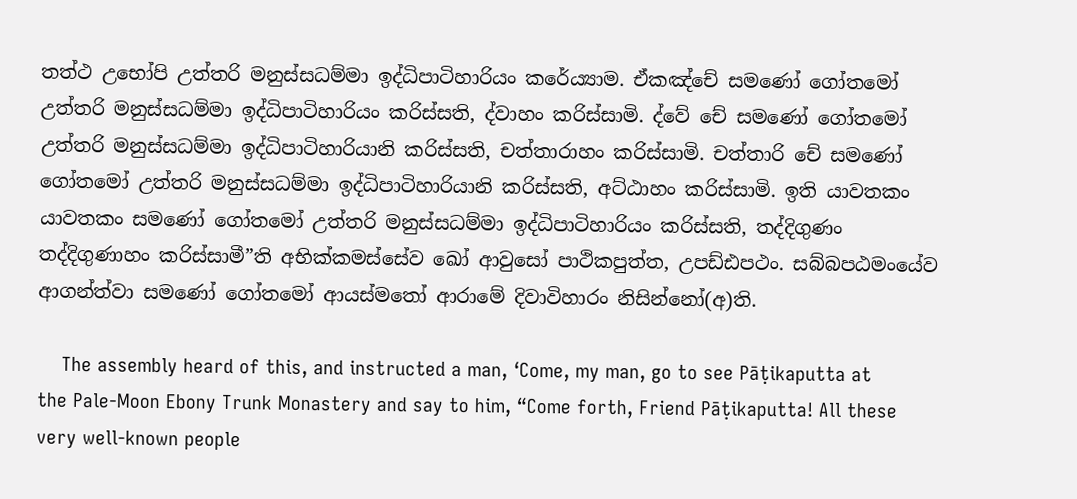තත්ථ උභෝපි උත්තරි මනුස්සධම්මා ඉද්ධිපාටිහාරියං කරේය්‍යාම. ඒකඤ්චේ සමණෝ ගෝතමෝ උත්තරි මනුස්සධම්මා ඉද්ධිපාටිහාරියං කරිස්සති, ද්වාහං කරිස්සාමි. ද්වේ චේ සමණෝ ගෝතමෝ උත්තරි මනුස්සධම්මා ඉද්ධිපාටිහාරියානි කරිස්සති, චත්තාරාහං කරිස්සාමි. චත්තාරි චේ සමණෝ ගෝතමෝ උත්තරි මනුස්සධම්මා ඉද්ධිපාටිහාරියානි කරිස්සති, අට්ඨාහං කරිස්සාමි. ඉති යාවතකං යාවතකං සමණෝ ගෝතමෝ උත්තරි මනුස්සධම්මා ඉද්ධිපාටිහාරියං කරිස්සති, තද්දිගුණං තද්දිගුණාහං කරිස්සාමී”ති අභික්කමස්සේව ඛෝ ආවුසෝ පාථිකපුත්ත, උපඩ්ඪපථං. සබ්බපඨමංයේව ආගන්ත්වා සමණෝ ගෝතමෝ ආයස්මතෝ ආරාමේ දිවාවිහාරං නිසින්නෝ(අ)ති.

    The assembly heard of this, and instructed a man, ‘Come, my man, go to see Pāṭikaputta at the Pale-Moon Ebony Trunk Monastery and say to him, “Come forth, Friend Pāṭikaputta! All these very well-known people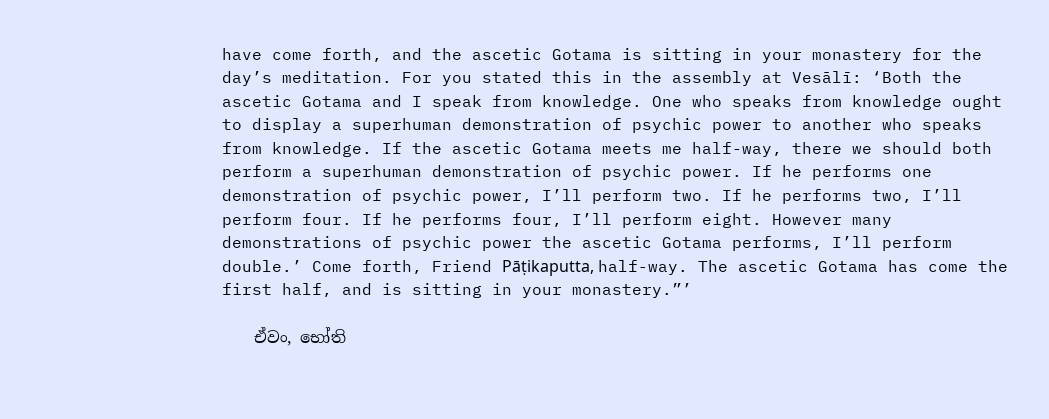have come forth, and the ascetic Gotama is sitting in your monastery for the day’s meditation. For you stated this in the assembly at Vesālī: ‘Both the ascetic Gotama and I speak from knowledge. One who speaks from knowledge ought to display a superhuman demonstration of psychic power to another who speaks from knowledge. If the ascetic Gotama meets me half-way, there we should both perform a superhuman demonstration of psychic power. If he performs one demonstration of psychic power, I’ll perform two. If he performs two, I’ll perform four. If he performs four, I’ll perform eight. However many demonstrations of psychic power the ascetic Gotama performs, I’ll perform double.’ Come forth, Friend Pāṭikaputta, half-way. The ascetic Gotama has come the first half, and is sitting in your monastery.”’

    ඒවං, භෝති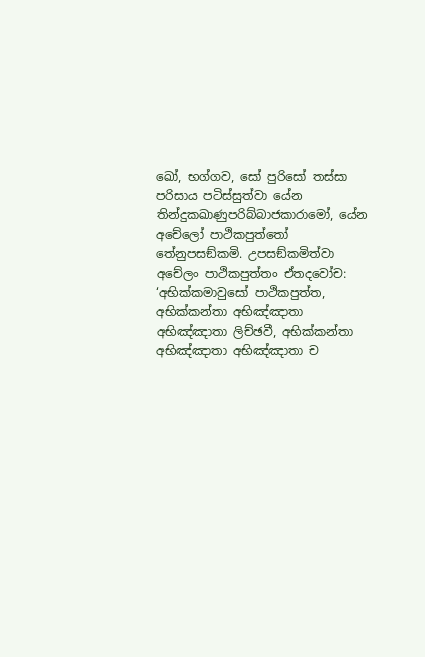ඛෝ, භග්ගව, සෝ පුරිසෝ තස්සා පරිසාය පටිස්සුත්වා යේන තින්දුකඛාණුපරිබ්බාජකාරාමෝ, යේන අචේලෝ පාථිකපුත්තෝ තේනුපසඞ්කමි. උපසඞ්කමිත්වා අචේලං පාථිකපුත්තං ඒතදවෝච: ‘අභික්කමාවුසෝ පාථිකපුත්ත, අභික්කන්තා අභිඤ්ඤාතා අභිඤ්ඤාතා ලිච්ඡවී, අභික්කන්තා අභිඤ්ඤාතා අභිඤ්ඤාතා ච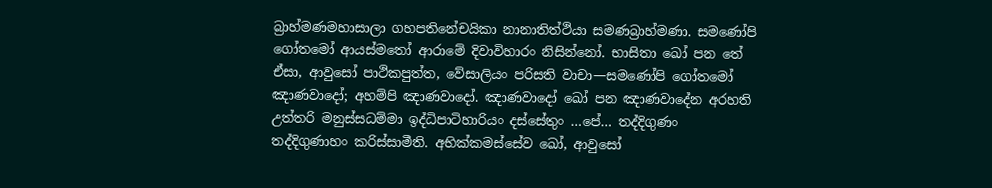බ්‍රාහ්මණමහාසාලා ගහපතිනේචයිකා නානාතිත්ථියා සමණබ්‍රාහ්මණා. සමණෝපි ගෝතමෝ ආයස්මතෝ ආරාමේ දිවාවිහාරං නිසින්නෝ. භාසිතා ඛෝ පන තේ ඒසා, ආවුසෝ පාථිකපුත්ත, වේසාලියං පරිසති වාචා—සමණෝපි ගෝතමෝ ඤාණවාදෝ; අහම්පි ඤාණවාදෝ. ඤාණවාදෝ ඛෝ පන ඤාණවාදේන අරහති උත්තරි මනුස්සධම්මා ඉද්ධිපාටිහාරියං දස්සේතුං …පේ… තද්දිගුණං තද්දිගුණාහං කරිස්සාමීති. අභික්කමස්සේව ඛෝ, ආවුසෝ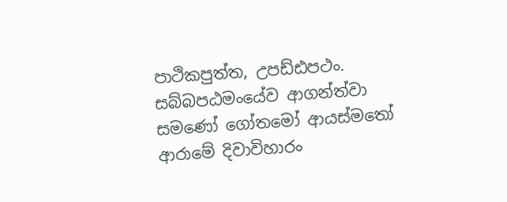පාථිකපුත්ත, උපඩ්ඪපථං. සබ්බපඨමංයේව ආගන්ත්වා සමණෝ ගෝතමෝ ආයස්මතෝ ආරාමේ දිවාවිහාරං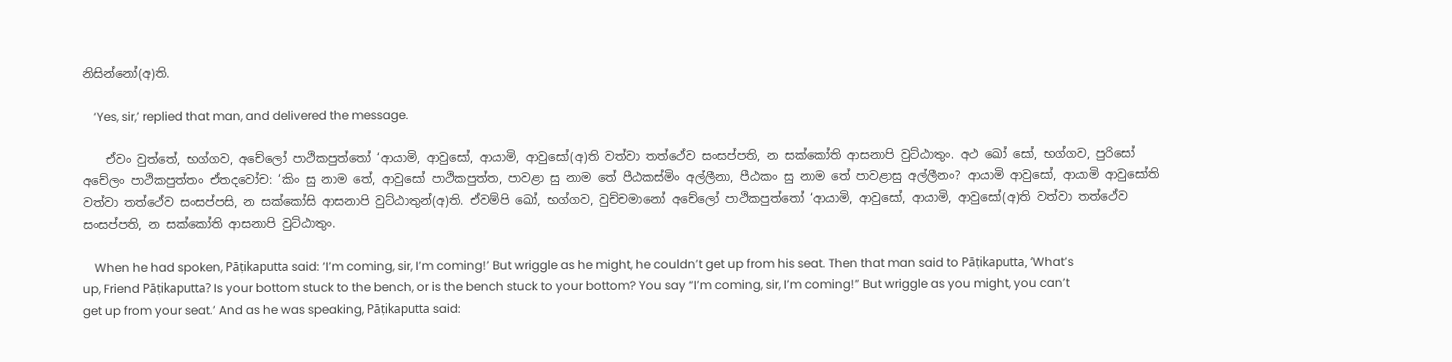නිසින්නෝ(අ)ති.

    ‘Yes, sir,’ replied that man, and delivered the message.

    ඒවං වුත්තේ, භග්ගව, අචේලෝ පාථිකපුත්තෝ ‘ආයාමි, ආවුසෝ, ආයාමි, ආවුසෝ(අ)ති වත්වා තත්ථේව සංසප්පති, න සක්කෝති ආසනාපි වුට්ඨාතුං. අථ ඛෝ සෝ, භග්ගව, පුරිසෝ අචේලං පාථිකපුත්තං ඒතදවෝච: ‘කිං සු නාම තේ, ආවුසෝ පාථිකපුත්ත, පාවළා සු නාම තේ පීඨකස්මිං අල්ලීනා, පීඨකං සු නාම තේ පාවළාසු අල්ලීනං? ආයාමි ආවුසෝ, ආයාමි ආවුසෝති වත්වා තත්ථේව සංසප්පසි, න සක්කෝසි ආසනාපි වුට්ඨාතුන්(අ)ති. ඒවම්පි ඛෝ, භග්ගව, වුච්චමානෝ අචේලෝ පාථිකපුත්තෝ ‘ආයාමි, ආවුසෝ, ආයාමි, ආවුසෝ(අ)ති වත්වා තත්ථේව සංසප්පති, න සක්කෝති ආසනාපි වුට්ඨාතුං.

    When he had spoken, Pāṭikaputta said: ‘I’m coming, sir, I’m coming!’ But wriggle as he might, he couldn’t get up from his seat. Then that man said to Pāṭikaputta, ‘What’s up, Friend Pāṭikaputta? Is your bottom stuck to the bench, or is the bench stuck to your bottom? You say “I’m coming, sir, I’m coming!” But wriggle as you might, you can’t get up from your seat.’ And as he was speaking, Pāṭikaputta said: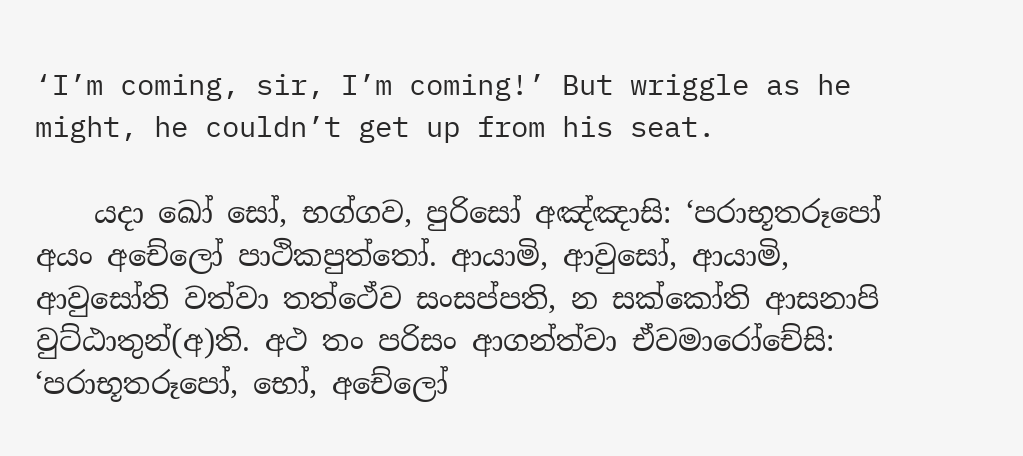‘I’m coming, sir, I’m coming!’ But wriggle as he might, he couldn’t get up from his seat.

    යදා ඛෝ සෝ, භග්ගව, පුරිසෝ අඤ්ඤාසි: ‘පරාභූතරූපෝ අයං අචේලෝ පාථිකපුත්තෝ. ආයාමි, ආවුසෝ, ආයාමි, ආවුසෝති වත්වා තත්ථේව සංසප්පති, න සක්කෝති ආසනාපි වුට්ඨාතුන්(අ)ති. අථ තං පරිසං ආගන්ත්වා ඒවමාරෝචේසි: ‘පරාභූතරූපෝ, භෝ, අචේලෝ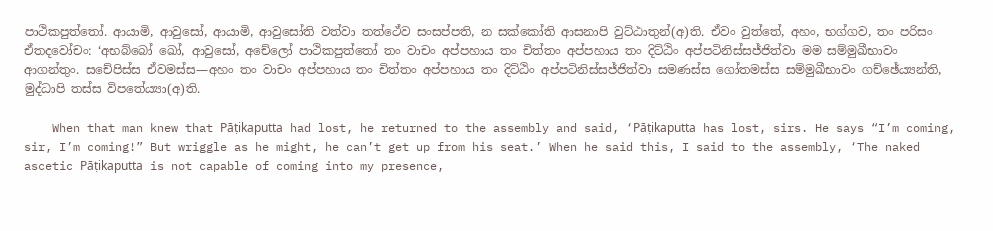පාථිකපුත්තෝ. ආයාමි, ආවුසෝ, ආයාමි, ආවුසෝති වත්වා තත්ථේව සංසප්පති, න සක්කෝති ආසනාපි වුට්ඨාතුන්(අ)ති. ඒවං වුත්තේ, අහං, භග්ගව, තං පරිසං ඒතදවෝචං: ‘අභබ්බෝ ඛෝ, ආවුසෝ, අචේලෝ පාථිකපුත්තෝ තං වාචං අප්පහාය තං චිත්තං අප්පහාය තං දිට්ඨිං අප්පටිනිස්සජ්ජිත්වා මම සම්මුඛීභාවං ආගන්තුං. සචේපිස්ස ඒවමස්ස—අහං තං වාචං අප්පහාය තං චිත්තං අප්පහාය තං දිට්ඨිං අප්පටිනිස්සජ්ජිත්වා සමණස්ස ගෝතමස්ස සම්මුඛීභාවං ගච්ඡේය්‍යන්ති, මුද්ධාපි තස්ස විපතේය්‍යා(අ)ති.

    When that man knew that Pāṭikaputta had lost, he returned to the assembly and said, ‘Pāṭikaputta has lost, sirs. He says “I’m coming, sir, I’m coming!” But wriggle as he might, he can’t get up from his seat.’ When he said this, I said to the assembly, ‘The naked ascetic Pāṭikaputta is not capable of coming into my presence,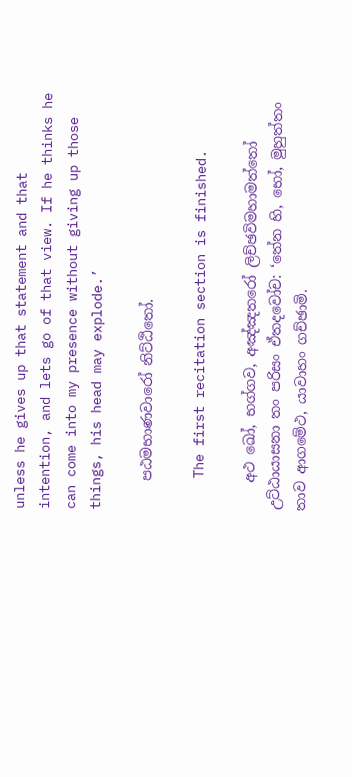unless he gives up that statement and that intention, and lets go of that view. If he thinks he can come into my presence without giving up those things, his head may explode.’

    පඨමභාණවාරෝ නිට්ඨිතෝ.

    The first recitation section is finished.

    අථ ඛෝ, භග්ගව, අඤ්ඤතරෝ ලිච්ඡවිමහාමත්තෝ උට්ඨායාසනා තං පරිසං ඒතදවෝච: ‘තේන හි, භෝ, මුහුත්තං තාව ආගමේථ, යාවාහං ගච්ඡාමි.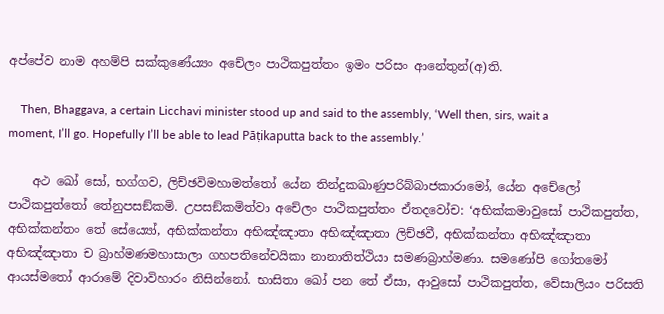අප්පේව නාම අහම්පි සක්කුණේය්‍යං අචේලං පාථිකපුත්තං ඉමං පරිසං ආනේතුන්(අ)ති.

    Then, Bhaggava, a certain Licchavi minister stood up and said to the assembly, ‘Well then, sirs, wait a moment, I’ll go. Hopefully I’ll be able to lead Pāṭikaputta back to the assembly.’

    අථ ඛෝ සෝ, භග්ගව, ලිච්ඡවිමහාමත්තෝ යේන තින්දුකඛාණුපරිබ්බාජකාරාමෝ, යේන අචේලෝ පාථිකපුත්තෝ තේනුපසඞ්කමි. උපසඞ්කමිත්වා අචේලං පාථිකපුත්තං ඒතදවෝච: ‘අභික්කමාවුසෝ පාථිකපුත්ත, අභික්කන්තං තේ සේය්‍යෝ, අභික්කන්තා අභිඤ්ඤාතා අභිඤ්ඤාතා ලිච්ඡවී, අභික්කන්තා අභිඤ්ඤාතා අභිඤ්ඤාතා ච බ්‍රාහ්මණමහාසාලා ගහපතිනේචයිකා නානාතිත්ථියා සමණබ්‍රාහ්මණා. සමණෝපි ගෝතමෝ ආයස්මතෝ ආරාමේ දිවාවිහාරං නිසින්නෝ. භාසිතා ඛෝ පන තේ ඒසා, ආවුසෝ පාථිකපුත්ත, වේසාලියං පරිසති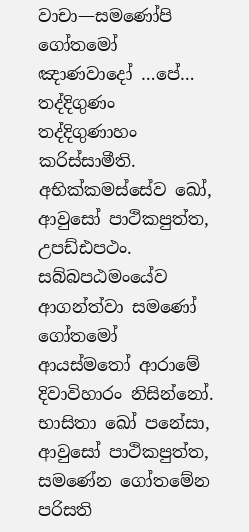වාචා—සමණෝපි ගෝතමෝ ඤාණවාදෝ …පේ… තද්දිගුණං තද්දිගුණාහං කරිස්සාමීති. අභික්කමස්සේව ඛෝ, ආවුසෝ පාථිකපුත්ත, උපඩ්ඪපථං. සබ්බපඨමංයේව ආගන්ත්වා සමණෝ ගෝතමෝ ආයස්මතෝ ආරාමේ දිවාවිහාරං නිසින්නෝ. භාසිතා ඛෝ පනේසා, ආවුසෝ පාථිකපුත්ත, සමණේන ගෝතමේන පරිසති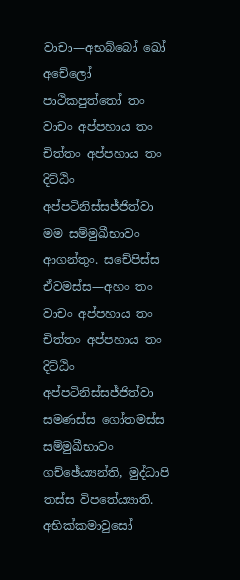වාචා—අභබ්බෝ ඛෝ අචේලෝ පාථිකපුත්තෝ තං වාචං අප්පහාය තං චිත්තං අප්පහාය තං දිට්ඨිං අප්පටිනිස්සජ්ජිත්වා මම සම්මුඛීභාවං ආගන්තුං. සචේපිස්ස ඒවමස්ස—අහං තං වාචං අප්පහාය තං චිත්තං අප්පහාය තං දිට්ඨිං අප්පටිනිස්සජ්ජිත්වා සමණස්ස ගෝතමස්ස සම්මුඛීභාවං ගච්ඡේය්‍යන්ති, මුද්ධාපි තස්ස විපතේය්‍යාති. අභික්කමාවුසෝ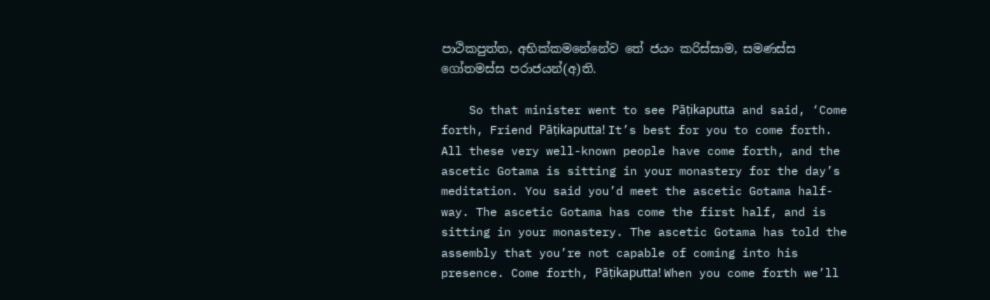පාථිකපුත්ත, අභික්කමනේනේව තේ ජයං කරිස්සාම, සමණස්ස ගෝතමස්ස පරාජයන්(අ)ති.

    So that minister went to see Pāṭikaputta and said, ‘Come forth, Friend Pāṭikaputta! It’s best for you to come forth. All these very well-known people have come forth, and the ascetic Gotama is sitting in your monastery for the day’s meditation. You said you’d meet the ascetic Gotama half-way. The ascetic Gotama has come the first half, and is sitting in your monastery. The ascetic Gotama has told the assembly that you’re not capable of coming into his presence. Come forth, Pāṭikaputta! When you come forth we’ll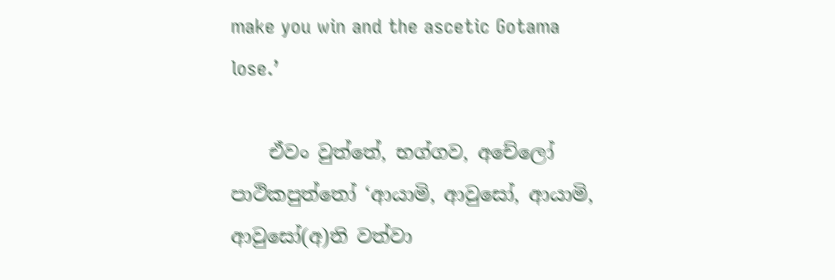make you win and the ascetic Gotama lose.’

    ඒවං වුත්තේ, භග්ගව, අචේලෝ පාථිකපුත්තෝ ‘ආයාමි, ආවුසෝ, ආයාමි, ආවුසෝ(අ)ති වත්වා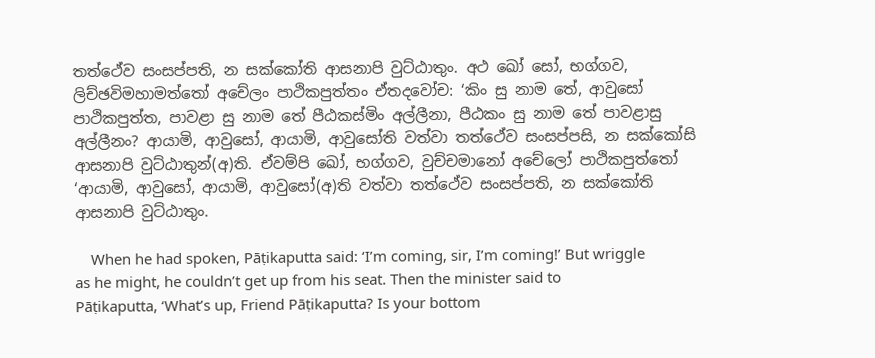තත්ථේව සංසප්පති, න සක්කෝති ආසනාපි වුට්ඨාතුං. අථ ඛෝ සෝ, භග්ගව, ලිච්ඡවිමහාමත්තෝ අචේලං පාථිකපුත්තං ඒතදවෝච: ‘කිං සු නාම තේ, ආවුසෝ පාථිකපුත්ත, පාවළා සු නාම තේ පීඨකස්මිං අල්ලීනා, පීඨකං සු නාම තේ පාවළාසු අල්ලීනං? ආයාමි, ආවුසෝ, ආයාමි, ආවුසෝති වත්වා තත්ථේව සංසප්පසි, න සක්කෝසි ආසනාපි වුට්ඨාතුන්(අ)ති. ඒවම්පි ඛෝ, භග්ගව, වුච්චමානෝ අචේලෝ පාථිකපුත්තෝ ‘ආයාමි, ආවුසෝ, ආයාමි, ආවුසෝ(අ)ති වත්වා තත්ථේව සංසප්පති, න සක්කෝති ආසනාපි වුට්ඨාතුං.

    When he had spoken, Pāṭikaputta said: ‘I’m coming, sir, I’m coming!’ But wriggle as he might, he couldn’t get up from his seat. Then the minister said to Pāṭikaputta, ‘What’s up, Friend Pāṭikaputta? Is your bottom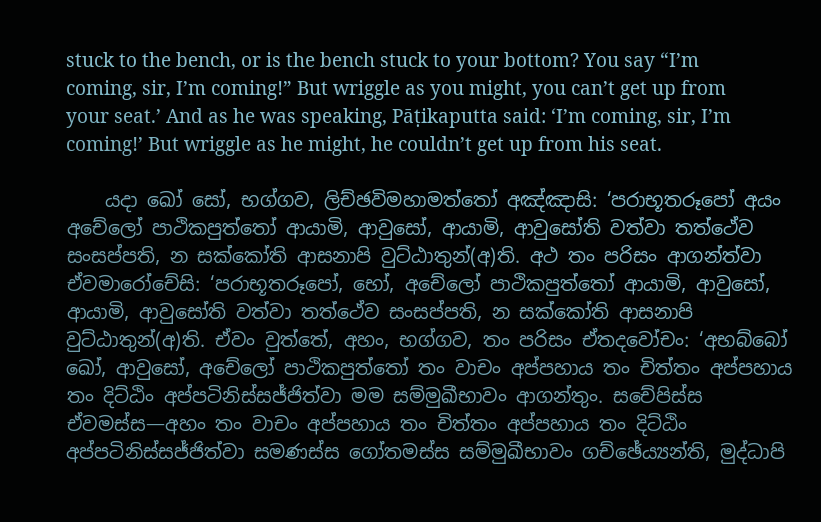stuck to the bench, or is the bench stuck to your bottom? You say “I’m coming, sir, I’m coming!” But wriggle as you might, you can’t get up from your seat.’ And as he was speaking, Pāṭikaputta said: ‘I’m coming, sir, I’m coming!’ But wriggle as he might, he couldn’t get up from his seat.

    යදා ඛෝ සෝ, භග්ගව, ලිච්ඡවිමහාමත්තෝ අඤ්ඤාසි: ‘පරාභූතරූපෝ අයං අචේලෝ පාථිකපුත්තෝ ආයාමි, ආවුසෝ, ආයාමි, ආවුසෝති වත්වා තත්ථේව සංසප්පති, න සක්කෝති ආසනාපි වුට්ඨාතුන්(අ)ති. අථ තං පරිසං ආගන්ත්වා ඒවමාරෝචේසි: ‘පරාභූතරූපෝ, භෝ, අචේලෝ පාථිකපුත්තෝ ආයාමි, ආවුසෝ, ආයාමි, ආවුසෝති වත්වා තත්ථේව සංසප්පති, න සක්කෝති ආසනාපි වුට්ඨාතුන්(අ)ති. ඒවං වුත්තේ, අහං, භග්ගව, තං පරිසං ඒතදවෝචං: ‘අභබ්බෝ ඛෝ, ආවුසෝ, අචේලෝ පාථිකපුත්තෝ තං වාචං අප්පහාය තං චිත්තං අප්පහාය තං දිට්ඨිං අප්පටිනිස්සජ්ජිත්වා මම සම්මුඛීභාවං ආගන්තුං. සචේපිස්ස ඒවමස්ස—අහං තං වාචං අප්පහාය තං චිත්තං අප්පහාය තං දිට්ඨිං අප්පටිනිස්සජ්ජිත්වා සමණස්ස ගෝතමස්ස සම්මුඛීභාවං ගච්ඡේය්‍යන්ති, මුද්ධාපි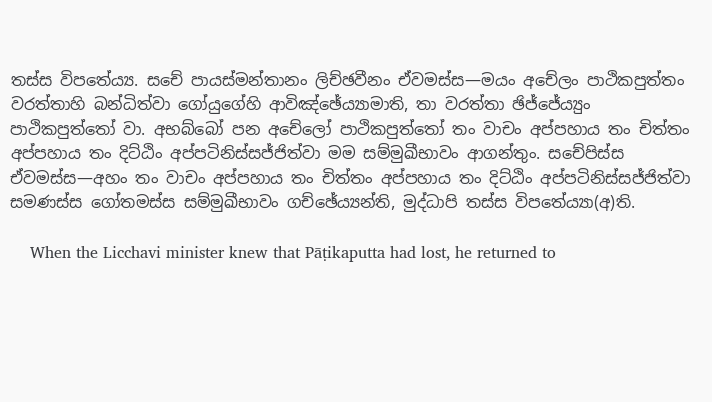තස්ස විපතේය්‍ය. සචේ පායස්මන්තානං ලිච්ඡවීනං ඒවමස්ස—මයං අචේලං පාථිකපුත්තං වරත්තාහි බන්ධිත්වා ගෝයුගේහි ආවිඤ්ඡේය්‍යාමාති, තා වරත්තා ඡිජ්ජේය්‍යුං පාථිකපුත්තෝ වා. අභබ්බෝ පන අචේලෝ පාථිකපුත්තෝ තං වාචං අප්පහාය තං චිත්තං අප්පහාය තං දිට්ඨිං අප්පටිනිස්සජ්ජිත්වා මම සම්මුඛීභාවං ආගන්තුං. සචේපිස්ස ඒවමස්ස—අහං තං වාචං අප්පහාය තං චිත්තං අප්පහාය තං දිට්ඨිං අප්පටිනිස්සජ්ජිත්වා සමණස්ස ගෝතමස්ස සම්මුඛීභාවං ගච්ඡේය්‍යන්ති, මුද්ධාපි තස්ස විපතේය්‍යා(අ)ති.

    When the Licchavi minister knew that Pāṭikaputta had lost, he returned to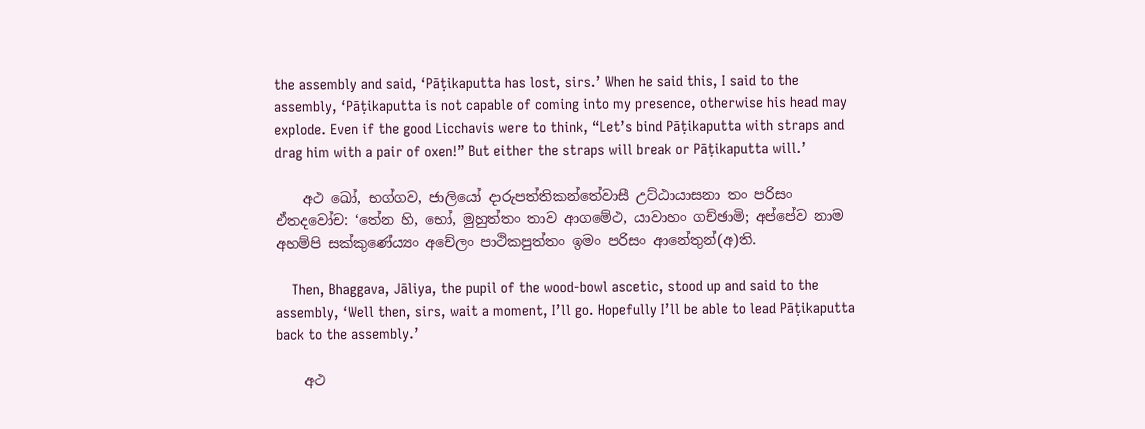the assembly and said, ‘Pāṭikaputta has lost, sirs.’ When he said this, I said to the assembly, ‘Pāṭikaputta is not capable of coming into my presence, otherwise his head may explode. Even if the good Licchavis were to think, “Let’s bind Pāṭikaputta with straps and drag him with a pair of oxen!” But either the straps will break or Pāṭikaputta will.’

    අථ ඛෝ, භග්ගව, ජාලියෝ දාරුපත්තිකන්තේවාසී උට්ඨායාසනා තං පරිසං ඒතදවෝච: ‘තේන හි, භෝ, මුහුත්තං තාව ආගමේථ, යාවාහං ගච්ඡාමි; අප්පේව නාම අහම්පි සක්කුණේය්‍යං අචේලං පාථිකපුත්තං ඉමං පරිසං ආනේතුන්(අ)ති.

    Then, Bhaggava, Jāliya, the pupil of the wood-bowl ascetic, stood up and said to the assembly, ‘Well then, sirs, wait a moment, I’ll go. Hopefully I’ll be able to lead Pāṭikaputta back to the assembly.’

    අථ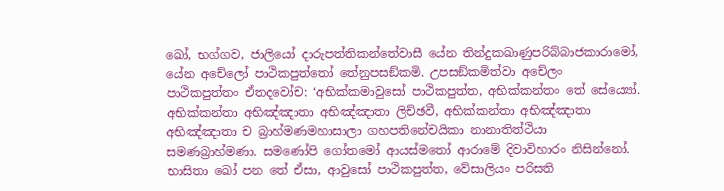ඛෝ, භග්ගව, ජාලියෝ දාරුපත්තිකන්තේවාසී යේන තින්දුකඛාණුපරිබ්බාජකාරාමෝ, යේන අචේලෝ පාථිකපුත්තෝ තේනුපසඞ්කමි. උපසඞ්කමිත්වා අචේලං පාථිකපුත්තං ඒතදවෝච: ‘අභික්කමාවුසෝ පාථිකපුත්ත, අභික්කන්තං තේ සේය්‍යෝ. අභික්කන්තා අභිඤ්ඤාතා අභිඤ්ඤාතා ලිච්ඡවී, අභික්කන්තා අභිඤ්ඤාතා අභිඤ්ඤාතා ච බ්‍රාහ්මණමහාසාලා ගහපතිනේචයිකා නානාතිත්ථියා සමණබ්‍රාහ්මණා. සමණෝපි ගෝතමෝ ආයස්මතෝ ආරාමේ දිවාවිහාරං නිසින්නෝ. භාසිතා ඛෝ පන තේ ඒසා, ආවුසෝ පාථිකපුත්ත, වේසාලියං පරිසති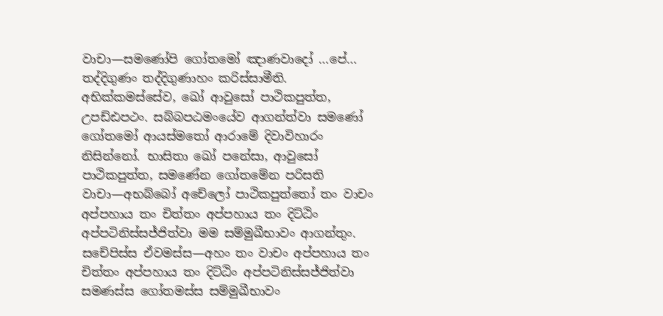වාචා—සමණෝපි ගෝතමෝ ඤාණවාදෝ …පේ… තද්දිගුණං තද්දිගුණාහං කරිස්සාමීති. අභික්කමස්සේව, ඛෝ ආවුසෝ පාථිකපුත්ත, උපඩ්ඪපථං. සබ්බපඨමංයේව ආගන්ත්වා සමණෝ ගෝතමෝ ආයස්මතෝ ආරාමේ දිවාවිහාරං නිසින්නෝ. භාසිතා ඛෝ පනේසා, ආවුසෝ පාථිකපුත්ත, සමණේන ගෝතමේන පරිසති වාචා—අභබ්බෝ අචේලෝ පාථිකපුත්තෝ තං වාචං අප්පහාය තං චිත්තං අප්පහාය තං දිට්ඨිං අප්පටිනිස්සජ්ජිත්වා මම සම්මුඛීභාවං ආගන්තුං. සචේපිස්ස ඒවමස්ස—අහං තං වාචං අප්පහාය තං චිත්තං අප්පහාය තං දිට්ඨිං අප්පටිනිස්සජ්ජිත්වා සමණස්ස ගෝතමස්ස සම්මුඛීභාවං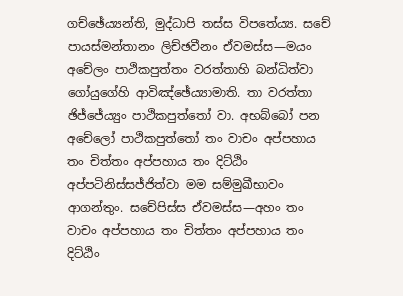ගච්ඡේය්‍යන්ති, මුද්ධාපි තස්ස විපතේය්‍ය. සචේ පායස්මන්තානං ලිච්ඡවීනං ඒවමස්ස—මයං අචේලං පාථිකපුත්තං වරත්තාහි බන්ධිත්වා ගෝයුගේහි ආවිඤ්ඡේය්‍යාමාති. තා වරත්තා ඡිජ්ජේය්‍යුං පාථිකපුත්තෝ වා. අභබ්බෝ පන අචේලෝ පාථිකපුත්තෝ තං වාචං අප්පහාය තං චිත්තං අප්පහාය තං දිට්ඨිං අප්පටිනිස්සජ්ජිත්වා මම සම්මුඛීභාවං ආගන්තුං. සචේපිස්ස ඒවමස්ස—අහං තං වාචං අප්පහාය තං චිත්තං අප්පහාය තං දිට්ඨිං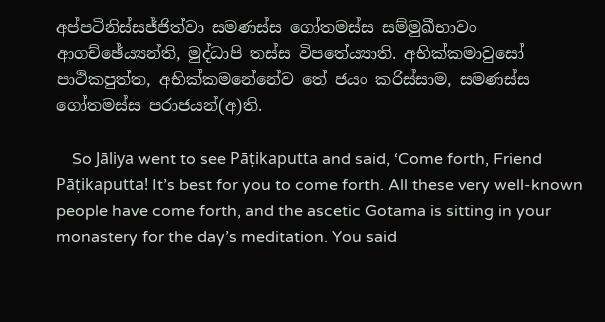අප්පටිනිස්සජ්ජිත්වා සමණස්ස ගෝතමස්ස සම්මුඛීභාවං ආගච්ඡේය්‍යන්ති, මුද්ධාපි තස්ස විපතේය්‍යාති. අභික්කමාවුසෝ පාථිකපුත්ත, අභික්කමනේනේව තේ ජයං කරිස්සාම, සමණස්ස ගෝතමස්ස පරාජයන්(අ)ති.

    So Jāliya went to see Pāṭikaputta and said, ‘Come forth, Friend Pāṭikaputta! It’s best for you to come forth. All these very well-known people have come forth, and the ascetic Gotama is sitting in your monastery for the day’s meditation. You said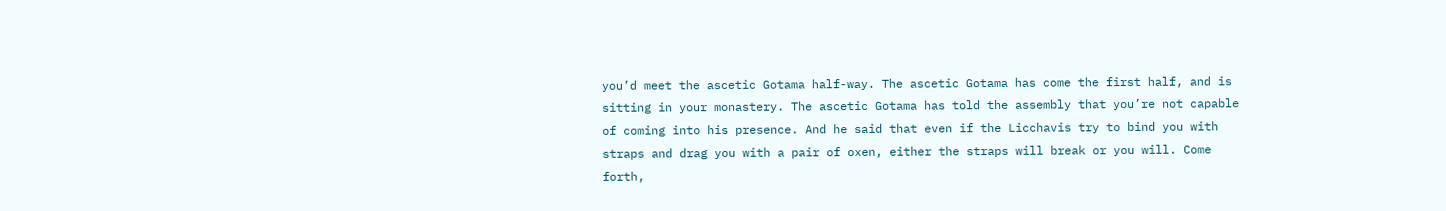you’d meet the ascetic Gotama half-way. The ascetic Gotama has come the first half, and is sitting in your monastery. The ascetic Gotama has told the assembly that you’re not capable of coming into his presence. And he said that even if the Licchavis try to bind you with straps and drag you with a pair of oxen, either the straps will break or you will. Come forth,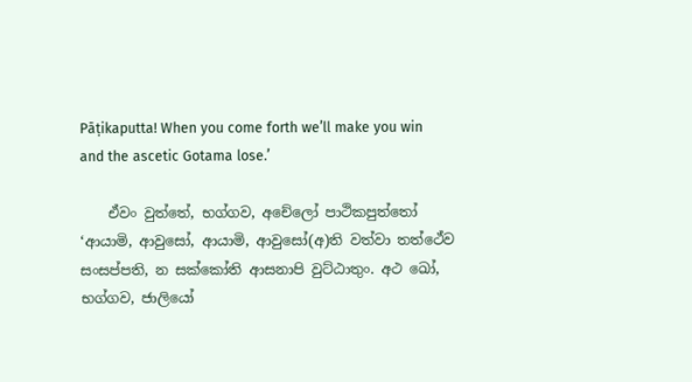Pāṭikaputta! When you come forth we’ll make you win and the ascetic Gotama lose.’

    ඒවං වුත්තේ, භග්ගව, අචේලෝ පාථිකපුත්තෝ ‘ආයාමි, ආවුසෝ, ආයාමි, ආවුසෝ(අ)ති වත්වා තත්ථේව සංසප්පති, න සක්කෝති ආසනාපි වුට්ඨාතුං. අථ ඛෝ, භග්ගව, ජාලියෝ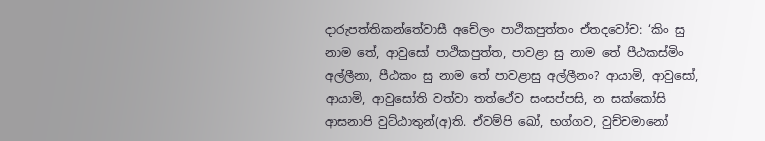දාරුපත්තිකන්තේවාසී අචේලං පාථිකපුත්තං ඒතදවෝච: ‘කිං සු නාම තේ, ආවුසෝ පාථිකපුත්ත, පාවළා සු නාම තේ පීඨකස්මිං අල්ලීනා, පීඨකං සු නාම තේ පාවළාසු අල්ලීනං? ආයාමි, ආවුසෝ, ආයාමි, ආවුසෝති වත්වා තත්ථේව සංසප්පසි, න සක්කෝසි ආසනාපි වුට්ඨාතුන්(අ)ති. ඒවම්පි ඛෝ, භග්ගව, වුච්චමානෝ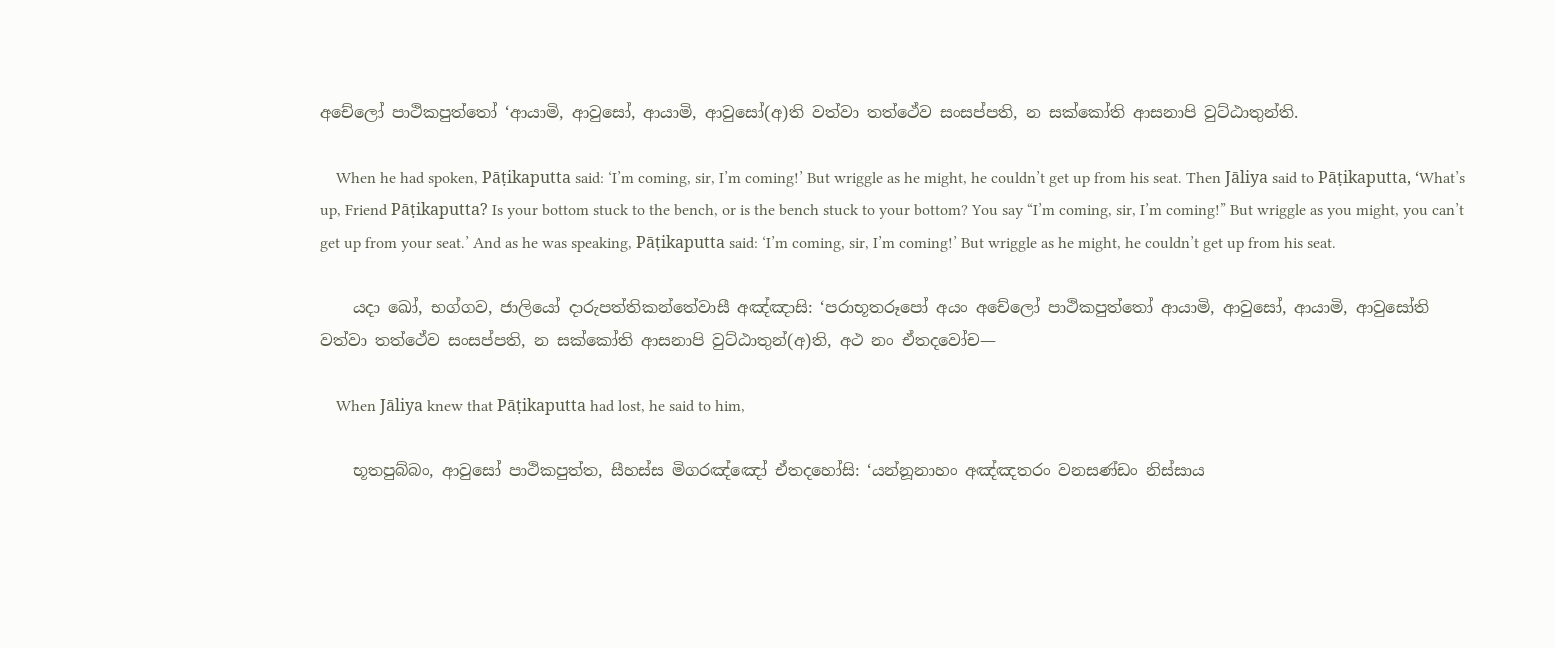අචේලෝ පාථිකපුත්තෝ ‘ආයාමි, ආවුසෝ, ආයාමි, ආවුසෝ(අ)ති වත්වා තත්ථේව සංසප්පති, න සක්කෝති ආසනාපි වුට්ඨාතුන්ති.

    When he had spoken, Pāṭikaputta said: ‘I’m coming, sir, I’m coming!’ But wriggle as he might, he couldn’t get up from his seat. Then Jāliya said to Pāṭikaputta, ‘What’s up, Friend Pāṭikaputta? Is your bottom stuck to the bench, or is the bench stuck to your bottom? You say “I’m coming, sir, I’m coming!” But wriggle as you might, you can’t get up from your seat.’ And as he was speaking, Pāṭikaputta said: ‘I’m coming, sir, I’m coming!’ But wriggle as he might, he couldn’t get up from his seat.

    යදා ඛෝ, භග්ගව, ජාලියෝ දාරුපත්තිකන්තේවාසී අඤ්ඤාසි: ‘පරාභූතරූපෝ අයං අචේලෝ පාථිකපුත්තෝ ආයාමි, ආවුසෝ, ආයාමි, ආවුසෝති වත්වා තත්ථේව සංසප්පති, න සක්කෝති ආසනාපි වුට්ඨාතුන්(අ)ති, අථ නං ඒතදවෝච—

    When Jāliya knew that Pāṭikaputta had lost, he said to him,

    භූතපුබ්බං, ආවුසෝ පාථිකපුත්ත, සීහස්ස මිගරඤ්ඤෝ ඒතදහෝසි: ‘යන්නූනාහං අඤ්ඤතරං වනසණ්ඩං නිස්සාය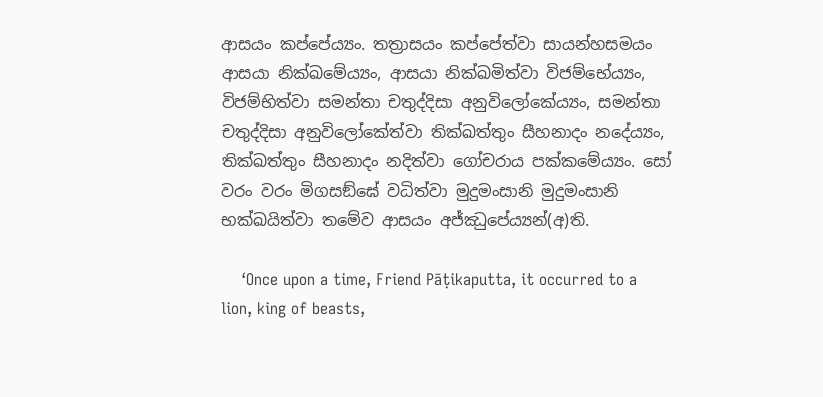ආසයං කප්පේය්‍යං. තත්‍රාසයං කප්පේත්වා සායන්හසමයං ආසයා නික්ඛමේය්‍යං, ආසයා නික්ඛමිත්වා විජම්භේය්‍යං, විජම්භිත්වා සමන්තා චතුද්දිසා අනුවිලෝකේය්‍යං, සමන්තා චතුද්දිසා අනුවිලෝකේත්වා තික්ඛත්තුං සීහනාදං නදේය්‍යං, තික්ඛත්තුං සීහනාදං නදිත්වා ගෝචරාය පක්කමේය්‍යං. සෝ වරං වරං මිගසඞ්ඝේ වධිත්වා මුදුමංසානි මුදුමංසානි භක්ඛයිත්වා තමේව ආසයං අජ්ඣුපේය්‍යන්(අ)ති.

    ‘Once upon a time, Friend Pāṭikaputta, it occurred to a lion, king of beasts,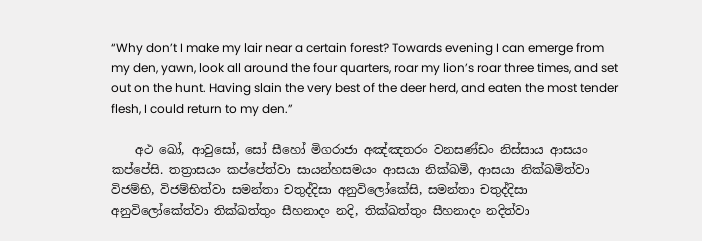“Why don’t I make my lair near a certain forest? Towards evening I can emerge from my den, yawn, look all around the four quarters, roar my lion’s roar three times, and set out on the hunt. Having slain the very best of the deer herd, and eaten the most tender flesh, I could return to my den.”

    අථ ඛෝ, ආවුසෝ, සෝ සීහෝ මිගරාජා අඤ්ඤතරං වනසණ්ඩං නිස්සාය ආසයං කප්පේසි. තත්‍රාසයං කප්පේත්වා සායන්හසමයං ආසයා නික්ඛමි, ආසයා නික්ඛමිත්වා විජම්භි, විජම්භිත්වා සමන්තා චතුද්දිසා අනුවිලෝකේසි, සමන්තා චතුද්දිසා අනුවිලෝකේත්වා තික්ඛත්තුං සීහනාදං නදි, තික්ඛත්තුං සීහනාදං නදිත්වා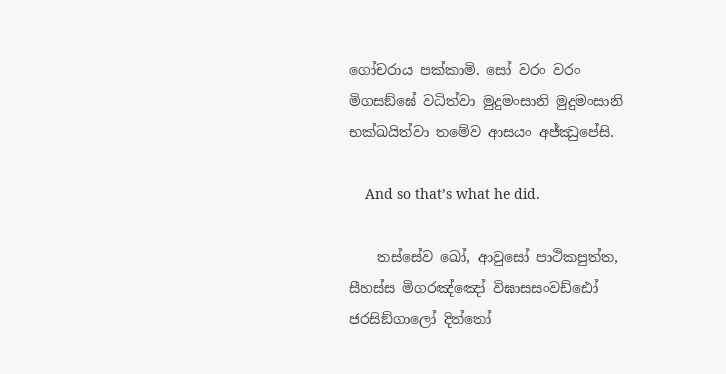ගෝචරාය පක්කාමි. සෝ වරං වරං මිගසඞ්ඝේ වධිත්වා මුදුමංසානි මුදුමංසානි භක්ඛයිත්වා තමේව ආසයං අජ්ඣුපේසි.

    And so that’s what he did.

    තස්සේව ඛෝ, ආවුසෝ පාථිකපුත්ත, සීහස්ස මිගරඤ්ඤෝ විඝාසසංවඩ්ඪෝ ජරසිඞ්ගාලෝ දිත්තෝ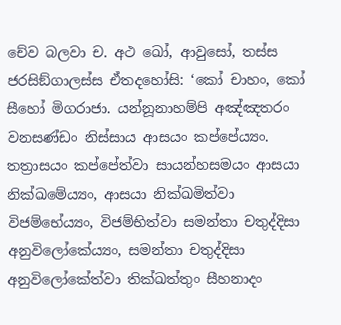චේව බලවා ච. අථ ඛෝ, ආවුසෝ, තස්ස ජරසිඞ්ගාලස්ස ඒතදහෝසි: ‘කෝ චාහං, කෝ සීහෝ මිගරාජා. යන්නූනාහම්පි අඤ්ඤතරං වනසණ්ඩං නිස්සාය ආසයං කප්පේය්‍යං. තත්‍රාසයං කප්පේත්වා සායන්හසමයං ආසයා නික්ඛමේය්‍යං, ආසයා නික්ඛමිත්වා විජම්භේය්‍යං, විජම්භිත්වා සමන්තා චතුද්දිසා අනුවිලෝකේය්‍යං, සමන්තා චතුද්දිසා අනුවිලෝකේත්වා තික්ඛත්තුං සීහනාදං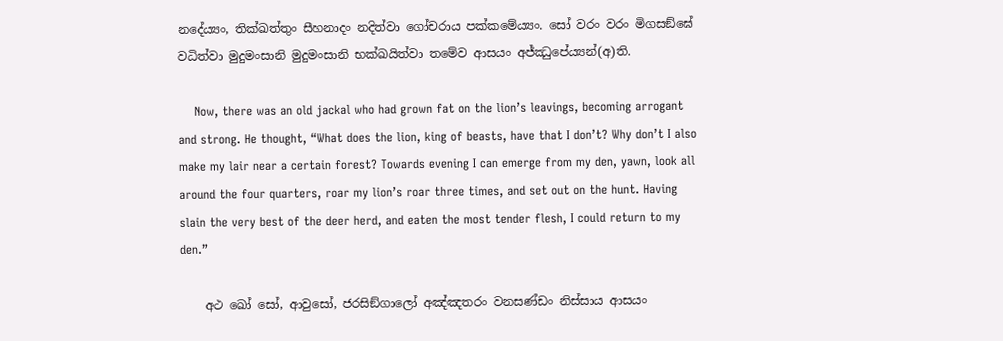නදේය්‍යං, තික්ඛත්තුං සීහනාදං නදිත්වා ගෝචරාය පක්කමේය්‍යං. සෝ වරං වරං මිගසඞ්ඝේ වධිත්වා මුදුමංසානි මුදුමංසානි භක්ඛයිත්වා තමේව ආසයං අජ්ඣුපේය්‍යන්(අ)ති.

    Now, there was an old jackal who had grown fat on the lion’s leavings, becoming arrogant and strong. He thought, “What does the lion, king of beasts, have that I don’t? Why don’t I also make my lair near a certain forest? Towards evening I can emerge from my den, yawn, look all around the four quarters, roar my lion’s roar three times, and set out on the hunt. Having slain the very best of the deer herd, and eaten the most tender flesh, I could return to my den.”

    අථ ඛෝ සෝ, ආවුසෝ, ජරසිඞ්ගාලෝ අඤ්ඤතරං වනසණ්ඩං නිස්සාය ආසයං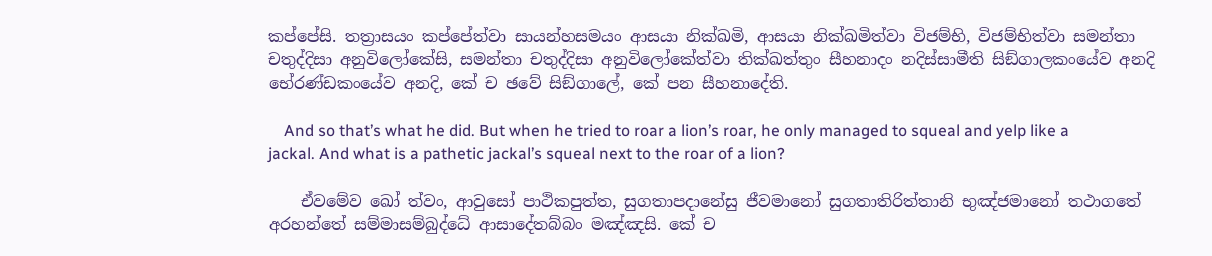කප්පේසි. තත්‍රාසයං කප්පේත්වා සායන්හසමයං ආසයා නික්ඛමි, ආසයා නික්ඛමිත්වා විජම්භි, විජම්භිත්වා සමන්තා චතුද්දිසා අනුවිලෝකේසි, සමන්තා චතුද්දිසා අනුවිලෝකේත්වා තික්ඛත්තුං සීහනාදං නදිස්සාමීති සිඞ්ගාලකංයේව අනදි භේරණ්ඩකංයේව අනදි, කේ ච ඡවේ සිඞ්ගාලේ, කේ පන සීහනාදේති.

    And so that’s what he did. But when he tried to roar a lion’s roar, he only managed to squeal and yelp like a jackal. And what is a pathetic jackal’s squeal next to the roar of a lion?

    ඒවමේව ඛෝ ත්වං, ආවුසෝ පාථිකපුත්ත, සුගතාපදානේසු ජීවමානෝ සුගතාතිරිත්තානි භුඤ්ජමානෝ තථාගතේ අරහන්තේ සම්මාසම්බුද්ධේ ආසාදේතබ්බං මඤ්ඤසි. කේ ච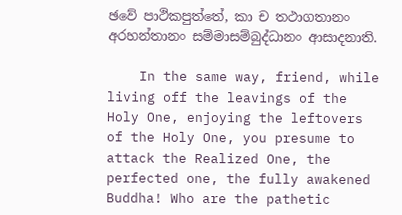ඡවේ පාථිකපුත්තේ, කා ච තථාගතානං අරහන්තානං සම්මාසම්බුද්ධානං ආසාදනාති.

    In the same way, friend, while living off the leavings of the Holy One, enjoying the leftovers of the Holy One, you presume to attack the Realized One, the perfected one, the fully awakened Buddha! Who are the pathetic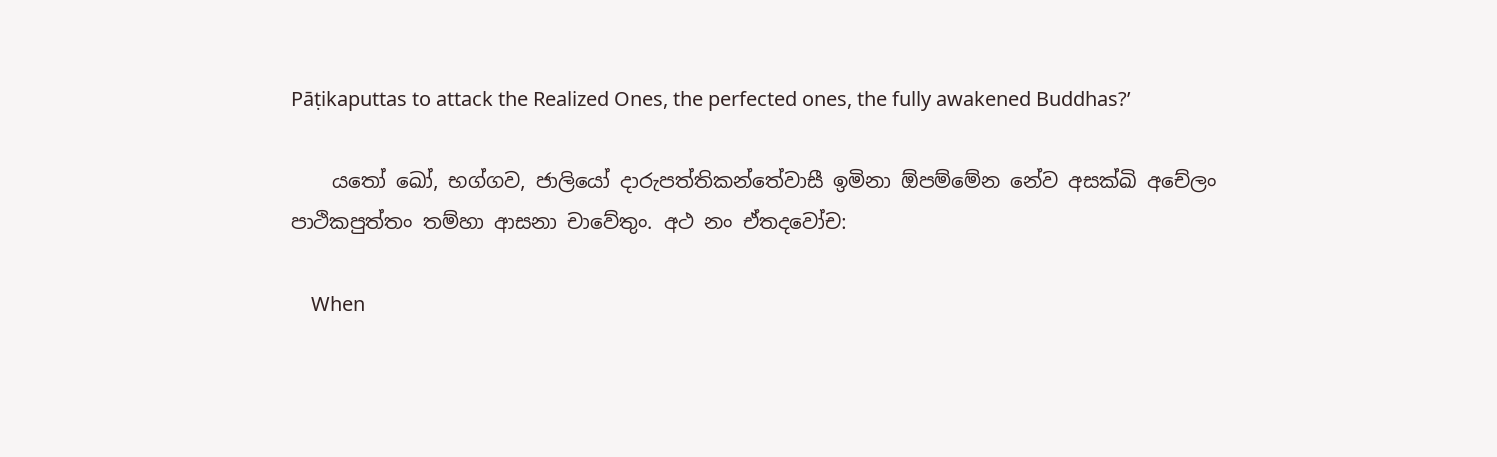Pāṭikaputtas to attack the Realized Ones, the perfected ones, the fully awakened Buddhas?’

    යතෝ ඛෝ, භග්ගව, ජාලියෝ දාරුපත්තිකන්තේවාසී ඉමිනා ඕපම්මේන නේව අසක්ඛි අචේලං පාථිකපුත්තං තම්හා ආසනා චාවේතුං. අථ නං ඒතදවෝච:

    When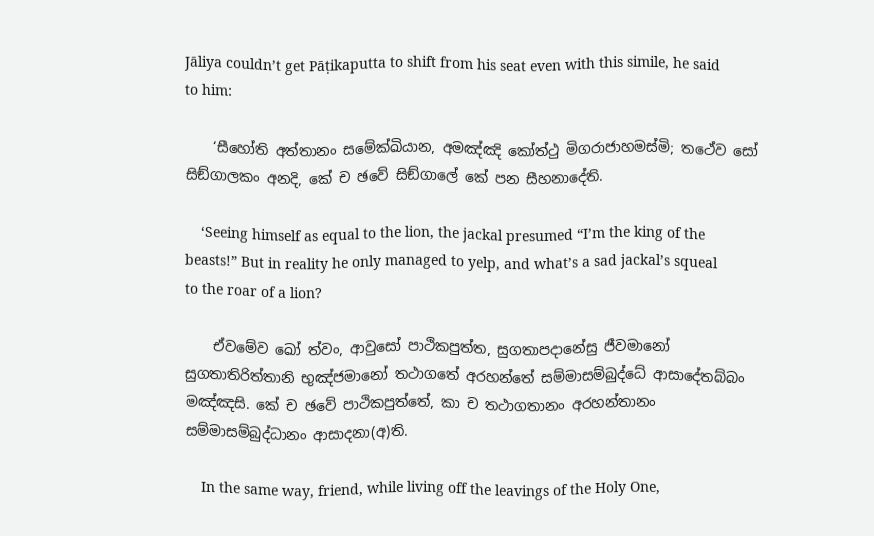Jāliya couldn’t get Pāṭikaputta to shift from his seat even with this simile, he said to him:

    ‘සීහෝති අත්තානං සමේක්ඛියාන, අමඤ්ඤි කෝත්ථු මිගරාජාහමස්මි; තථේව සෝ සිඞ්ගාලකං අනදි, කේ ච ඡවේ සිඞ්ගාලේ කේ පන සීහනාදේති.

    ‘Seeing himself as equal to the lion, the jackal presumed “I’m the king of the beasts!” But in reality he only managed to yelp, and what’s a sad jackal’s squeal to the roar of a lion?

    ඒවමේව ඛෝ ත්වං, ආවුසෝ පාථිකපුත්ත, සුගතාපදානේසු ජීවමානෝ සුගතාතිරිත්තානි භුඤ්ජමානෝ තථාගතේ අරහන්තේ සම්මාසම්බුද්ධේ ආසාදේතබ්බං මඤ්ඤසි. කේ ච ඡවේ පාථිකපුත්තේ, කා ච තථාගතානං අරහන්තානං සම්මාසම්බුද්ධානං ආසාදනා(අ)ති.

    In the same way, friend, while living off the leavings of the Holy One,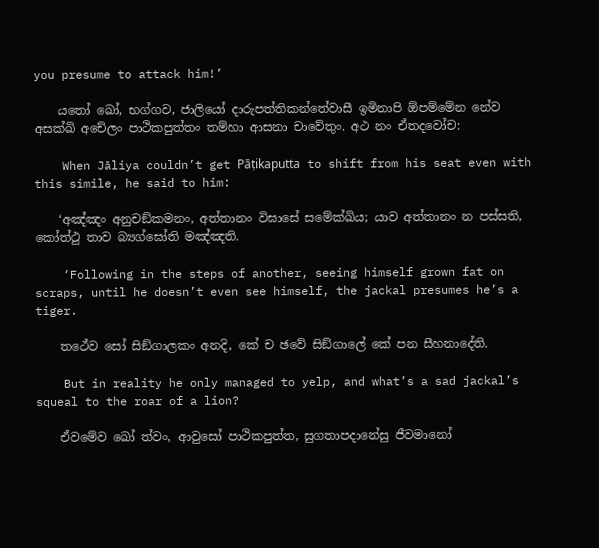you presume to attack him!’

    යතෝ ඛෝ, භග්ගව, ජාලියෝ දාරුපත්තිකන්තේවාසී ඉමිනාපි ඕපම්මේන නේව අසක්ඛි අචේලං පාථිකපුත්තං තම්හා ආසනා චාවේතුං. අථ නං ඒතදවෝච:

    When Jāliya couldn’t get Pāṭikaputta to shift from his seat even with this simile, he said to him:

    ‘අඤ්ඤං අනුචඞ්කමනං, අත්තානං විඝාසේ සමේක්ඛිය; යාව අත්තානං න පස්සති, කෝත්ථු තාව බ්‍යග්ඝෝති මඤ්ඤති.

    ‘Following in the steps of another, seeing himself grown fat on scraps, until he doesn’t even see himself, the jackal presumes he’s a tiger.

    තථේව සෝ සිඞ්ගාලකං අනදි, කේ ච ඡවේ සිඞ්ගාලේ කේ පන සීහනාදේති.

    But in reality he only managed to yelp, and what’s a sad jackal’s squeal to the roar of a lion?

    ඒවමේව ඛෝ ත්වං, ආවුසෝ පාථිකපුත්ත, සුගතාපදානේසු ජීවමානෝ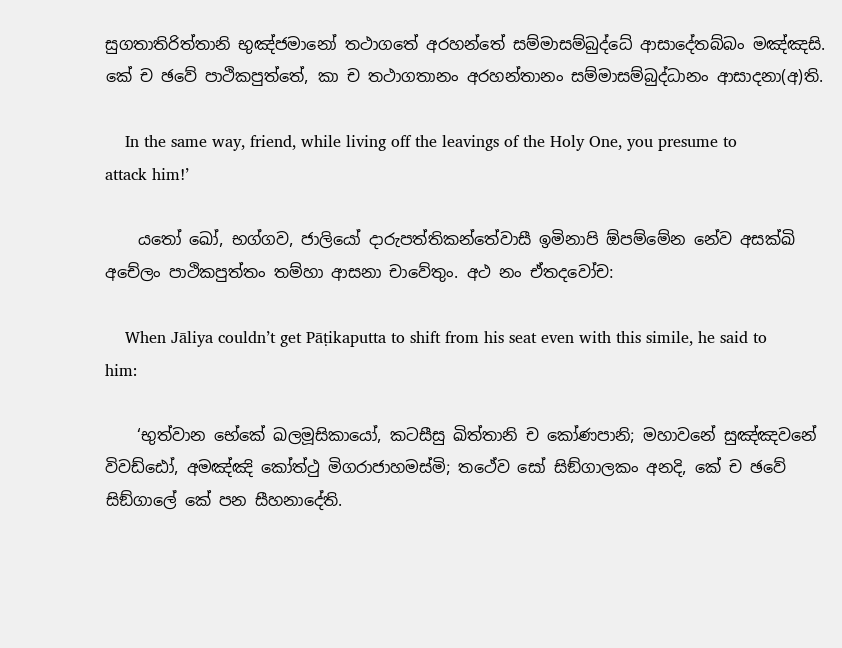සුගතාතිරිත්තානි භුඤ්ජමානෝ තථාගතේ අරහන්තේ සම්මාසම්බුද්ධේ ආසාදේතබ්බං මඤ්ඤසි. කේ ච ඡවේ පාථිකපුත්තේ, කා ච තථාගතානං අරහන්තානං සම්මාසම්බුද්ධානං ආසාදනා(අ)ති.

    In the same way, friend, while living off the leavings of the Holy One, you presume to attack him!’

    යතෝ ඛෝ, භග්ගව, ජාලියෝ දාරුපත්තිකන්තේවාසී ඉමිනාපි ඕපම්මේන නේව අසක්ඛි අචේලං පාථිකපුත්තං තම්හා ආසනා චාවේතුං. අථ නං ඒතදවෝච:

    When Jāliya couldn’t get Pāṭikaputta to shift from his seat even with this simile, he said to him:

    ‘භුත්වාන භේකේ ඛලමූසිකායෝ, කටසීසු ඛිත්තානි ච කෝණපානි; මහාවනේ සුඤ්ඤවනේ විවඩ්ඪෝ, අමඤ්ඤි කෝත්ථු මිගරාජාහමස්මි; තථේව සෝ සිඞ්ගාලකං අනදි, කේ ච ඡවේ සිඞ්ගාලේ කේ පන සීහනාදේති.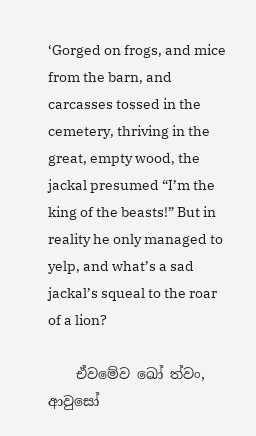‘Gorged on frogs, and mice from the barn, and carcasses tossed in the cemetery, thriving in the great, empty wood, the jackal presumed “I’m the king of the beasts!” But in reality he only managed to yelp, and what’s a sad jackal’s squeal to the roar of a lion?

    ඒවමේව ඛෝ ත්වං, ආවුසෝ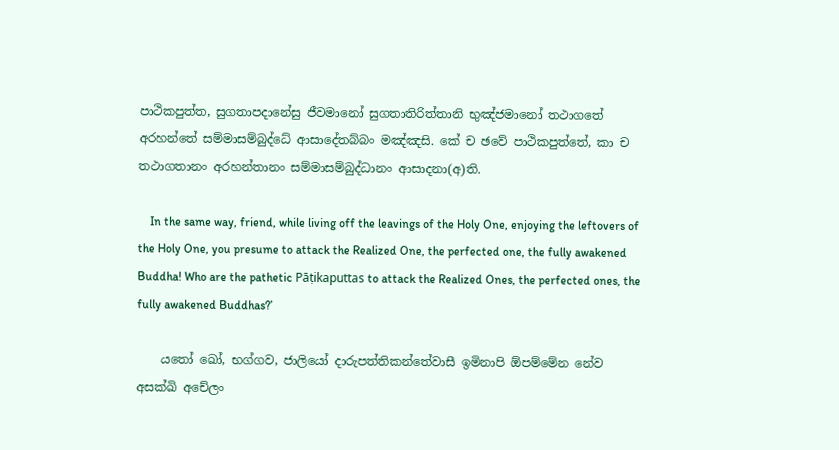පාථිකපුත්ත, සුගතාපදානේසු ජීවමානෝ සුගතාතිරිත්තානි භුඤ්ජමානෝ තථාගතේ අරහන්තේ සම්මාසම්බුද්ධේ ආසාදේතබ්බං මඤ්ඤසි. කේ ච ඡවේ පාථිකපුත්තේ, කා ච තථාගතානං අරහන්තානං සම්මාසම්බුද්ධානං ආසාදනා(අ)ති.

    In the same way, friend, while living off the leavings of the Holy One, enjoying the leftovers of the Holy One, you presume to attack the Realized One, the perfected one, the fully awakened Buddha! Who are the pathetic Pāṭikaputtas to attack the Realized Ones, the perfected ones, the fully awakened Buddhas?’

    යතෝ ඛෝ, භග්ගව, ජාලියෝ දාරුපත්තිකන්තේවාසී ඉමිනාපි ඕපම්මේන නේව අසක්ඛි අචේලං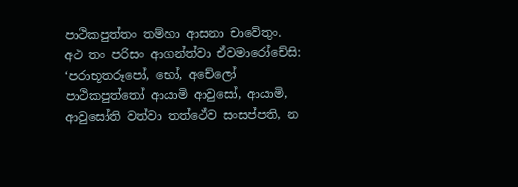පාථිකපුත්තං තම්හා ආසනා චාවේතුං. අථ තං පරිසං ආගන්ත්වා ඒවමාරෝචේසි: ‘පරාභූතරූපෝ, භෝ, අචේලෝ පාථිකපුත්තෝ ආයාමි ආවුසෝ, ආයාමි, ආවුසෝති වත්වා තත්ථේව සංසප්පති, න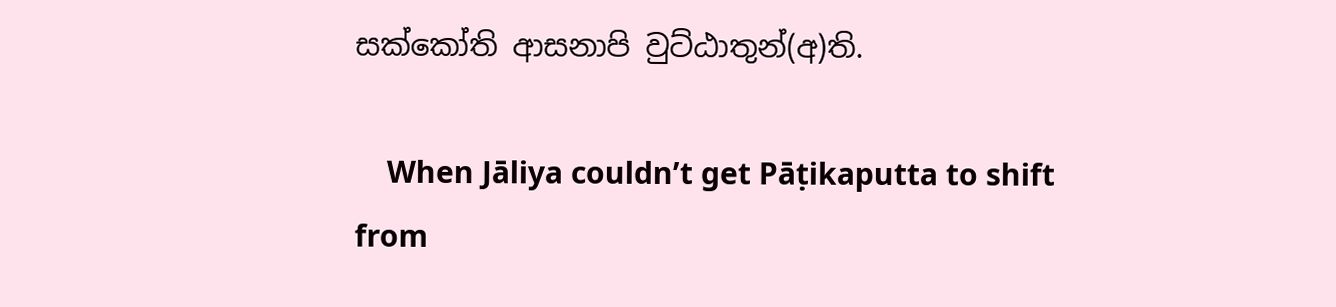සක්කෝති ආසනාපි වුට්ඨාතුන්(අ)ති.

    When Jāliya couldn’t get Pāṭikaputta to shift from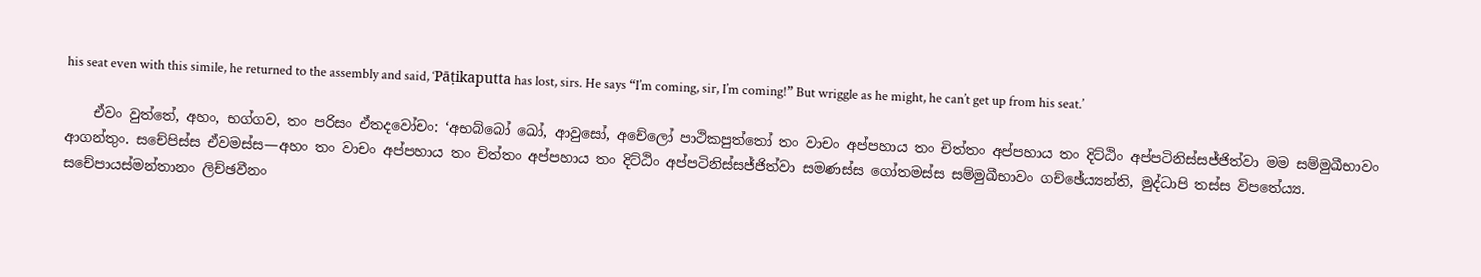his seat even with this simile, he returned to the assembly and said, ‘Pāṭikaputta has lost, sirs. He says “I’m coming, sir, I’m coming!” But wriggle as he might, he can’t get up from his seat.’

    ඒවං වුත්තේ, අහං, භග්ගව, තං පරිසං ඒතදවෝචං: ‘අභබ්බෝ ඛෝ, ආවුසෝ, අචේලෝ පාථිකපුත්තෝ තං වාචං අප්පහාය තං චිත්තං අප්පහාය තං දිට්ඨිං අප්පටිනිස්සජ්ජිත්වා මම සම්මුඛීභාවං ආගන්තුං. සචේපිස්ස ඒවමස්ස—අහං තං වාචං අප්පහාය තං චිත්තං අප්පහාය තං දිට්ඨිං අප්පටිනිස්සජ්ජිත්වා සමණස්ස ගෝතමස්ස සම්මුඛීභාවං ගච්ඡේය්‍යන්ති, මුද්ධාපි තස්ස විපතේය්‍ය. සචේපායස්මන්තානං ලිච්ඡවීනං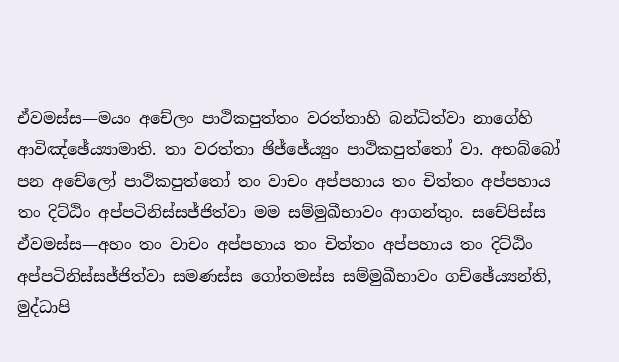ඒවමස්ස—මයං අචේලං පාථිකපුත්තං වරත්තාහි බන්ධිත්වා නාගේහි ආවිඤ්ඡේය්‍යාමාති. තා වරත්තා ඡිජ්ජේය්‍යුං පාථිකපුත්තෝ වා. අභබ්බෝ පන අචේලෝ පාථිකපුත්තෝ තං වාචං අප්පහාය තං චිත්තං අප්පහාය තං දිට්ඨිං අප්පටිනිස්සජ්ජිත්වා මම සම්මුඛීභාවං ආගන්තුං. සචේපිස්ස ඒවමස්ස—අහං තං වාචං අප්පහාය තං චිත්තං අප්පහාය තං දිට්ඨිං අප්පටිනිස්සජ්ජිත්වා සමණස්ස ගෝතමස්ස සම්මුඛීභාවං ගච්ඡේය්‍යන්ති, මුද්ධාපි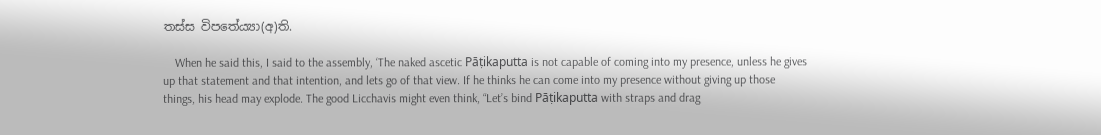තස්ස විපතේය්‍යා(අ)ති.

    When he said this, I said to the assembly, ‘The naked ascetic Pāṭikaputta is not capable of coming into my presence, unless he gives up that statement and that intention, and lets go of that view. If he thinks he can come into my presence without giving up those things, his head may explode. The good Licchavis might even think, “Let’s bind Pāṭikaputta with straps and drag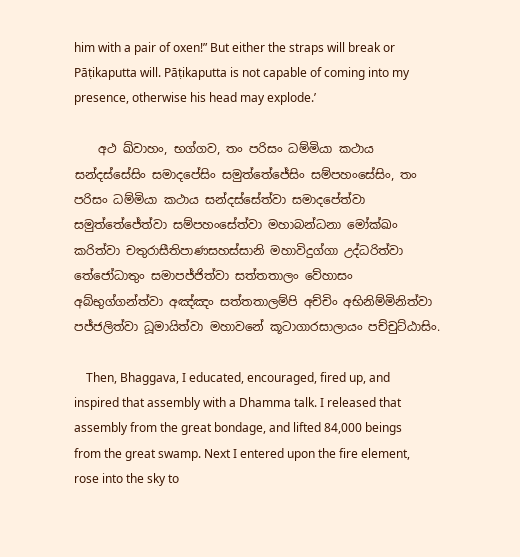him with a pair of oxen!” But either the straps will break or Pāṭikaputta will. Pāṭikaputta is not capable of coming into my presence, otherwise his head may explode.’

    අථ ඛ්වාහං, භග්ගව, තං පරිසං ධම්මියා කථාය සන්දස්සේසිං සමාදපේසිං සමුත්තේජේසිං සම්පහංසේසිං, තං පරිසං ධම්මියා කථාය සන්දස්සේත්වා සමාදපේත්වා සමුත්තේජේත්වා සම්පහංසේත්වා මහාබන්ධනා මෝක්ඛං කරිත්වා චතුරාසීතිපාණසහස්සානි මහාවිදුග්ගා උද්ධරිත්වා තේජෝධාතුං සමාපජ්ජිත්වා සත්තතාලං වේහාසං අබ්භුග්ගන්ත්වා අඤ්ඤං සත්තතාලම්පි අච්චිං අභිනිම්මිනිත්වා පජ්ජලිත්වා ධූමායිත්වා මහාවනේ කූටාගාරසාලායං පච්චුට්ඨාසිං.

    Then, Bhaggava, I educated, encouraged, fired up, and inspired that assembly with a Dhamma talk. I released that assembly from the great bondage, and lifted 84,000 beings from the great swamp. Next I entered upon the fire element, rose into the sky to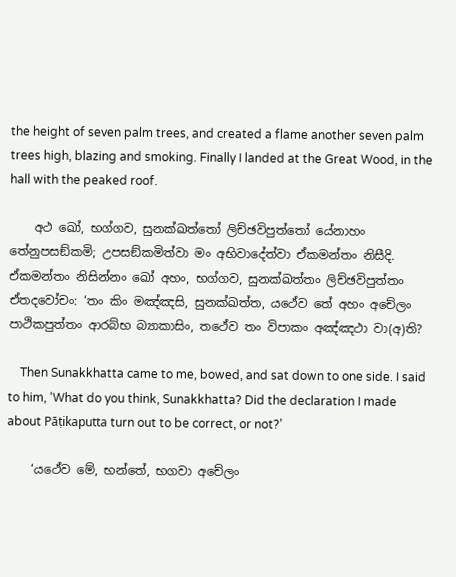the height of seven palm trees, and created a flame another seven palm trees high, blazing and smoking. Finally I landed at the Great Wood, in the hall with the peaked roof.

    අථ ඛෝ, භග්ගව, සුනක්ඛත්තෝ ලිච්ඡවිපුත්තෝ යේනාහං තේනුපසඞ්කමි; උපසඞ්කමිත්වා මං අභිවාදේත්වා ඒකමන්තං නිසීදි. ඒකමන්තං නිසින්නං ඛෝ අහං, භග්ගව, සුනක්ඛත්තං ලිච්ඡවිපුත්තං ඒතදවෝචං: ‘තං කිං මඤ්ඤසි, සුනක්ඛත්ත, යථේව තේ අහං අචේලං පාථිකපුත්තං ආරබ්භ බ්‍යාකාසිං, තථේව තං විපාකං අඤ්ඤථා වා(අ)ති?

    Then Sunakkhatta came to me, bowed, and sat down to one side. I said to him, ‘What do you think, Sunakkhatta? Did the declaration I made about Pāṭikaputta turn out to be correct, or not?’

    ‘යථේව මේ, භන්තේ, භගවා අචේලං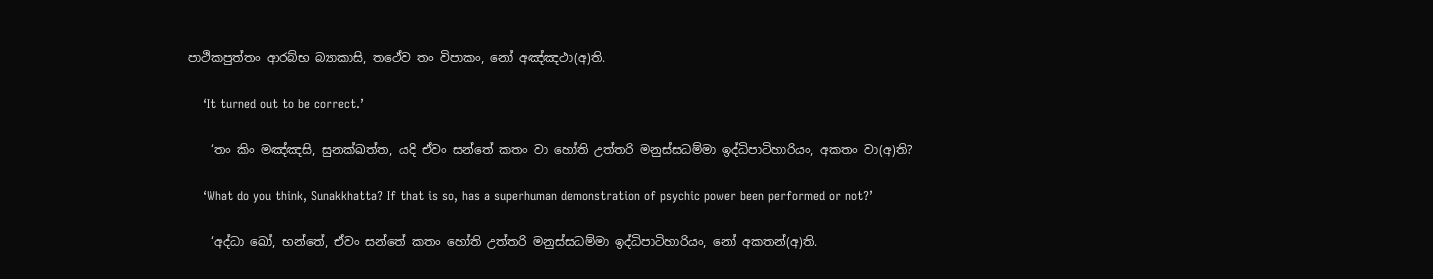පාථිකපුත්තං ආරබ්භ බ්‍යාකාසි, තථේව තං විපාකං, නෝ අඤ්ඤථා(අ)ති.

    ‘It turned out to be correct.’

    ‘තං කිං මඤ්ඤසි, සුනක්ඛත්ත, යදි ඒවං සන්තේ කතං වා හෝති උත්තරි මනුස්සධම්මා ඉද්ධිපාටිහාරියං, අකතං වා(අ)ති?

    ‘What do you think, Sunakkhatta? If that is so, has a superhuman demonstration of psychic power been performed or not?’

    ‘අද්ධා ඛෝ, භන්තේ, ඒවං සන්තේ කතං හෝති උත්තරි මනුස්සධම්මා ඉද්ධිපාටිහාරියං, නෝ අකතන්(අ)ති.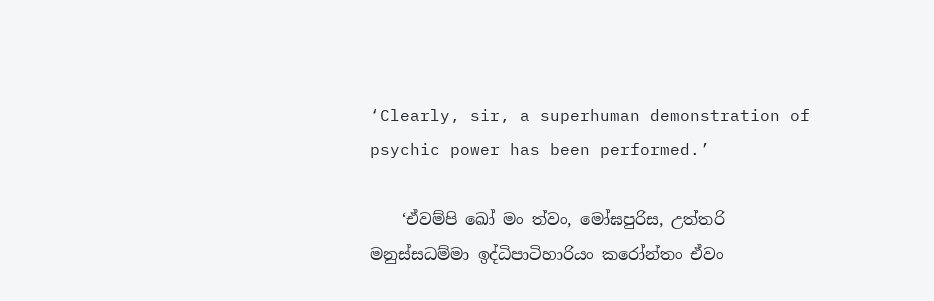‘Clearly, sir, a superhuman demonstration of psychic power has been performed.’

    ‘ඒවම්පි ඛෝ මං ත්වං, මෝඝපුරිස, උත්තරි මනුස්සධම්මා ඉද්ධිපාටිහාරියං කරෝන්තං ඒවං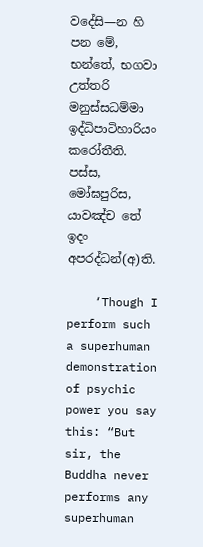වදේසි—න හි පන මේ, භන්තේ, භගවා උත්තරි මනුස්සධම්මා ඉද්ධිපාටිහාරියං කරෝතීති. පස්ස, මෝඝපුරිස, යාවඤ්ච තේ ඉදං අපරද්ධන්(අ)ති.

    ‘Though I perform such a superhuman demonstration of psychic power you say this: “But sir, the Buddha never performs any superhuman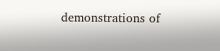demonstrations of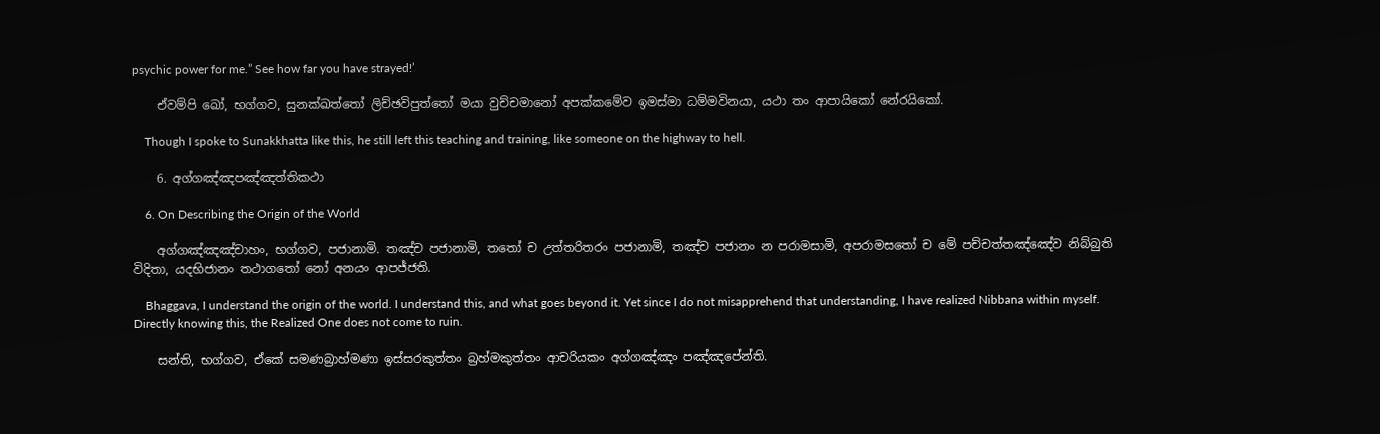psychic power for me.” See how far you have strayed!’

    ඒවම්පි ඛෝ, භග්ගව, සුනක්ඛත්තෝ ලිච්ඡවිපුත්තෝ මයා වුච්චමානෝ අපක්කමේව ඉමස්මා ධම්මවිනයා, යථා තං ආපායිකෝ නේරයිකෝ.

    Though I spoke to Sunakkhatta like this, he still left this teaching and training, like someone on the highway to hell.

    6. අග්ගඤ්ඤපඤ්ඤත්තිකථා

    6. On Describing the Origin of the World

    අග්ගඤ්ඤඤ්චාහං, භග්ගව, පජානාමි. තඤ්ච පජානාමි, තතෝ ච උත්තරිතරං පජානාමි, තඤ්ච පජානං න පරාමසාමි, අපරාමසතෝ ච මේ පච්චත්තඤ්ඤේව නිබ්බුති විදිතා, යදභිජානං තථාගතෝ නෝ අනයං ආපජ්ජති.

    Bhaggava, I understand the origin of the world. I understand this, and what goes beyond it. Yet since I do not misapprehend that understanding, I have realized Nibbana within myself. Directly knowing this, the Realized One does not come to ruin.

    සන්ති, භග්ගව, ඒකේ සමණබ්‍රාහ්මණා ඉස්සරකුත්තං බ්‍රහ්මකුත්තං ආචරියකං අග්ගඤ්ඤං පඤ්ඤපේන්ති.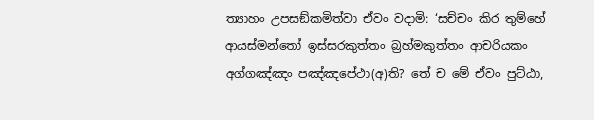ත්‍යාහං උපසඞ්කමිත්වා ඒවං වදාමි: ‘සච්චං කිර තුම්හේ ආයස්මන්තෝ ඉස්සරකුත්තං බ්‍රහ්මකුත්තං ආචරියකං අග්ගඤ්ඤං පඤ්ඤපේථා(අ)ති? තේ ච මේ ඒවං පුට්ඨා,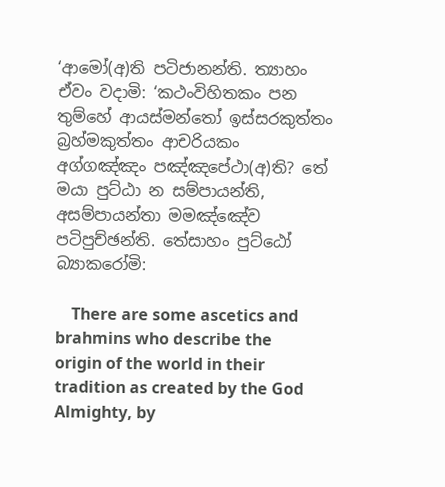‘ආමෝ(අ)ති පටිජානන්ති. ත්‍යාහං ඒවං වදාමි: ‘කථංවිහිතකං පන තුම්හේ ආයස්මන්තෝ ඉස්සරකුත්තං බ්‍රහ්මකුත්තං ආචරියකං අග්ගඤ්ඤං පඤ්ඤපේථා(අ)ති? තේ මයා පුට්ඨා න සම්පායන්ති, අසම්පායන්තා මමඤ්ඤේව පටිපුච්ඡන්ති. තේසාහං පුට්ඨෝ බ්‍යාකරෝමි:

    There are some ascetics and brahmins who describe the origin of the world in their tradition as created by the God Almighty, by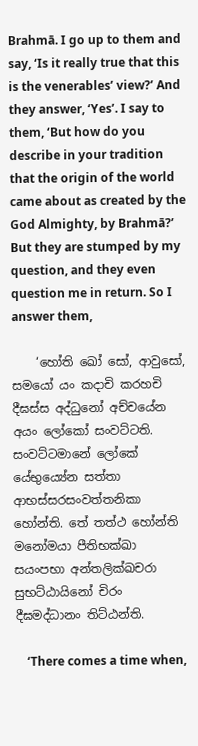Brahmā. I go up to them and say, ‘Is it really true that this is the venerables’ view?’ And they answer, ‘Yes’. I say to them, ‘But how do you describe in your tradition that the origin of the world came about as created by the God Almighty, by Brahmā?’ But they are stumped by my question, and they even question me in return. So I answer them,

    ‘හෝති ඛෝ සෝ, ආවුසෝ, සමයෝ යං කදාචි කරහචි දීඝස්ස අද්ධුනෝ අච්චයේන අයං ලෝකෝ සංවට්ටති. සංවට්ටමානේ ලෝකේ යේභුය්‍යේන සත්තා ආභස්සරසංවත්තනිකා හෝන්ති. තේ තත්ථ හෝන්ති මනෝමයා පීතිභක්ඛා සයංපභා අන්තලික්ඛචරා සුභට්ඨායිනෝ චිරං දීඝමද්ධානං තිට්ඨන්ති.

    ‘There comes a time when,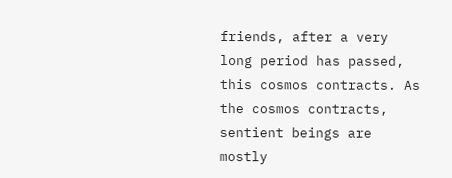friends, after a very long period has passed, this cosmos contracts. As the cosmos contracts, sentient beings are mostly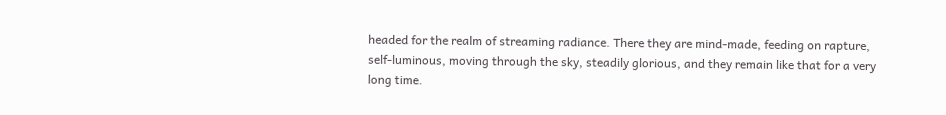headed for the realm of streaming radiance. There they are mind-made, feeding on rapture, self-luminous, moving through the sky, steadily glorious, and they remain like that for a very long time.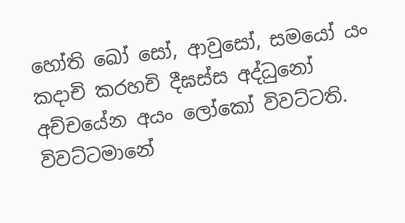හෝති ඛෝ සෝ, ආවුසෝ, සමයෝ යං කදාචි කරහචි දීඝස්ස අද්ධුනෝ අච්චයේන අයං ලෝකෝ විවට්ටති. විවට්ටමානේ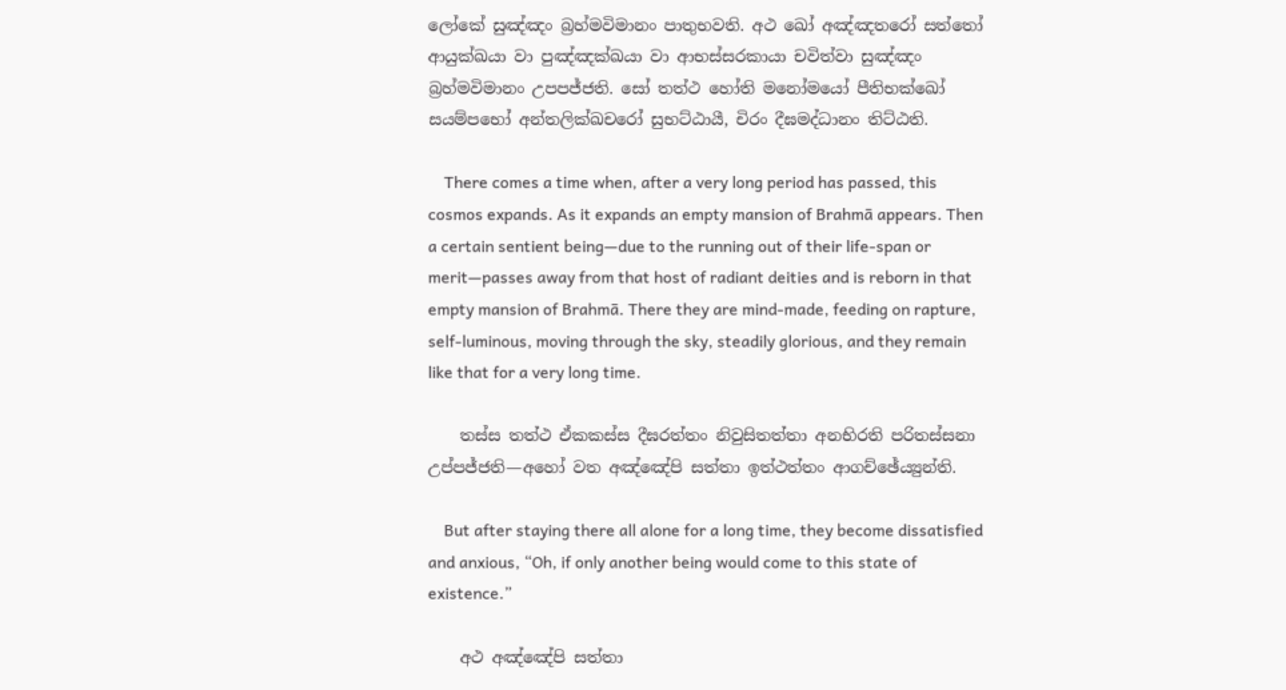ලෝකේ සුඤ්ඤං බ්‍රහ්මවිමානං පාතුභවති. අථ ඛෝ අඤ්ඤතරෝ සත්තෝ ආයුක්ඛයා වා පුඤ්ඤක්ඛයා වා ආභස්සරකායා චවිත්වා සුඤ්ඤං බ්‍රහ්මවිමානං උපපජ්ජති. සෝ තත්ථ හෝති මනෝමයෝ පීතිභක්ඛෝ සයම්පභෝ අන්තලික්ඛචරෝ සුභට්ඨායී, චිරං දීඝමද්ධානං තිට්ඨති.

    There comes a time when, after a very long period has passed, this cosmos expands. As it expands an empty mansion of Brahmā appears. Then a certain sentient being—due to the running out of their life-span or merit—passes away from that host of radiant deities and is reborn in that empty mansion of Brahmā. There they are mind-made, feeding on rapture, self-luminous, moving through the sky, steadily glorious, and they remain like that for a very long time.

    තස්ස තත්ථ ඒකකස්ස දීඝරත්තං නිවුසිතත්තා අනභිරති පරිතස්සනා උප්පජ්ජති—අහෝ වත අඤ්ඤේපි සත්තා ඉත්ථත්තං ආගච්ඡේය්‍යුන්ති.

    But after staying there all alone for a long time, they become dissatisfied and anxious, “Oh, if only another being would come to this state of existence.”

    අථ අඤ්ඤේපි සත්තා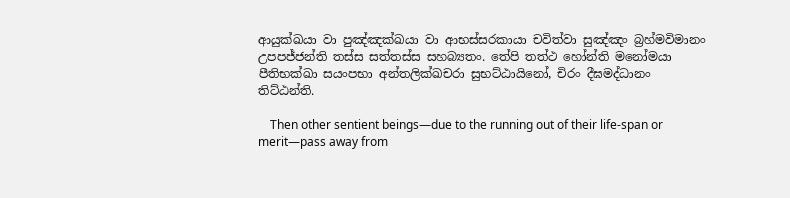ආයුක්ඛයා වා පුඤ්ඤක්ඛයා වා ආභස්සරකායා චවිත්වා සුඤ්ඤං බ්‍රහ්මවිමානං උපපජ්ජන්ති තස්ස සත්තස්ස සහබ්‍යතං. තේපි තත්ථ හෝන්ති මනෝමයා පීතිභක්ඛා සයංපභා අන්තලික්ඛචරා සුභට්ඨායිනෝ, චිරං දීඝමද්ධානං තිට්ඨන්ති.

    Then other sentient beings—due to the running out of their life-span or merit—pass away from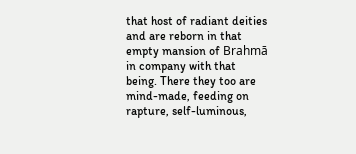that host of radiant deities and are reborn in that empty mansion of Brahmā in company with that being. There they too are mind-made, feeding on rapture, self-luminous,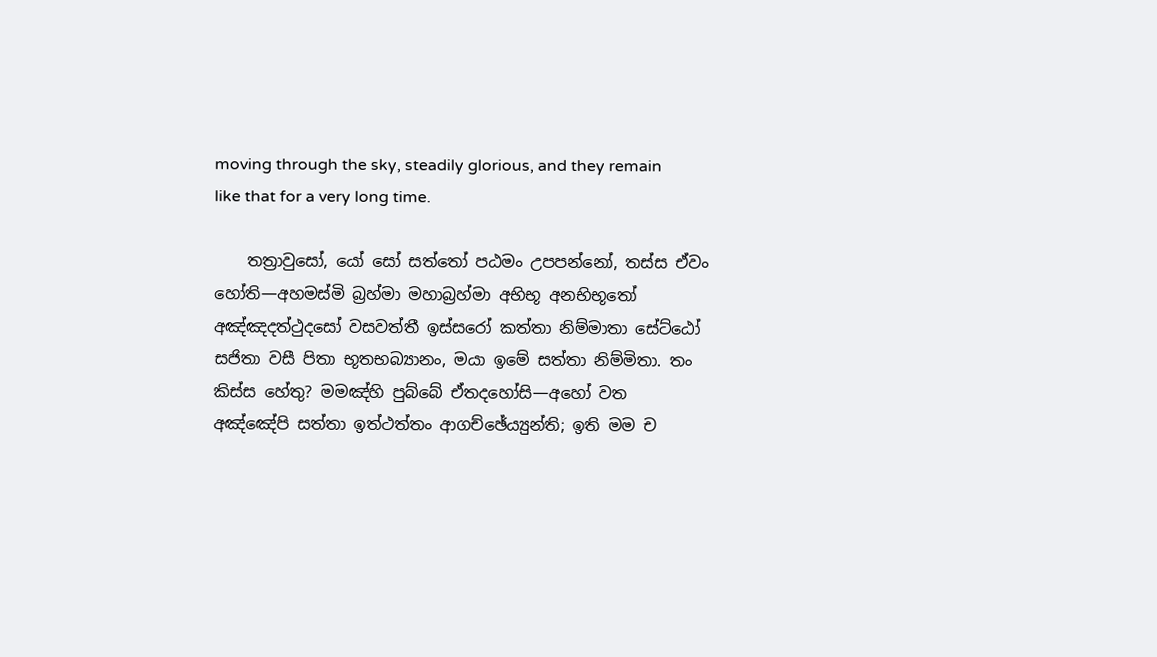moving through the sky, steadily glorious, and they remain like that for a very long time.

    තත්‍රාවුසෝ, යෝ සෝ සත්තෝ පඨමං උපපන්නෝ, තස්ස ඒවං හෝති—අහමස්මි බ්‍රහ්මා මහාබ්‍රහ්මා අභිභූ අනභිභූතෝ අඤ්ඤදත්ථුදසෝ වසවත්තී ඉස්සරෝ කත්තා නිම්මාතා සේට්ඨෝ සජිතා වසී පිතා භූතභබ්‍යානං, මයා ඉමේ සත්තා නිම්මිතා. තං කිස්ස හේතු? මමඤ්හි පුබ්බේ ඒතදහෝසි—අහෝ වත අඤ්ඤේපි සත්තා ඉත්ථත්තං ආගච්ඡේය්‍යුන්ති; ඉති මම ච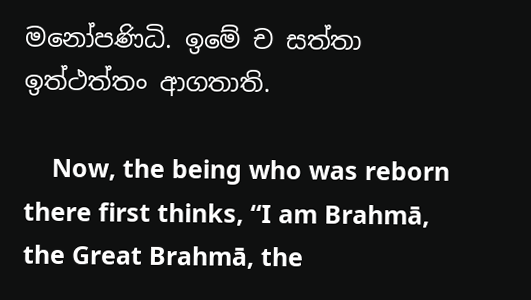මනෝපණිධි. ඉමේ ච සත්තා ඉත්ථත්තං ආගතාති.

    Now, the being who was reborn there first thinks, “I am Brahmā, the Great Brahmā, the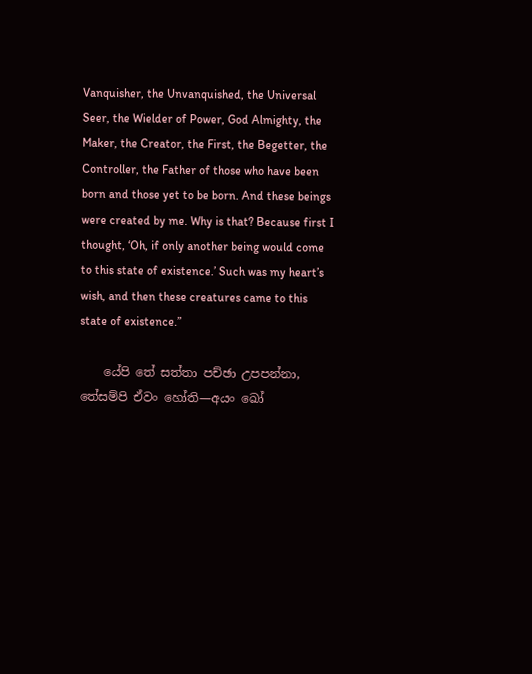Vanquisher, the Unvanquished, the Universal Seer, the Wielder of Power, God Almighty, the Maker, the Creator, the First, the Begetter, the Controller, the Father of those who have been born and those yet to be born. And these beings were created by me. Why is that? Because first I thought, ‘Oh, if only another being would come to this state of existence.’ Such was my heart’s wish, and then these creatures came to this state of existence.”

    යේපි තේ සත්තා පච්ඡා උපපන්නා, තේසම්පි ඒවං හෝති—අයං ඛෝ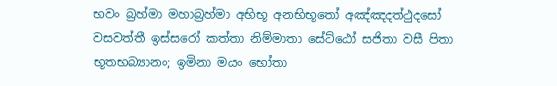භවං බ්‍රහ්මා මහාබ්‍රහ්මා අභිභූ අනභිභූතෝ අඤ්ඤදත්ථුදසෝ වසවත්තී ඉස්සරෝ කත්තා නිම්මාතා සේට්ඨෝ සජිතා වසී පිතා භූතභබ්‍යානං; ඉමිනා මයං භෝතා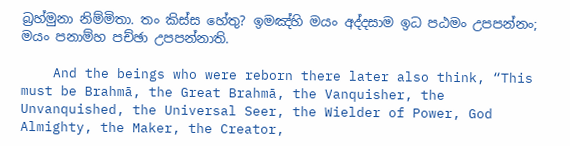බ්‍රහ්මුනා නිම්මිතා. තං කිස්ස හේතු? ඉමඤ්හි මයං අද්දසාම ඉධ පඨමං උපපන්නං; මයං පනාම්හ පච්ඡා උපපන්නාති.

    And the beings who were reborn there later also think, “This must be Brahmā, the Great Brahmā, the Vanquisher, the Unvanquished, the Universal Seer, the Wielder of Power, God Almighty, the Maker, the Creator,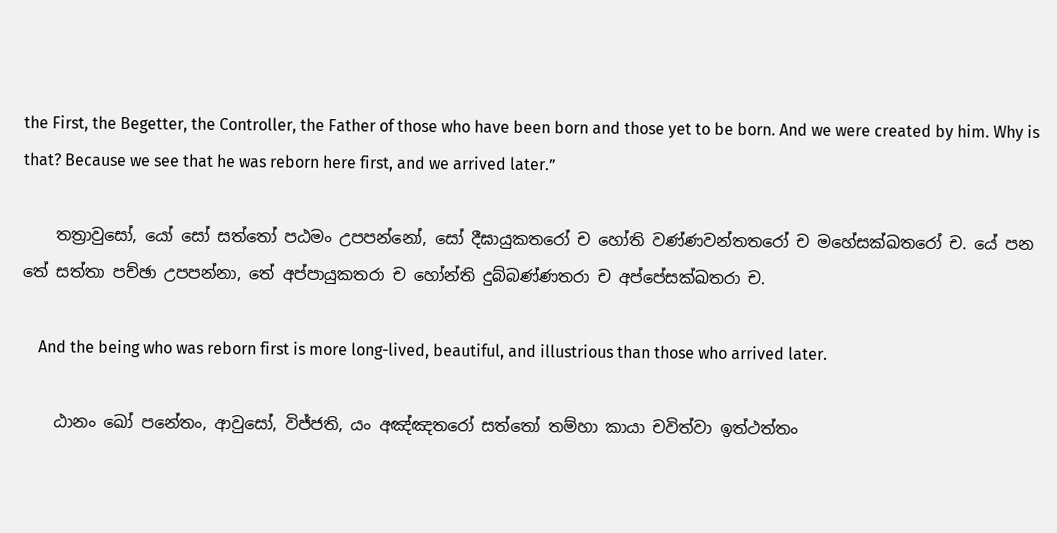the First, the Begetter, the Controller, the Father of those who have been born and those yet to be born. And we were created by him. Why is that? Because we see that he was reborn here first, and we arrived later.”

    තත්‍රාවුසෝ, යෝ සෝ සත්තෝ පඨමං උපපන්නෝ, සෝ දීඝායුකතරෝ ච හෝති වණ්ණවන්තතරෝ ච මහේසක්ඛතරෝ ච. යේ පන තේ සත්තා පච්ඡා උපපන්නා, තේ අප්පායුකතරා ච හෝන්ති දුබ්බණ්ණතරා ච අප්පේසක්ඛතරා ච.

    And the being who was reborn first is more long-lived, beautiful, and illustrious than those who arrived later.

    ඨානං ඛෝ පනේතං, ආවුසෝ, විජ්ජති, යං අඤ්ඤතරෝ සත්තෝ තම්හා කායා චවිත්වා ඉත්ථත්තං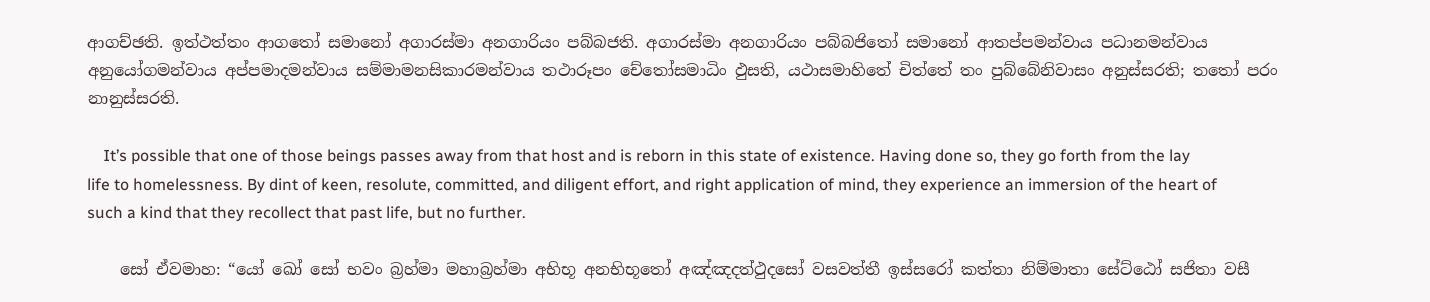ආගච්ඡති. ඉත්ථත්තං ආගතෝ සමානෝ අගාරස්මා අනගාරියං පබ්බජති. අගාරස්මා අනගාරියං පබ්බජිතෝ සමානෝ ආතප්පමන්වාය පධානමන්වාය අනුයෝගමන්වාය අප්පමාදමන්වාය සම්මාමනසිකාරමන්වාය තථාරූපං චේතෝසමාධිං ඵුසති, යථාසමාහිතේ චිත්තේ තං පුබ්බේනිවාසං අනුස්සරති; තතෝ පරං නානුස්සරති.

    It’s possible that one of those beings passes away from that host and is reborn in this state of existence. Having done so, they go forth from the lay life to homelessness. By dint of keen, resolute, committed, and diligent effort, and right application of mind, they experience an immersion of the heart of such a kind that they recollect that past life, but no further.

    සෝ ඒවමාහ: “යෝ ඛෝ සෝ භවං බ්‍රහ්මා මහාබ්‍රහ්මා අභිභූ අනභිභූතෝ අඤ්ඤදත්ථුදසෝ වසවත්තී ඉස්සරෝ කත්තා නිම්මාතා සේට්ඨෝ සජිතා වසී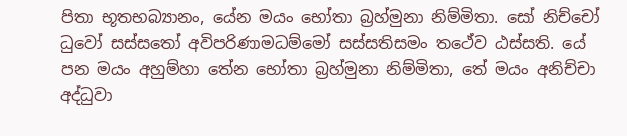පිතා භූතභබ්‍යානං, යේන මයං භෝතා බ්‍රහ්මුනා නිම්මිතා. සෝ නිච්චෝ ධුවෝ සස්සතෝ අවිපරිණාමධම්මෝ සස්සතිසමං තථේව ඨස්සති. යේ පන මයං අහුම්හා තේන භෝතා බ්‍රහ්මුනා නිම්මිතා, තේ මයං අනිච්චා අද්ධුවා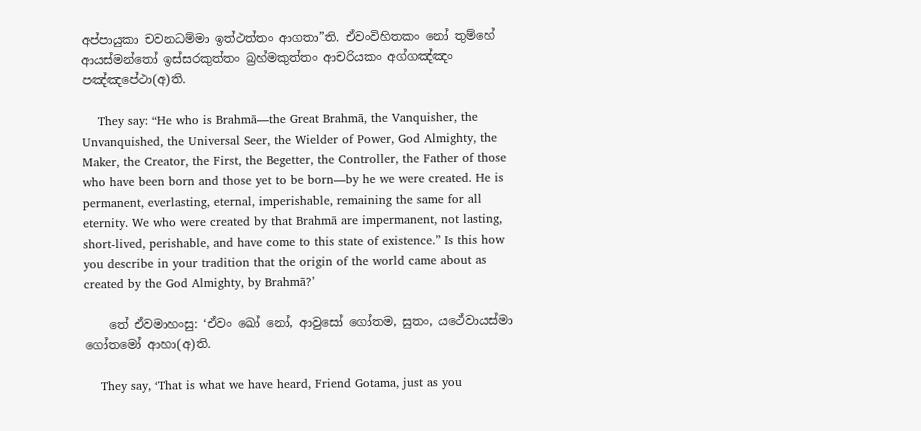අප්පායුකා චවනධම්මා ඉත්ථත්තං ආගතා”ති. ඒවංවිහිතකං නෝ තුම්හේ ආයස්මන්තෝ ඉස්සරකුත්තං බ්‍රහ්මකුත්තං ආචරියකං අග්ගඤ්ඤං පඤ්ඤපේථා(අ)ති.

    They say: “He who is Brahmā—the Great Brahmā, the Vanquisher, the Unvanquished, the Universal Seer, the Wielder of Power, God Almighty, the Maker, the Creator, the First, the Begetter, the Controller, the Father of those who have been born and those yet to be born—by he we were created. He is permanent, everlasting, eternal, imperishable, remaining the same for all eternity. We who were created by that Brahmā are impermanent, not lasting, short-lived, perishable, and have come to this state of existence.” Is this how you describe in your tradition that the origin of the world came about as created by the God Almighty, by Brahmā?’

    තේ ඒවමාහංසු: ‘ඒවං ඛෝ නෝ, ආවුසෝ ගෝතම, සුතං, යථේවායස්මා ගෝතමෝ ආහා(අ)ති.

    They say, ‘That is what we have heard, Friend Gotama, just as you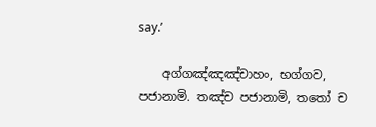say.’

    අග්ගඤ්ඤඤ්චාහං, භග්ගව, පජානාමි. තඤ්ච පජානාමි, තතෝ ච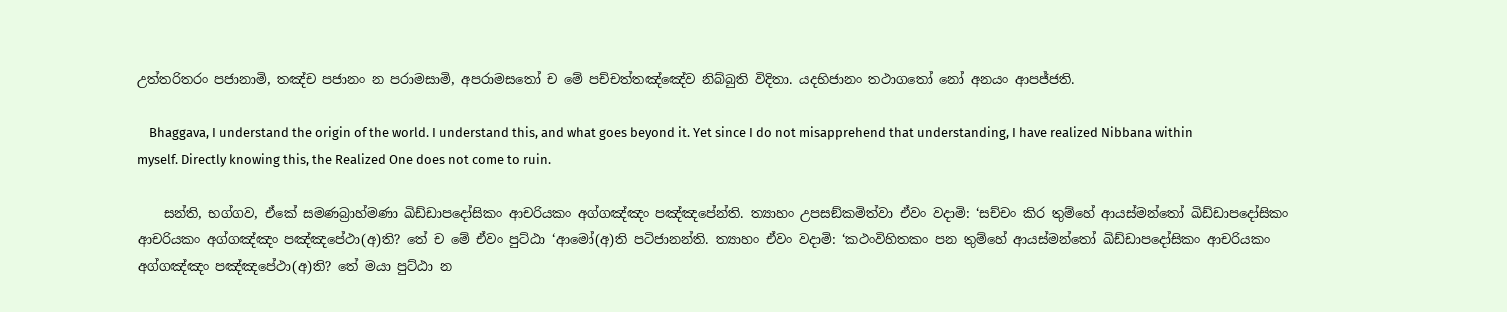උත්තරිතරං පජානාමි, තඤ්ච පජානං න පරාමසාමි, අපරාමසතෝ ච මේ පච්චත්තඤ්ඤේව නිබ්බුති විදිතා. යදභිජානං තථාගතෝ නෝ අනයං ආපජ්ජති.

    Bhaggava, I understand the origin of the world. I understand this, and what goes beyond it. Yet since I do not misapprehend that understanding, I have realized Nibbana within myself. Directly knowing this, the Realized One does not come to ruin.

    සන්ති, භග්ගව, ඒකේ සමණබ්‍රාහ්මණා ඛිඩ්ඩාපදෝසිකං ආචරියකං අග්ගඤ්ඤං පඤ්ඤපේන්ති. ත්‍යාහං උපසඞ්කමිත්වා ඒවං වදාමි: ‘සච්චං කිර තුම්හේ ආයස්මන්තෝ ඛිඩ්ඩාපදෝසිකං ආචරියකං අග්ගඤ්ඤං පඤ්ඤපේථා(අ)ති? තේ ච මේ ඒවං පුට්ඨා ‘ආමෝ(අ)ති පටිජානන්ති. ත්‍යාහං ඒවං වදාමි: ‘කථංවිහිතකං පන තුම්හේ ආයස්මන්තෝ ඛිඩ්ඩාපදෝසිකං ආචරියකං අග්ගඤ්ඤං පඤ්ඤපේථා(අ)ති? තේ මයා පුට්ඨා න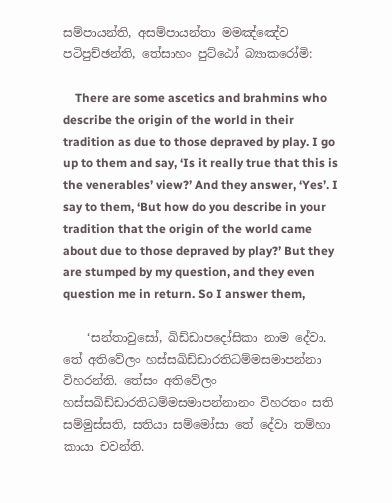සම්පායන්ති, අසම්පායන්තා මමඤ්ඤේව පටිපුච්ඡන්ති, තේසාහං පුට්ඨෝ බ්‍යාකරෝමි:

    There are some ascetics and brahmins who describe the origin of the world in their tradition as due to those depraved by play. I go up to them and say, ‘Is it really true that this is the venerables’ view?’ And they answer, ‘Yes’. I say to them, ‘But how do you describe in your tradition that the origin of the world came about due to those depraved by play?’ But they are stumped by my question, and they even question me in return. So I answer them,

    ‘සන්තාවුසෝ, ඛිඩ්ඩාපදෝසිකා නාම දේවා. තේ අතිවේලං හස්සඛිඩ්ඩාරතිධම්මසමාපන්නා විහරන්ති. තේසං අතිවේලං හස්සඛිඩ්ඩාරතිධම්මසමාපන්නානං විහරතං සති සම්මුස්සති, සතියා සම්මෝසා තේ දේවා තම්හා කායා චවන්ති.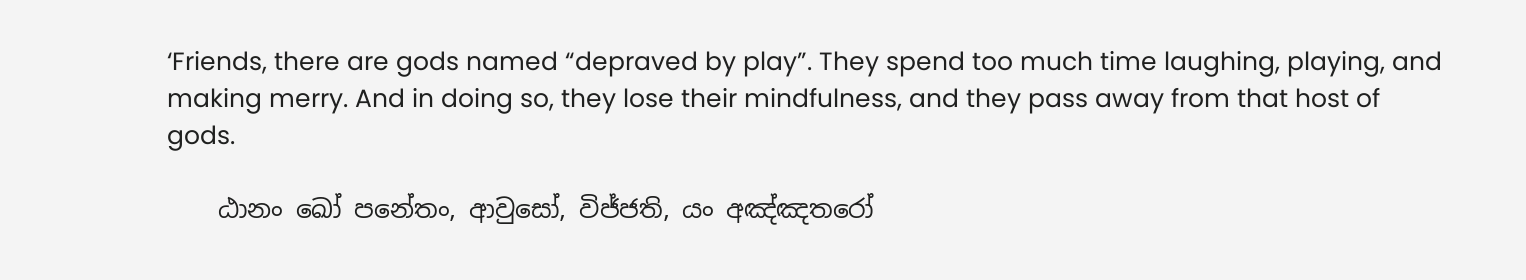‘Friends, there are gods named “depraved by play”. They spend too much time laughing, playing, and making merry. And in doing so, they lose their mindfulness, and they pass away from that host of gods.

    ඨානං ඛෝ පනේතං, ආවුසෝ, විජ්ජති, යං අඤ්ඤතරෝ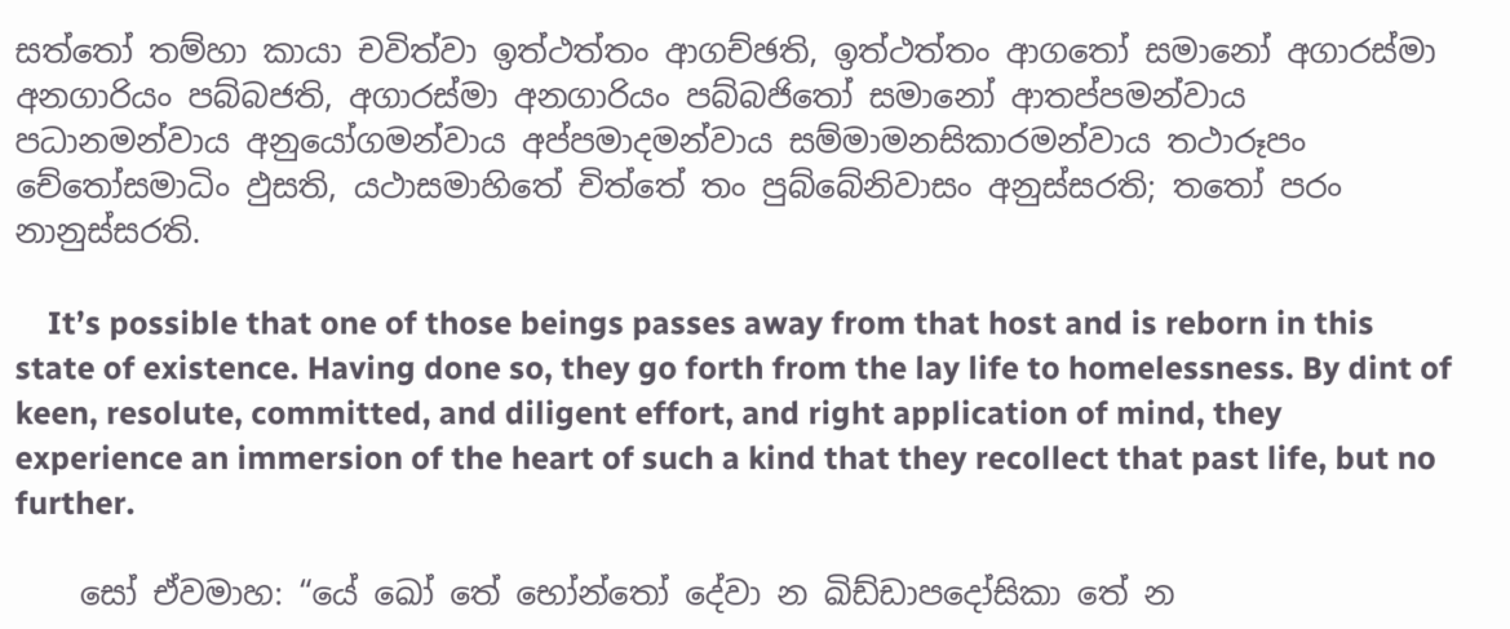සත්තෝ තම්හා කායා චවිත්වා ඉත්ථත්තං ආගච්ඡති, ඉත්ථත්තං ආගතෝ සමානෝ අගාරස්මා අනගාරියං පබ්බජති, අගාරස්මා අනගාරියං පබ්බජිතෝ සමානෝ ආතප්පමන්වාය පධානමන්වාය අනුයෝගමන්වාය අප්පමාදමන්වාය සම්මාමනසිකාරමන්වාය තථාරූපං චේතෝසමාධිං ඵුසති, යථාසමාහිතේ චිත්තේ තං පුබ්බේනිවාසං අනුස්සරති; තතෝ පරං නානුස්සරති.

    It’s possible that one of those beings passes away from that host and is reborn in this state of existence. Having done so, they go forth from the lay life to homelessness. By dint of keen, resolute, committed, and diligent effort, and right application of mind, they experience an immersion of the heart of such a kind that they recollect that past life, but no further.

    සෝ ඒවමාහ: “යේ ඛෝ තේ භෝන්තෝ දේවා න ඛිඩ්ඩාපදෝසිකා තේ න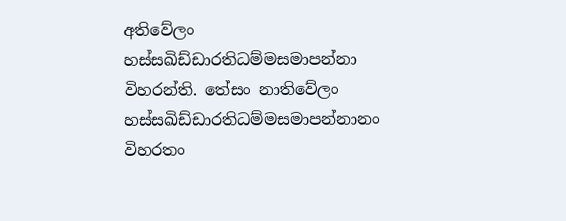අතිවේලං හස්සඛිඩ්ඩාරතිධම්මසමාපන්නා විහරන්ති. තේසං නාතිවේලං හස්සඛිඩ්ඩාරතිධම්මසමාපන්නානං විහරතං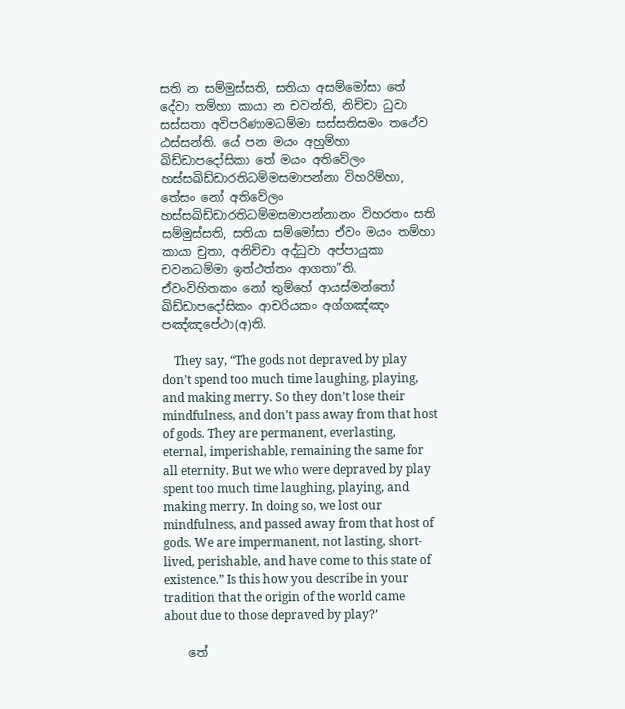සති න සම්මුස්සති, සතියා අසම්මෝසා තේ දේවා තම්හා කායා න චවන්ති, නිච්චා ධුවා සස්සතා අවිපරිණාමධම්මා සස්සතිසමං තථේව ඨස්සන්ති. යේ පන මයං අහුම්හා ඛිඩ්ඩාපදෝසිකා තේ මයං අතිවේලං හස්සඛිඩ්ඩාරතිධම්මසමාපන්නා විහරිම්හා, තේසං නෝ අතිවේලං හස්සඛිඩ්ඩාරතිධම්මසමාපන්නානං විහරතං සති සම්මුස්සති, සතියා සම්මෝසා ඒවං මයං තම්හා කායා චුතා, අනිච්චා අද්ධුවා අප්පායුකා චවනධම්මා ඉත්ථත්තං ආගතා”ති. ඒවංවිහිතකං නෝ තුම්හේ ආයස්මන්තෝ ඛිඩ්ඩාපදෝසිකං ආචරියකං අග්ගඤ්ඤං පඤ්ඤපේථා(අ)ති.

    They say, “The gods not depraved by play don’t spend too much time laughing, playing, and making merry. So they don’t lose their mindfulness, and don’t pass away from that host of gods. They are permanent, everlasting, eternal, imperishable, remaining the same for all eternity. But we who were depraved by play spent too much time laughing, playing, and making merry. In doing so, we lost our mindfulness, and passed away from that host of gods. We are impermanent, not lasting, short-lived, perishable, and have come to this state of existence.” Is this how you describe in your tradition that the origin of the world came about due to those depraved by play?’

    තේ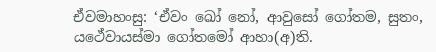ඒවමාහංසු: ‘ඒවං ඛෝ නෝ, ආවුසෝ ගෝතම, සුතං, යථේවායස්මා ගෝතමෝ ආහා(අ)ති.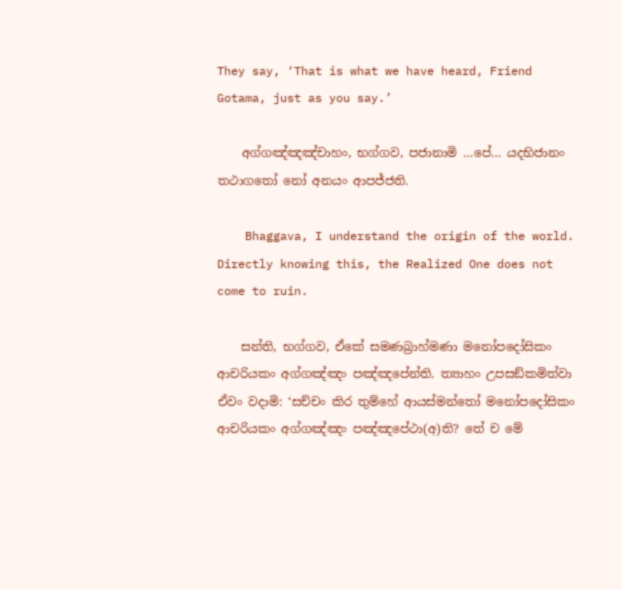They say, ‘That is what we have heard, Friend Gotama, just as you say.’

    අග්ගඤ්ඤඤ්චාහං, භග්ගව, පජානාමි …පේ… යදභිජානං තථාගතෝ නෝ අනයං ආපජ්ජති.

    Bhaggava, I understand the origin of the world. Directly knowing this, the Realized One does not come to ruin.

    සන්ති, භග්ගව, ඒකේ සමණබ්‍රාහ්මණා මනෝපදෝසිකං ආචරියකං අග්ගඤ්ඤං පඤ්ඤපේන්ති. ත්‍යාහං උපසඞ්කමිත්වා ඒවං වදාමි: ‘සච්චං කිර තුම්හේ ආයස්මන්තෝ මනෝපදෝසිකං ආචරියකං අග්ගඤ්ඤං පඤ්ඤපේථා(අ)ති? තේ ච මේ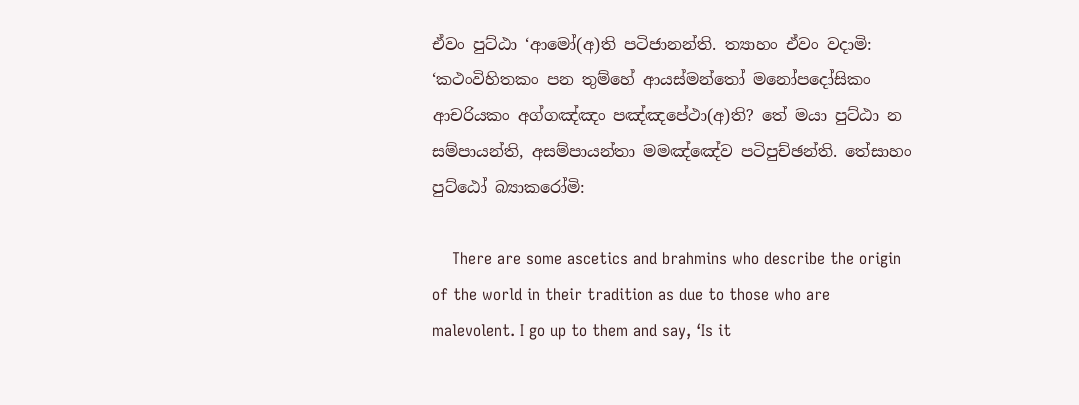ඒවං පුට්ඨා ‘ආමෝ(අ)ති පටිජානන්ති. ත්‍යාහං ඒවං වදාමි: ‘කථංවිහිතකං පන තුම්හේ ආයස්මන්තෝ මනෝපදෝසිකං ආචරියකං අග්ගඤ්ඤං පඤ්ඤපේථා(අ)ති? තේ මයා පුට්ඨා න සම්පායන්ති, අසම්පායන්තා මමඤ්ඤේව පටිපුච්ඡන්ති. තේසාහං පුට්ඨෝ බ්‍යාකරෝමි:

    There are some ascetics and brahmins who describe the origin of the world in their tradition as due to those who are malevolent. I go up to them and say, ‘Is it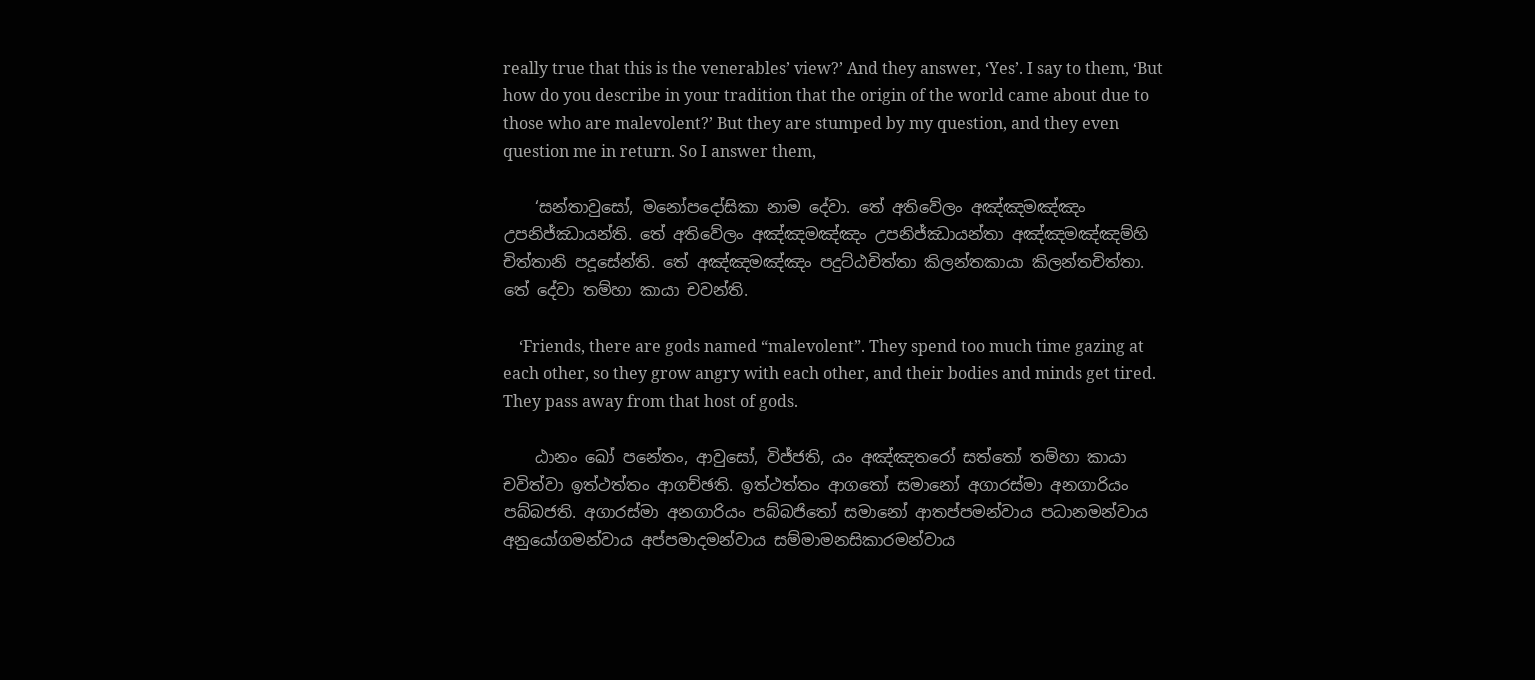really true that this is the venerables’ view?’ And they answer, ‘Yes’. I say to them, ‘But how do you describe in your tradition that the origin of the world came about due to those who are malevolent?’ But they are stumped by my question, and they even question me in return. So I answer them,

    ‘සන්තාවුසෝ, මනෝපදෝසිකා නාම දේවා. තේ අතිවේලං අඤ්ඤමඤ්ඤං උපනිජ්ඣායන්ති. තේ අතිවේලං අඤ්ඤමඤ්ඤං උපනිජ්ඣායන්තා අඤ්ඤමඤ්ඤම්හි චිත්තානි පදූසේන්ති. තේ අඤ්ඤමඤ්ඤං පදුට්ඨචිත්තා කිලන්තකායා කිලන්තචිත්තා. තේ දේවා තම්හා කායා චවන්ති.

    ‘Friends, there are gods named “malevolent”. They spend too much time gazing at each other, so they grow angry with each other, and their bodies and minds get tired. They pass away from that host of gods.

    ඨානං ඛෝ පනේතං, ආවුසෝ, විජ්ජති, යං අඤ්ඤතරෝ සත්තෝ තම්හා කායා චවිත්වා ඉත්ථත්තං ආගච්ඡති. ඉත්ථත්තං ආගතෝ සමානෝ අගාරස්මා අනගාරියං පබ්බජති. අගාරස්මා අනගාරියං පබ්බජිතෝ සමානෝ ආතප්පමන්වාය පධානමන්වාය අනුයෝගමන්වාය අප්පමාදමන්වාය සම්මාමනසිකාරමන්වාය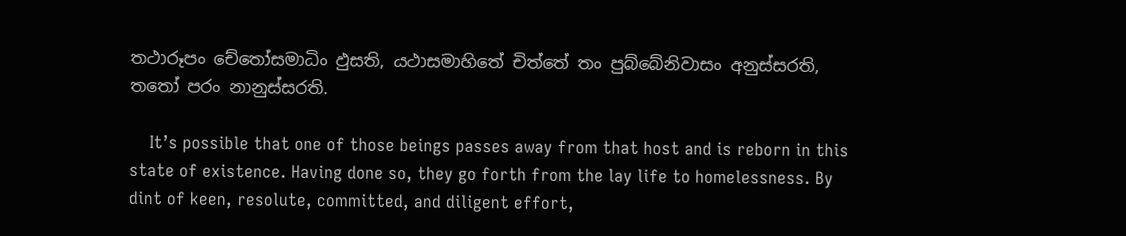තථාරූපං චේතෝසමාධිං ඵුසති, යථාසමාහිතේ චිත්තේ තං පුබ්බේනිවාසං අනුස්සරති, තතෝ පරං නානුස්සරති.

    It’s possible that one of those beings passes away from that host and is reborn in this state of existence. Having done so, they go forth from the lay life to homelessness. By dint of keen, resolute, committed, and diligent effort,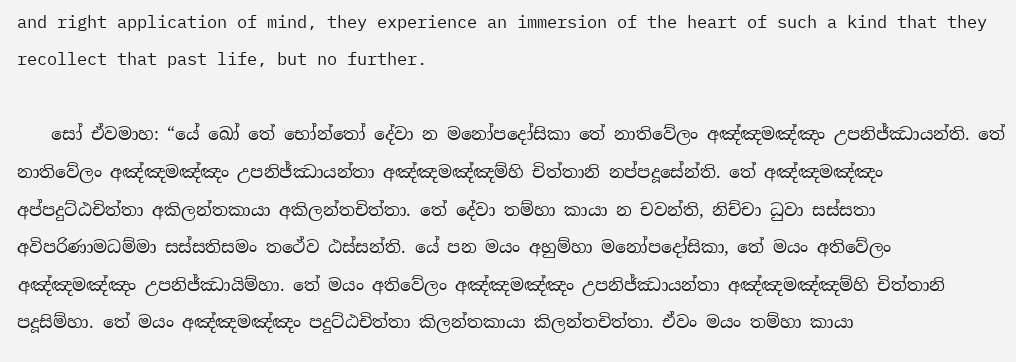and right application of mind, they experience an immersion of the heart of such a kind that they recollect that past life, but no further.

    සෝ ඒවමාහ: “යේ ඛෝ තේ භෝන්තෝ දේවා න මනෝපදෝසිකා තේ නාතිවේලං අඤ්ඤමඤ්ඤං උපනිජ්ඣායන්ති. තේ නාතිවේලං අඤ්ඤමඤ්ඤං උපනිජ්ඣායන්තා අඤ්ඤමඤ්ඤම්හි චිත්තානි නප්පදූසේන්ති. තේ අඤ්ඤමඤ්ඤං අප්පදුට්ඨචිත්තා අකිලන්තකායා අකිලන්තචිත්තා. තේ දේවා තම්හා කායා න චවන්ති, නිච්චා ධුවා සස්සතා අවිපරිණාමධම්මා සස්සතිසමං තථේව ඨස්සන්ති. යේ පන මයං අහුම්හා මනෝපදෝසිකා, තේ මයං අතිවේලං අඤ්ඤමඤ්ඤං උපනිජ්ඣායිම්හා. තේ මයං අතිවේලං අඤ්ඤමඤ්ඤං උපනිජ්ඣායන්තා අඤ්ඤමඤ්ඤම්හි චිත්තානි පදූසිම්හා. තේ මයං අඤ්ඤමඤ්ඤං පදුට්ඨචිත්තා කිලන්තකායා කිලන්තචිත්තා. ඒවං මයං තම්හා කායා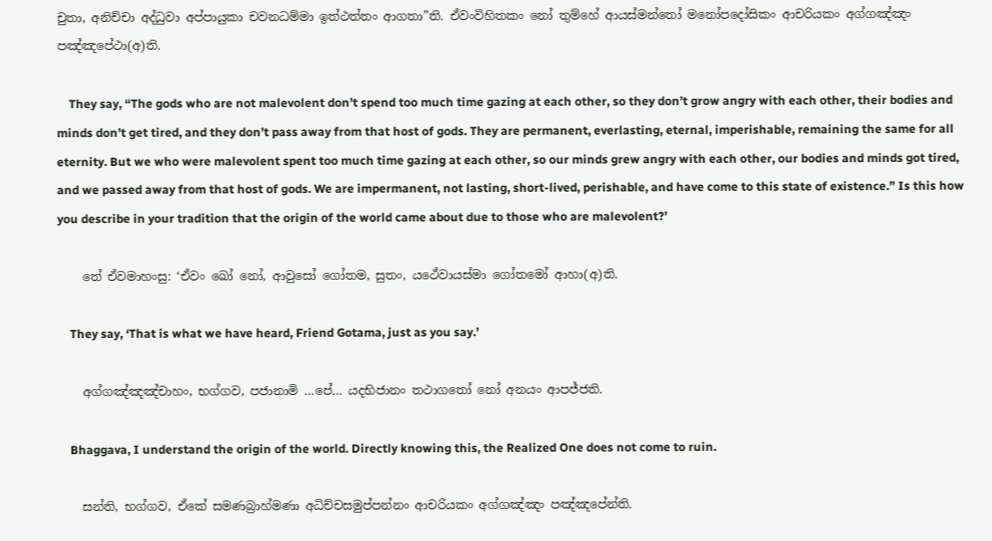චුතා, අනිච්චා අද්ධුවා අප්පායුකා චවනධම්මා ඉත්ථත්තං ආගතා”ති. ඒවංවිහිතකං නෝ තුම්හේ ආයස්මන්තෝ මනෝපදෝසිකං ආචරියකං අග්ගඤ්ඤං පඤ්ඤපේථා(අ)ති.

    They say, “The gods who are not malevolent don’t spend too much time gazing at each other, so they don’t grow angry with each other, their bodies and minds don’t get tired, and they don’t pass away from that host of gods. They are permanent, everlasting, eternal, imperishable, remaining the same for all eternity. But we who were malevolent spent too much time gazing at each other, so our minds grew angry with each other, our bodies and minds got tired, and we passed away from that host of gods. We are impermanent, not lasting, short-lived, perishable, and have come to this state of existence.” Is this how you describe in your tradition that the origin of the world came about due to those who are malevolent?’

    තේ ඒවමාහංසු: ‘ඒවං ඛෝ නෝ, ආවුසෝ ගෝතම, සුතං, යථේවායස්මා ගෝතමෝ ආහා(අ)ති.

    They say, ‘That is what we have heard, Friend Gotama, just as you say.’

    අග්ගඤ්ඤඤ්චාහං, භග්ගව, පජානාමි …පේ… යදභිජානං තථාගතෝ නෝ අනයං ආපජ්ජති.

    Bhaggava, I understand the origin of the world. Directly knowing this, the Realized One does not come to ruin.

    සන්ති, භග්ගව, ඒකේ සමණබ්‍රාහ්මණා අධිච්චසමුප්පන්නං ආචරියකං අග්ගඤ්ඤං පඤ්ඤපේන්ති.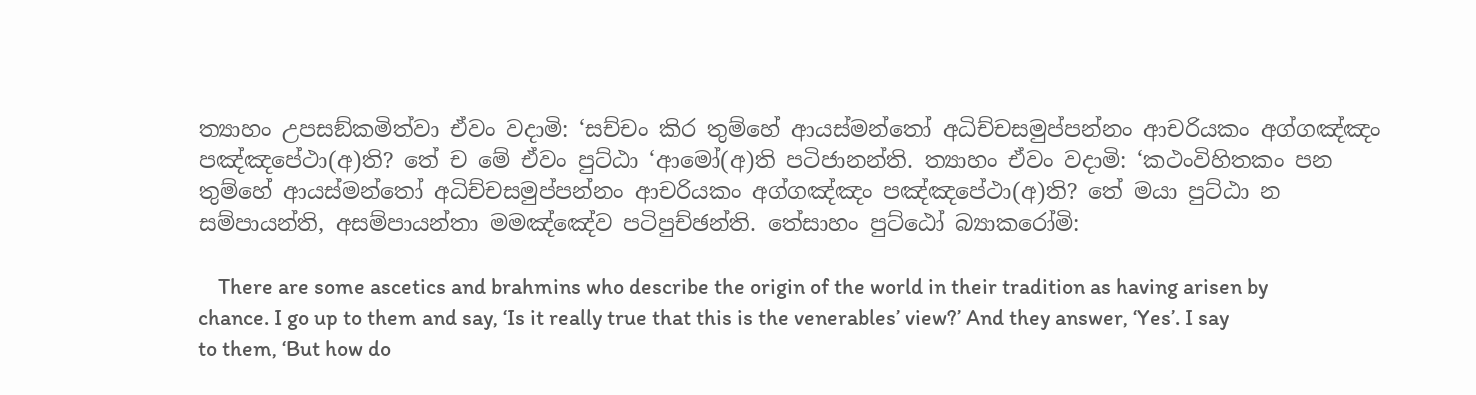ත්‍යාහං උපසඞ්කමිත්වා ඒවං වදාමි: ‘සච්චං කිර තුම්හේ ආයස්මන්තෝ අධිච්චසමුප්පන්නං ආචරියකං අග්ගඤ්ඤං පඤ්ඤපේථා(අ)ති? තේ ච මේ ඒවං පුට්ඨා ‘ආමෝ(අ)ති පටිජානන්ති. ත්‍යාහං ඒවං වදාමි: ‘කථංවිහිතකං පන තුම්හේ ආයස්මන්තෝ අධිච්චසමුප්පන්නං ආචරියකං අග්ගඤ්ඤං පඤ්ඤපේථා(අ)ති? තේ මයා පුට්ඨා න සම්පායන්ති, අසම්පායන්තා මමඤ්ඤේව පටිපුච්ඡන්ති. තේසාහං පුට්ඨෝ බ්‍යාකරෝමි:

    There are some ascetics and brahmins who describe the origin of the world in their tradition as having arisen by chance. I go up to them and say, ‘Is it really true that this is the venerables’ view?’ And they answer, ‘Yes’. I say to them, ‘But how do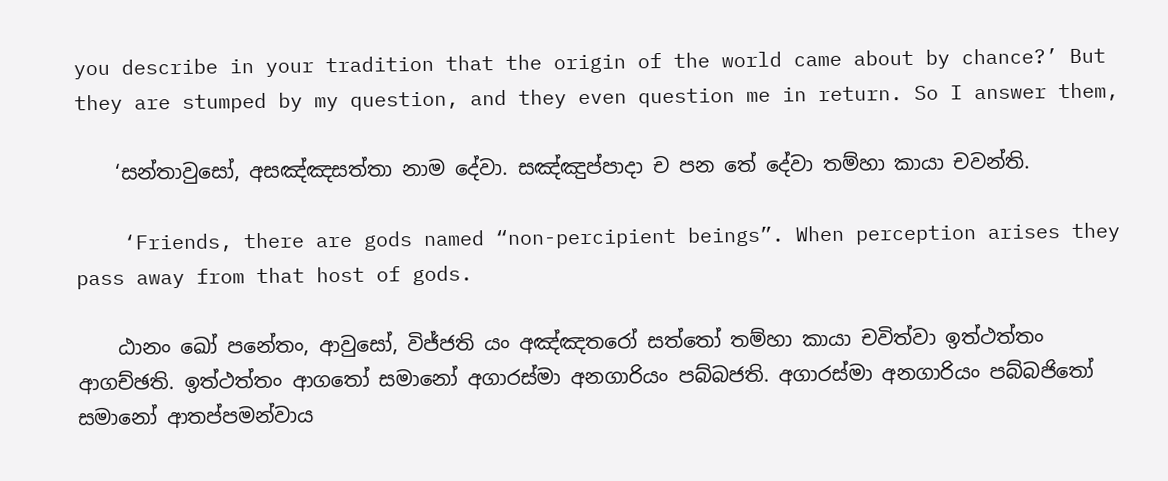you describe in your tradition that the origin of the world came about by chance?’ But they are stumped by my question, and they even question me in return. So I answer them,

    ‘සන්තාවුසෝ, අසඤ්ඤසත්තා නාම දේවා. සඤ්ඤුප්පාදා ච පන තේ දේවා තම්හා කායා චවන්ති.

    ‘Friends, there are gods named “non-percipient beings”. When perception arises they pass away from that host of gods.

    ඨානං ඛෝ පනේතං, ආවුසෝ, විජ්ජති යං අඤ්ඤතරෝ සත්තෝ තම්හා කායා චවිත්වා ඉත්ථත්තං ආගච්ඡති. ඉත්ථත්තං ආගතෝ සමානෝ අගාරස්මා අනගාරියං පබ්බජති. අගාරස්මා අනගාරියං පබ්බජිතෝ සමානෝ ආතප්පමන්වාය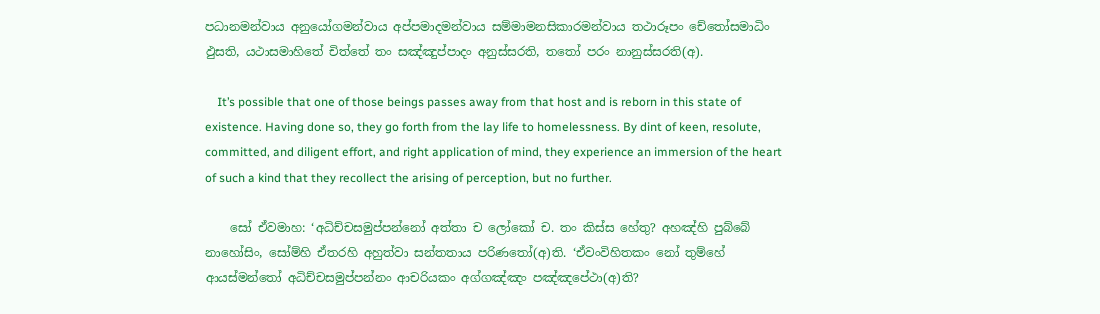පධානමන්වාය අනුයෝගමන්වාය අප්පමාදමන්වාය සම්මාමනසිකාරමන්වාය තථාරූපං චේතෝසමාධිං ඵුසති, යථාසමාහිතේ චිත්තේ තං සඤ්ඤුප්පාදං අනුස්සරති, තතෝ පරං නානුස්සරති(අ).

    It’s possible that one of those beings passes away from that host and is reborn in this state of existence. Having done so, they go forth from the lay life to homelessness. By dint of keen, resolute, committed, and diligent effort, and right application of mind, they experience an immersion of the heart of such a kind that they recollect the arising of perception, but no further.

    සෝ ඒවමාහ: ‘අධිච්චසමුප්පන්නෝ අත්තා ච ලෝකෝ ච. තං කිස්ස හේතු? අහඤ්හි පුබ්බේ නාහෝසිං, සෝම්හි ඒතරහි අහුත්වා සන්තතාය පරිණතෝ(අ)ති. ‘ඒවංවිහිතකං නෝ තුම්හේ ආයස්මන්තෝ අධිච්චසමුප්පන්නං ආචරියකං අග්ගඤ්ඤං පඤ්ඤපේථා(අ)ති?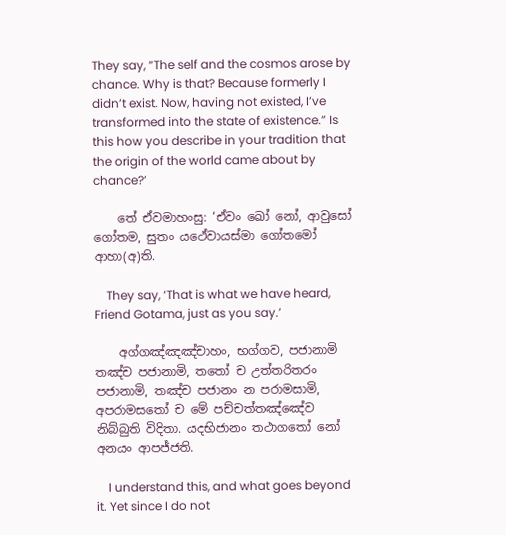They say, “The self and the cosmos arose by chance. Why is that? Because formerly I didn’t exist. Now, having not existed, I’ve transformed into the state of existence.” Is this how you describe in your tradition that the origin of the world came about by chance?’

    තේ ඒවමාහංසු: ‘ඒවං ඛෝ නෝ, ආවුසෝ ගෝතම, සුතං යථේවායස්මා ගෝතමෝ ආහා(අ)ති.

    They say, ‘That is what we have heard, Friend Gotama, just as you say.’

    අග්ගඤ්ඤඤ්චාහං, භග්ගව, පජානාමි තඤ්ච පජානාමි, තතෝ ච උත්තරිතරං පජානාමි, තඤ්ච පජානං න පරාමසාමි, අපරාමසතෝ ච මේ පච්චත්තඤ්ඤේව නිබ්බුති විදිතා. යදභිජානං තථාගතෝ නෝ අනයං ආපජ්ජති.

    I understand this, and what goes beyond it. Yet since I do not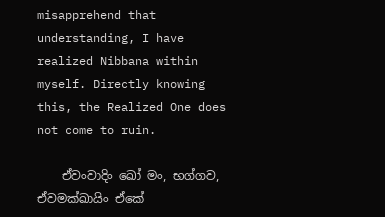misapprehend that understanding, I have realized Nibbana within myself. Directly knowing this, the Realized One does not come to ruin.

    ඒවංවාදිං ඛෝ මං, භග්ගව, ඒවමක්ඛායිං ඒකේ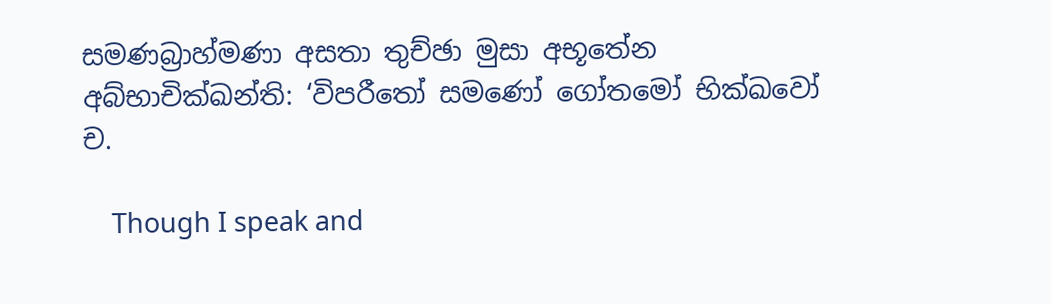සමණබ්‍රාහ්මණා අසතා තුච්ඡා මුසා අභූතේන අබ්භාචික්ඛන්ති: ‘විපරීතෝ සමණෝ ගෝතමෝ භික්ඛවෝ ච.

    Though I speak and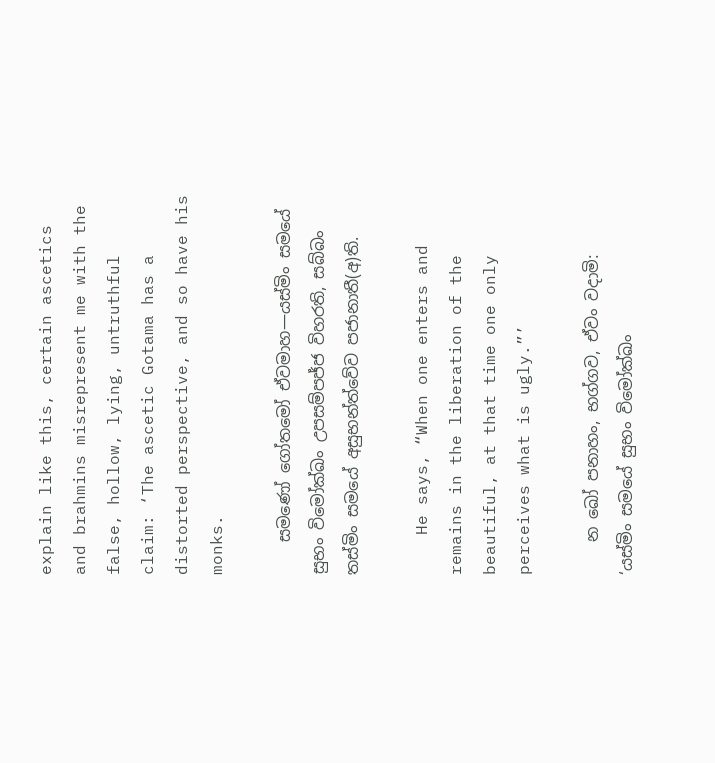explain like this, certain ascetics and brahmins misrepresent me with the false, hollow, lying, untruthful claim: ‘The ascetic Gotama has a distorted perspective, and so have his monks.

    සමණෝ ගෝතමෝ ඒවමාහ—යස්මිං සමයේ සුභං විමෝක්ඛං උපසම්පජ්ජ විහරති, සබ්බං තස්මිං සමයේ අසුභන්ත්වේව පජානාතී(අ)ති.

    He says, “When one enters and remains in the liberation of the beautiful, at that time one only perceives what is ugly.”’

    න ඛෝ පනාහං, භග්ගව, ඒවං වදාමි: ‘යස්මිං සමයේ සුභං විමෝක්ඛං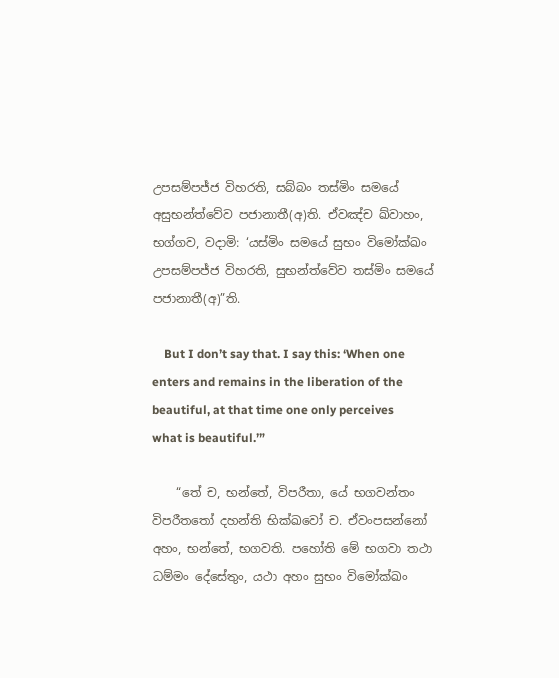උපසම්පජ්ජ විහරති, සබ්බං තස්මිං සමයේ අසුභන්ත්වේව පජානාතී(අ)ති. ඒවඤ්ච ඛ්වාහං, භග්ගව, වදාමි: ‘යස්මිං සමයේ සුභං විමෝක්ඛං උපසම්පජ්ජ විහරති, සුභන්ත්වේව තස්මිං සමයේ පජානාතී(අ)”ති.

    But I don’t say that. I say this: ‘When one enters and remains in the liberation of the beautiful, at that time one only perceives what is beautiful.’”

    “තේ ච, භන්තේ, විපරීතා, යේ භගවන්තං විපරීතතෝ දහන්ති භික්ඛවෝ ච. ඒවංපසන්නෝ අහං, භන්තේ, භගවති. පහෝති මේ භගවා තථා ධම්මං දේසේතුං, යථා අහං සුභං විමෝක්ඛං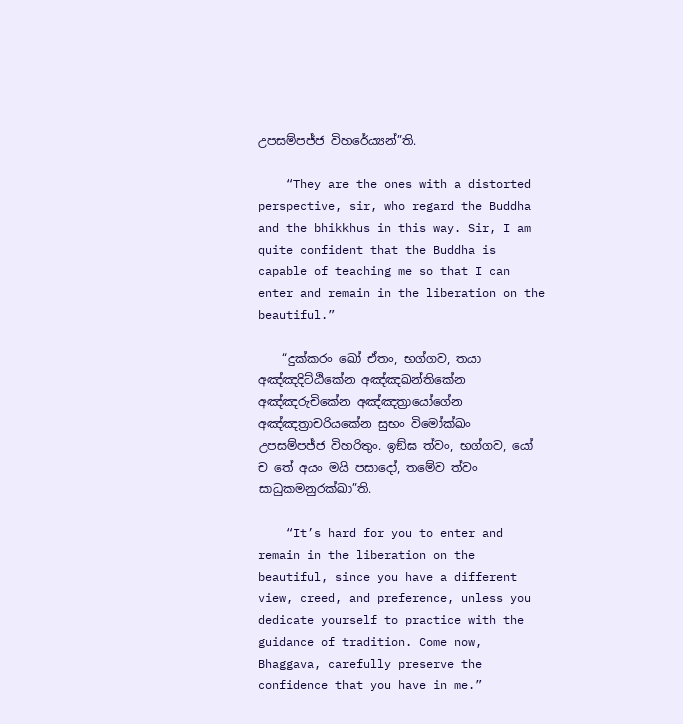උපසම්පජ්ජ විහරේය්‍යන්”ති.

    “They are the ones with a distorted perspective, sir, who regard the Buddha and the bhikkhus in this way. Sir, I am quite confident that the Buddha is capable of teaching me so that I can enter and remain in the liberation on the beautiful.”

    “දුක්කරං ඛෝ ඒතං, භග්ගව, තයා අඤ්ඤදිට්ඨිකේන අඤ්ඤඛන්තිකේන අඤ්ඤරුචිකේන අඤ්ඤත්‍රායෝගේන අඤ්ඤත්‍රාචරියකේන සුභං විමෝක්ඛං උපසම්පජ්ජ විහරිතුං. ඉඞ්ඝ ත්වං, භග්ගව, යෝ ච තේ අයං මයි පසාදෝ, තමේව ත්වං සාධුකමනුරක්ඛා”ති.

    “It’s hard for you to enter and remain in the liberation on the beautiful, since you have a different view, creed, and preference, unless you dedicate yourself to practice with the guidance of tradition. Come now, Bhaggava, carefully preserve the confidence that you have in me.”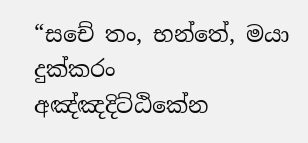“සචේ තං, භන්තේ, මයා දුක්කරං අඤ්ඤදිට්ඨිකේන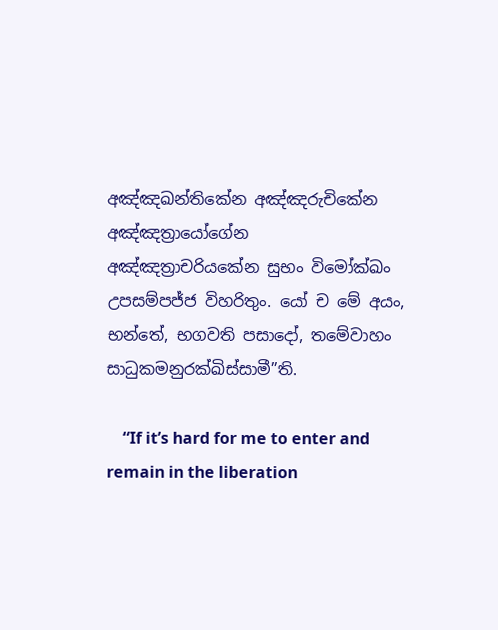අඤ්ඤඛන්තිකේන අඤ්ඤරුචිකේන අඤ්ඤත්‍රායෝගේන අඤ්ඤත්‍රාචරියකේන සුභං විමෝක්ඛං උපසම්පජ්ජ විහරිතුං. යෝ ච මේ අයං, භන්තේ, භගවති පසාදෝ, තමේවාහං සාධුකමනුරක්ඛිස්සාමී”ති.

    “If it’s hard for me to enter and remain in the liberation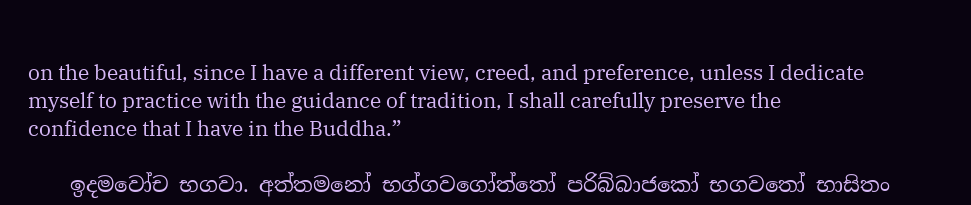on the beautiful, since I have a different view, creed, and preference, unless I dedicate myself to practice with the guidance of tradition, I shall carefully preserve the confidence that I have in the Buddha.”

    ඉදමවෝච භගවා. අත්තමනෝ භග්ගවගෝත්තෝ පරිබ්බාජකෝ භගවතෝ භාසිතං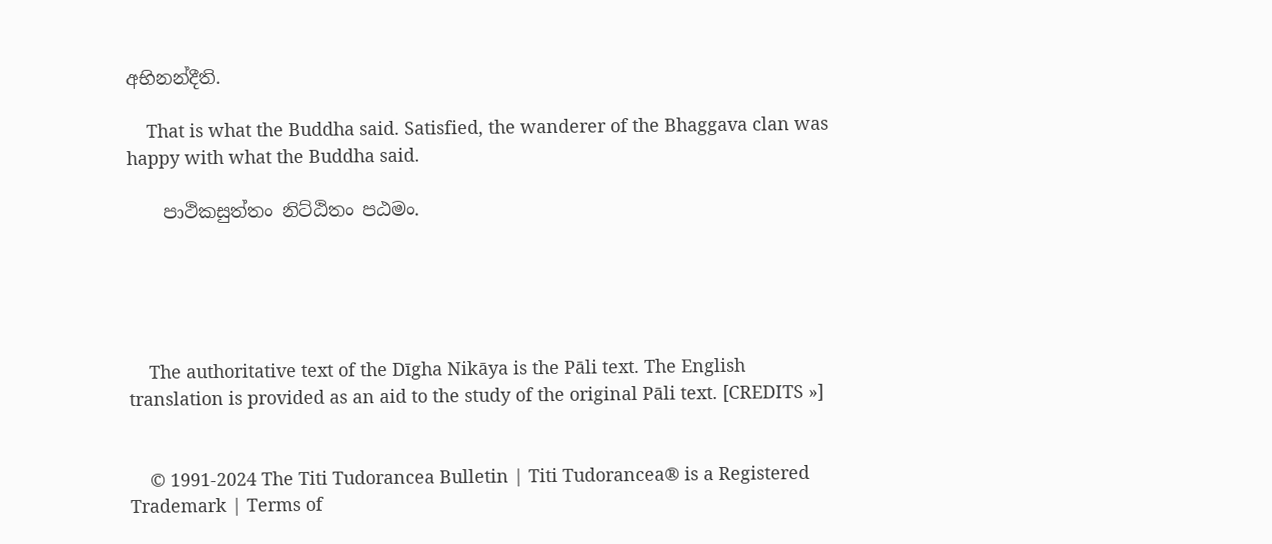අභිනන්දීති.

    That is what the Buddha said. Satisfied, the wanderer of the Bhaggava clan was happy with what the Buddha said.

    පාථිකසුත්තං නිට්ඨිතං පඨමං.





    The authoritative text of the Dīgha Nikāya is the Pāli text. The English translation is provided as an aid to the study of the original Pāli text. [CREDITS »]


    © 1991-2024 The Titi Tudorancea Bulletin | Titi Tudorancea® is a Registered Trademark | Terms of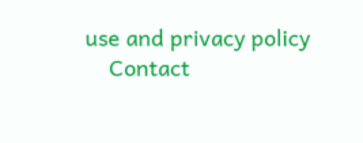use and privacy policy
    Contact